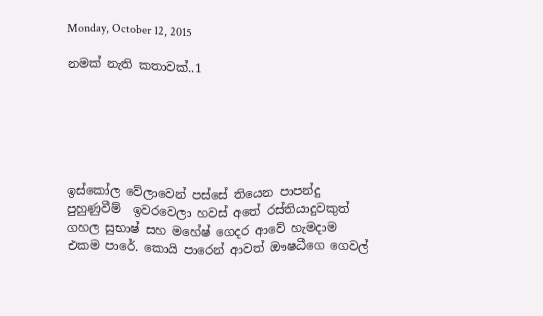Monday, October 12, 2015

නමක් නැති කතාවක්..1






ඉස්කෝල වේලාවෙන් පස්සේ තියෙන පාපන්දු පුහුණුවීම්  ඉවරවෙලා හවස් අතේ රස්තියාදුවකුත් ගහල සුභාෂ් සහ මහේෂ් ගෙදර ආවේ හැමදාම එකම පාරේ. කොයි පාරෙන් ආවත් ඖෂධීගෙ ගෙවල්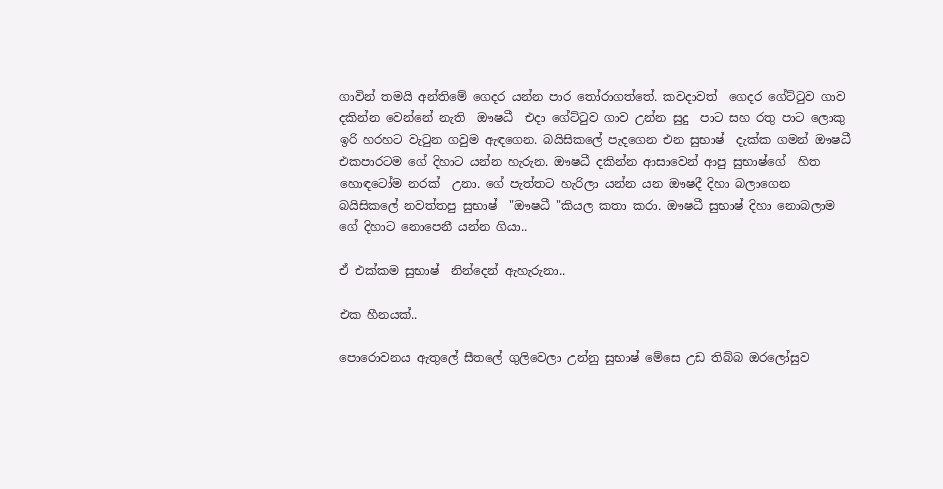ගාවින් තමයි අන්තිමේ ගෙදර යන්න පාර තෝරාගත්තේ. කවදාවත්  ගෙදර ගේට්ටුව ගාව දකින්න වෙන්නේ නැති  ඖෂධී  එදා ගේට්ටුව ගාව උන්න සුදු  පාට සහ රතු පාට ලොකු ඉරි හරහට වැටුන ගවුම ඇඳගෙන. බයිසිකලේ පැදගෙන එන සුභාෂ්  දැක්ක ගමන් ඖෂධී එකපාරටම ගේ දිහාට යන්න හැරුන. ඖෂධී දකින්න ආසාවෙන් ආපු සුභාෂ්ගේ  හිත හොඳටෝම නරක්  උනා. ගේ පැත්තට හැරිලා යන්න යන ඖෂදී දිහා බලාගෙන බයිසිකලේ නවත්තපු සුභාෂ්  "ඖෂධී "කියල කතා කරා. ඖෂධී සුභාෂ් දිහා නොබලාම ගේ දිහාට නොපෙනී යන්න ගියා..

ඒ එක්කම සුභාෂ්  නින්දෙන් ඇහැරුනා..

එක හීනයක්..

පොරොවනය ඇතුලේ සීතලේ ගුලිවෙලා උන්නු සුභාෂ් මේසෙ උඩ තිබ්බ ඔරලෝසුව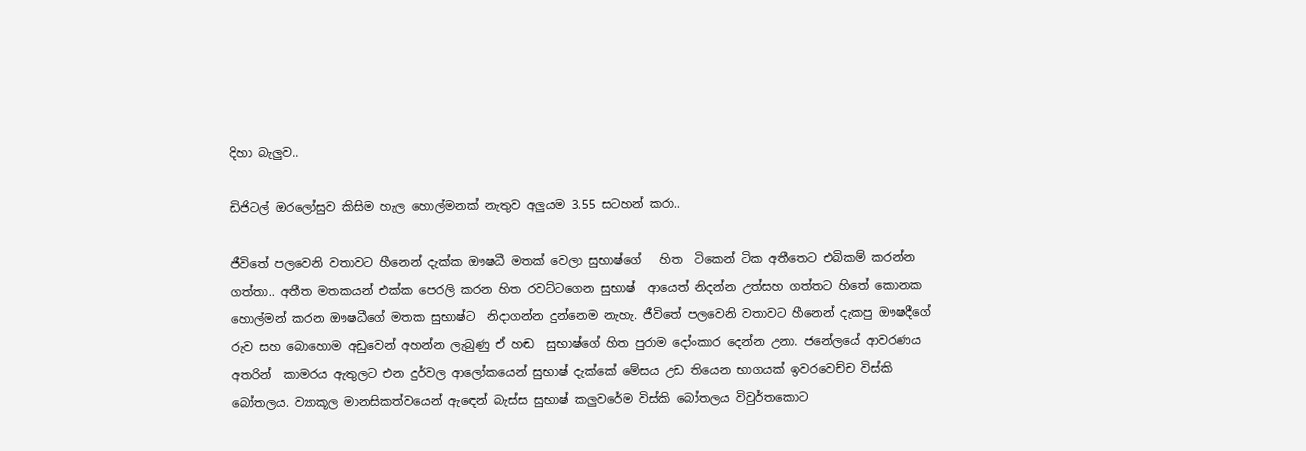දිහා බැලුව..

ඩිජිටල් ඔරලෝසුව කිසිම හැල හොල්මනක් නැතුව අලුයම 3.55 සටහන් කරා..

ජීවිතේ පලවෙනි වතාවට හීනෙන් දැක්ක ඖෂධී මතක් වෙලා සුභාෂ්ගේ   හිත  ටිකෙන් ටික අතීතෙට එබිකම් කරන්න ගත්තා.. අතීත මතකයන් එක්ක පෙරලි කරන හිත රවට්ටගෙන සුභාෂ්  ආයෙත් නිදන්න උත්සහ ගත්තට හිතේ කොනක හොල්මන් කරන ඖෂධීගේ මතක සුභාෂ්ට  නිදාගන්න දුන්නෙම නැහැ. ජීවිතේ පලවෙනි වතාවට හීනෙන් දැකපු ඖෂදීගේ රුව සහ බොහොම අඩුවෙන් අහන්න ලැබුණු ඒ හඬ  සුභාෂ්ගේ හිත පුරාම දෝංකාර දෙන්න උනා. ජනේලයේ ආවරණය අතරින්  කාමරය ඇතුලට එන දුර්වල ආලෝකයෙන් සුභාෂ් දැක්කේ මේසය උඩ තියෙන භාගයක් ඉවරවෙච්ච විස්කි බෝතලය. ව්‍යාකූල මානසිකත්වයෙන් ඇඳෙන් බැස්ස සුභාෂ් කලුවරේම විස්කි බෝතලය විවුර්තකොට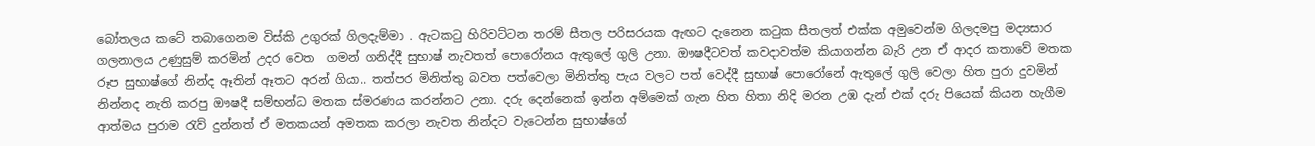බෝතලය කටේ තබාගෙනම විස්කි උගුරක් ගිලදැම්මා . ඇටකටු හිරිවට්ටන තරම් සීතල පරිසරයක ඇඟට දැනෙන කටුක සීතලත් එක්ක අමුවෙන්ම ගිලදමපු මද්‍යසාර  ගලනාලය උණුසුම් කරමින් උදර වෙත  ගමන් ගනිද්දී සුභාෂ් නැවතත් පොරෝනය ඇතුලේ ගුලි උනා. ඖෂදීටවත් කවදාවත්ම කියාගන්න බැරි උන ඒ ආදර කතාවේ මතක රූප සුභාෂ්ගේ නින්ද ඈතින් ඈතට අරන් ගියා.. තත්පර මිනිත්තු බවත පත්වෙලා මිනිත්තු පැය වලට පත් වෙද්දී සුභාෂ් පොරෝනේ ඇතුලේ ගුලි වෙලා හිත පුරා දුවමින් නින්නද නැති කරපු ඖෂදී සම්භන්ධ මතක ස්මරණය කරන්නට උනා. දරු දෙන්නෙක් ඉන්න අම්මෙක් ගැන හිත හිතා නිදි මරන උඹ දැන් එක් දරු පියෙක් කියන හැගීම ආත්මය පුරාම රැව් දුන්නත් ඒ මතකයන් අමතක කරලා නැවත නින්දට වැටෙන්න සුභාෂ්ගේ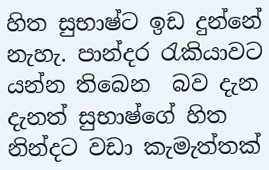හිත සුභාෂ්ට ඉඩ දුන්නේ නැහැ. පාන්දර රැකියාවට යන්න තිබෙන  බව දැන දැනත් සුභාෂ්ගේ හිත නින්දට වඩා කැමැත්තක්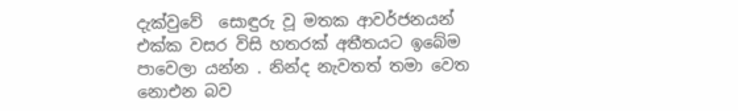දැක්වුවේ  සොඳුරු වූ මතක ආවර්ජනයන්  එක්ක වසර විසි හතරක් අතීතයට ඉබේම පාවෙලා යන්න . නින්ද නැවතත් තමා වෙත නොඑන බව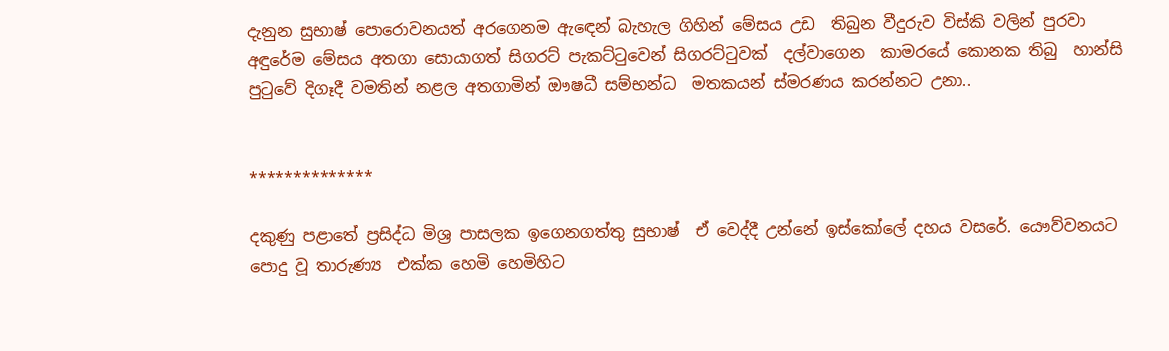දැනුන සුභාෂ් පොරොවනයත් අරගෙනම ඇඳෙන් බැහැල ගිහින් මේසය උඩ  තිබුන වීදුරුව විස්කි වලින් පුරවා අඳුරේම මේසය අතගා සොයාගත් සිගරට් පැකට්ටුවෙන් සිගරට්ටුවක්  දල්වාගෙන  කාමරයේ කොනක තිබු  හාන්සි පුටුවේ දිගෑදී වමතින් නළල අතගාමින් ඖෂධී සම්භන්ධ  මතකයන් ස්මරණය කරන්නට උනා..


**************

දකුණු පළාතේ ප්‍රසිද්ධ මිශ්‍ර පාසලක ඉගෙනගත්තු සුභාෂ්  ඒ වෙද්දී උන්නේ ඉස්කෝලේ දහය වසරේ. යෞව්වනයට පොදු වූ තාරුණ්‍ය  එක්ක හෙමි හෙමිහිට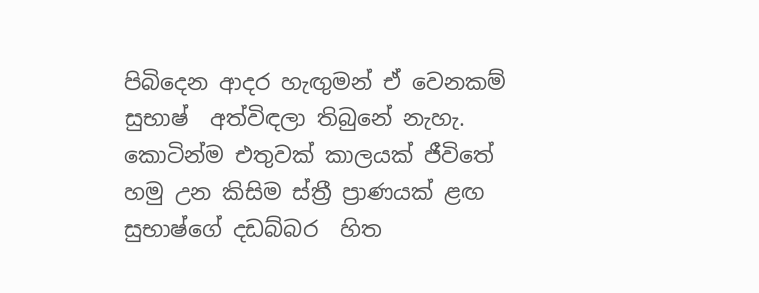පිබිදෙන ආදර හැඟුමන් ඒ වෙනකම් සුභාෂ්  අත්විඳලා තිබුනේ නැහැ. කොටින්ම එතුවක් කාලයක් ජීවිතේ හමු උන කිසිම ස්ත්‍රී ප්‍රාණයක් ළඟ සුභාෂ්ගේ දඩබ්බර  හිත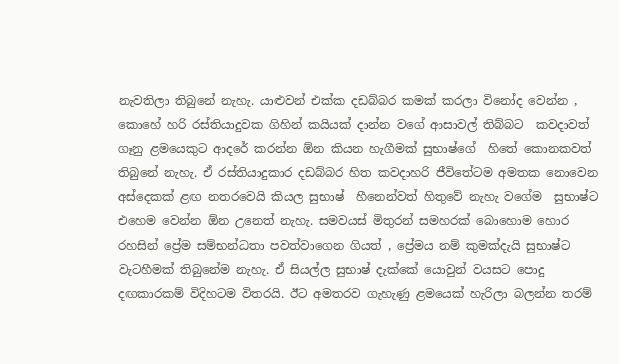නැවතිලා තිබුනේ නැහැ. යාළුවන් එක්ක දඩබ්බර කමක් කරලා විනෝද වෙන්න , කොහේ හරි රස්තියාදුවක ගිහින් කයියක් දාන්න වගේ ආසාවල් තිබ්බට  කවදාවත් ගෑනු ළමයෙකුට ආදරේ කරන්න ඕන කියන හැගීමක් සුභාෂ්ගේ  හිතේ කොනකවත් තිබුනේ නැහැ. ඒ රස්තියාදුකාර දඩබ්බර හිත කවදාහරි ජීවිතේටම අමතක නොවෙන අස්දෙකක් ළඟ නතරවෙයි කියල සුභාෂ්  හීනෙන්වත් හිතුවේ නැහැ වගේම  සුභාෂ්ට එහෙම වෙන්න ඕන උනෙත් නැහැ. සමවයස් මිතුරන් සමහරක් බොහොම හොර රහසින් ප්‍රේම සම්භන්ධතා පවත්වාගෙන ගියත් , ප්‍රේමය නම් කුමක්දැයි සුභාෂ්ට වැටහීමක් තිබුනේම නැහැ. ඒ සියල්ල සුභාෂ් දැක්කේ යොවුන් වයසට පොදු දඟකාරකම් විදිහටම විතරයි. ඊට අමතරව ගැහැණු ළමයෙක් හැරිලා බලන්න තරම්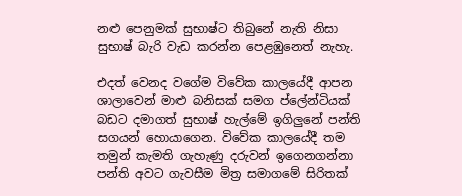නළු පෙනුමක් සුභාෂ්ට තිබුනේ නැති නිසා සුභාෂ් බැරි වැඩ කරන්න පෙළඹුනෙත් නැහැ.

එදත් වෙනද වගේම විවේක කාලයේදී ආපන ශාලාවෙන් මාළු බනිසක් සමග ප්ලේන්ටියක් බඩට දමාගත් සුභාෂ් හැල්මේ ඉගිලුනේ පන්ති සගයන් හොයාගෙන. විවේක කාලයේදී තම තමුන් කැමති ගැහැණු දරුවන් ඉගෙනගන්නා පන්ති අවට ගැවසීම මිත්‍ර සමාගමේ සිරිතක්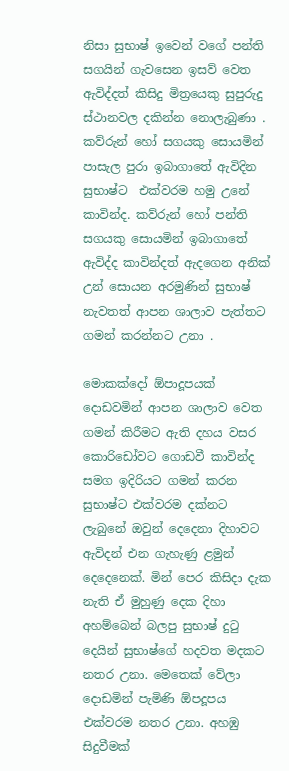නිසා සුභාෂ් ඉවෙන් වගේ පන්ති සගයින් ගැවසෙන ඉසව් වෙත ඇවිද්දත් කිසිදු මිත්‍රයෙකු සුපුරුදු ස්ථානවල දකින්න නොලැබුණා . කව්රුන් හෝ සගයකු සොයමින් පාසැල පුරා ඉබාගාතේ ඇවිදින සුභාෂ්ට  එක්වරම හමු උනේ  කාවින්ද. කව්රුන් හෝ පන්ති සගයකු සොයමින් ඉබාගාතේ ඇවිද්ද කාවින්දත් ඇදගෙන අනික් උන් සොයන අරමුණින් සුභාෂ්  නැවතත් ආපන ශාලාව පැත්තට  ගමන් කරන්නට උනා .

මොකක්දෝ ඕපාදූපයක් දොඩවමින් ආපන ශාලාව වෙත ගමන් කිරීමට ඇති දහය වසර කොරිඩෝවට ගොඩවී කාවින්ද සමග ඉදිරියට ගමන් කරන සුභාෂ්ට එක්වරම දක්නට ලැබුනේ ඔවුන් දෙදෙනා දිහාවට ඇවිදන් එන ගැහැණු ළමුන් දෙදෙනෙක්. මින් පෙර කිසිදා දැක නැති ඒ මුහුණු දෙක දිහා අහම්බෙන් බලපු සුභාෂ් දුටු දෙයින් සුභාෂ්ගේ හදවත මදකට නතර උනා. මෙතෙක් වේලා දොඩමින් පැමිණි ඕපදූපය එක්වරම නතර උනා. අහඹු සිදුවීමක්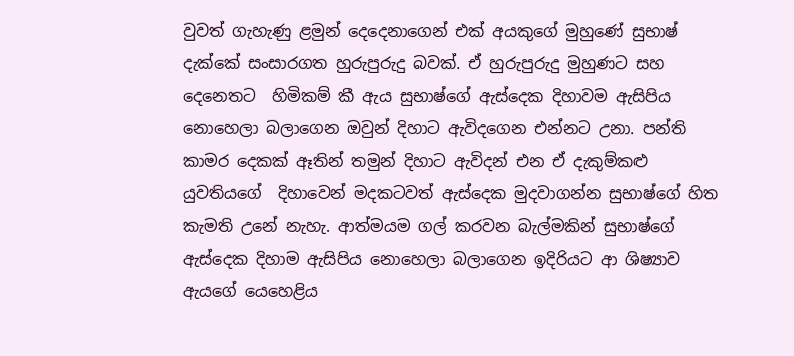වුවත් ගැහැණු ළමුන් දෙදෙනාගෙන් එක් අයකුගේ මුහුණේ සුභාෂ් දැක්කේ සංසාරගත හුරුපුරුදු බවක්. ඒ හුරුපුරුදු මුහුණට සහ දෙනෙතට  හිමිකම් කී ඇය සුභාෂ්ගේ ඇස්දෙක දිහාවම ඇසිපිය නොහෙලා බලාගෙන ඔවුන් දිහාට ඇවිදගෙන එන්නට උනා. පන්ති කාමර දෙකක් ඈතින් තමුන් දිහාට ඇවිදන් එන ඒ දැකුම්කළු යුවතියගේ  දිහාවෙන් මදකටවත් ඇස්දෙක මුදවාගන්න සුභාෂ්ගේ හිත කැමති උනේ නැහැ. ආත්මයම ගල් කරවන බැල්මකින් සුභාෂ්ගේ ඇස්දෙක දිහාම ඇසිපිය නොහෙලා බලාගෙන ඉදිරියට ආ ශිෂ්‍යාව ඇයගේ යෙහෙළිය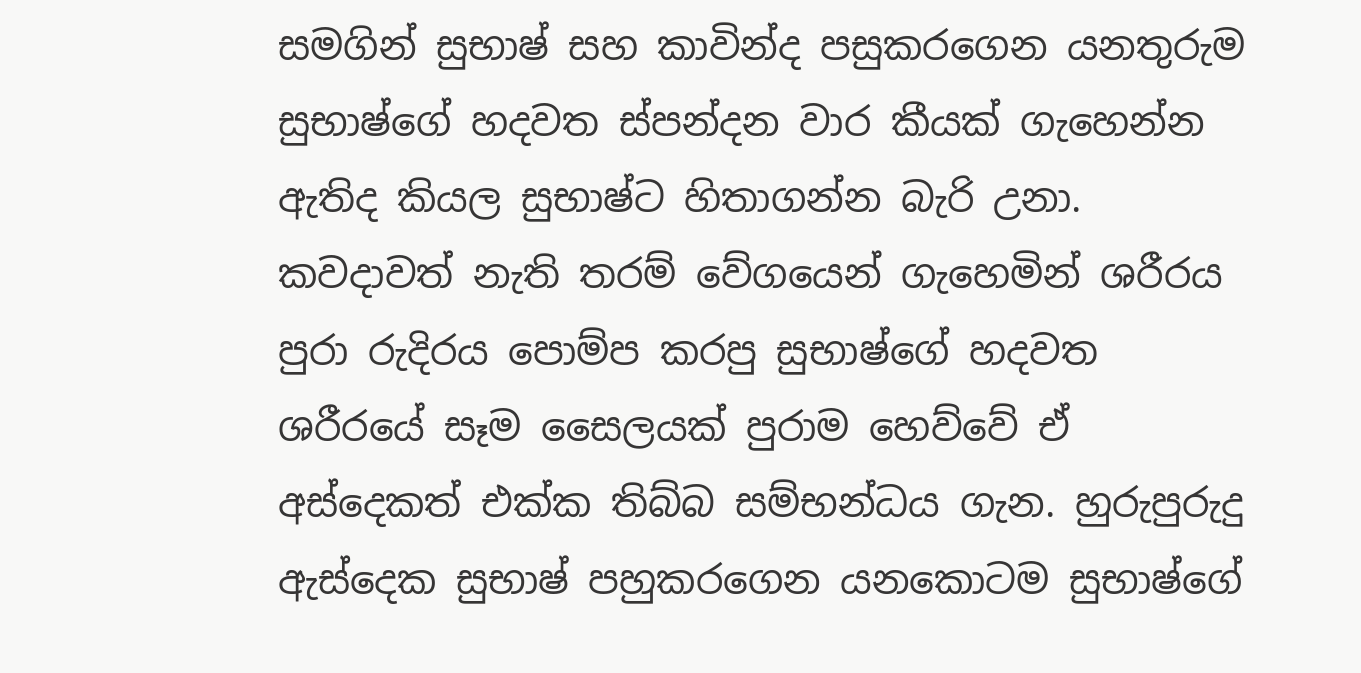සමගින් සුභාෂ් සහ කාවින්ද පසුකරගෙන යනතුරුම සුභාෂ්ගේ හදවත ස්පන්දන වාර කීයක් ගැහෙන්න ඇතිද කියල සුභාෂ්ට හිතාගන්න බැරි උනා. කවදාවත් නැති තරම් වේගයෙන් ගැහෙමින් ශරීරය පුරා රුදිරය පොම්ප කරපු සුභාෂ්ගේ හදවත ශරීරයේ සෑම සෛලයක් පුරාම හෙව්වේ ඒ අස්දෙකත් එක්ක තිබ්බ සම්භන්ධය ගැන. හුරුපුරුදු ඇස්දෙක සුභාෂ් පහුකරගෙන යනකොටම සුභාෂ්ගේ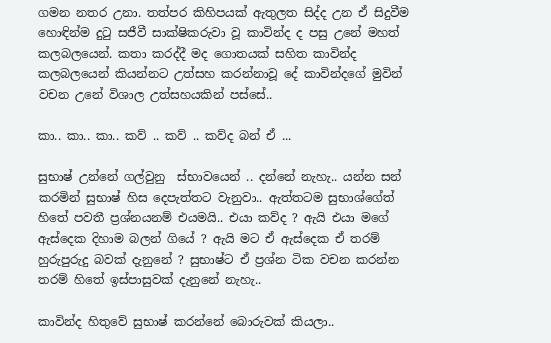ගමන නතර උනා. තත්පර කිහිපයක් ඇතුලත සිද්ද උන ඒ සිදුවීම හොඳින්ම දුටු සජීවී සාක්ෂිකරුවා වූ කාවින්ද ද පසු උනේ මහත් කලබලයෙන්. කතා කරද්දී මද ගොතයක් සහිත කාවින්ද කලබලයෙන් කියන්නට උත්සහ කරන්නාවූ දේ කාවින්දගේ මුවින් වචන උනේ විශාල උත්සහයකින් පස්සේ..

කා.. කා.. කා.. කව් .. කව් .. කව්ද බන් ඒ ...

සුභාෂ් උන්නේ ගල්වුනු  ස්භාවයෙන් .. දන්නේ නැහැ.. යන්න සන් කරමින් සුභාෂ් හිස දෙපැත්තට වැනුවා.. ඇත්තටම සුභාශ්ගේත් හිතේ පවතී ප්‍රශ්නයනම් එයමයි.. එයා කව්ද ? ඇයි එයා මගේ ඇස්දෙක දිහාම බලන් ගියේ ? ඇයි මට ඒ ඇස්දෙක ඒ තරම් හුරුපුරුදු බවක් දැනුනේ ? සුභාෂ්ට ඒ ප්‍රශ්න ටික වචන කරන්න තරම් හිතේ ඉස්පාසුවක් දැනුනේ නැහැ..

කාවින්ද හිතුවේ සුභාෂ් කරන්නේ බොරුවක් කියලා..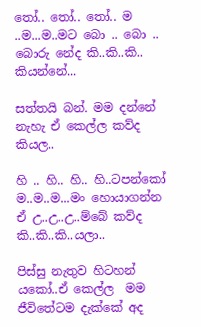තෝ.. තෝ.. තෝ.. ම ..ම...ම..මට බො .. බො .. බොරු නේද කි..කි..කි.. කියන්නේ...

සත්තයි බන්. මම දන්නේ නැහැ ඒ කෙල්ල කව්ද කියල..

හි .. හි.. හි.. හි..ටපන්කෝ ම..ම..ම...මං හොයාගන්න ඒ උ..උ..උ..ම්බේ කව්ද කි..කි..කි..යලා..

පිස්සු නැතුව හිටහන් යකෝ..ඒ කෙල්ල  මම ජීවිතේටම දැක්කේ අද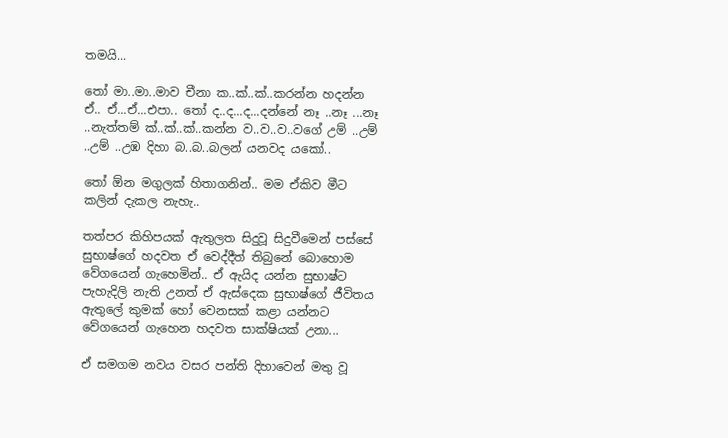තමයි...

තෝ මා..මා..මාව චීනා ක..ක්..ක්..කරන්න හදන්න ඒ.. ඒ...ඒ...එපා.. තෝ ද..ද...ද...දන්නේ නෑ ..නෑ ...නෑ ..නැත්තම් ක්..ක්..ක්..කන්න ව..ව..ව..වගේ උම් ..උම් ..උම් ..උඹ දිහා බ..බ..බලන් යනවද යකෝ..

තෝ ඕන මගුලක් හිතාගනින්.. මම ඒකිව මීට කලින් දැකල නැහැ..

තත්පර කිහිපයක් ඇතුලත සිදුවූ සිදුවීමෙන් පස්සේ  සුභාෂ්ගේ හදවත ඒ වෙද්දීත් තිබුනේ බොහොම වේගයෙන් ගැහෙමින්.. ඒ ඇයිද යන්න සුභාෂ්ට පැහැදිලි නැති උනත් ඒ ඇස්දෙක සුභාෂ්ගේ ජීවිතය ඇතුලේ කුමක් හෝ වෙනසක් කළා යන්නට වේගයෙන් ගැහෙන හදවත සාක්ෂියක් උනා...

ඒ සමගම නවය වසර පන්ති දිහාවෙන් මතු වූ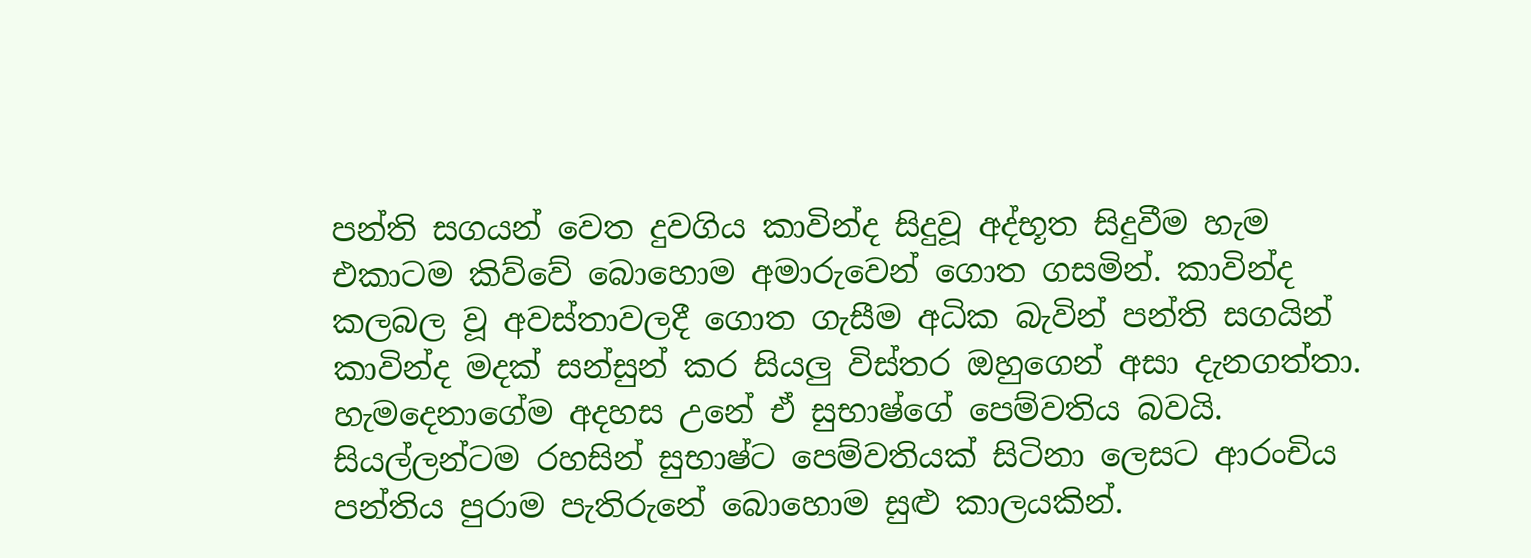පන්ති සගයන් වෙත දුවගිය කාවින්ද සිදුවූ අද්භූත සිදුවීම හැම එකාටම කිව්වේ බොහොම අමාරුවෙන් ගොත ගසමින්. කාවින්ද කලබල වූ අවස්තාවලදී ගොත ගැසීම අධික බැවින් පන්ති සගයින් කාවින්ද මදක් සන්සුන් කර සියලු විස්තර ඔහුගෙන් අසා දැනගත්තා. හැමදෙනාගේම අදහස උනේ ඒ සුභාෂ්ගේ පෙම්වතිය බවයි. සියල්ලන්ටම රහසින් සුභාෂ්ට පෙම්වතියක් සිටිනා ලෙසට ආරංචිය පන්තිය පුරාම පැතිරුනේ බොහොම සුළු කාලයකින්.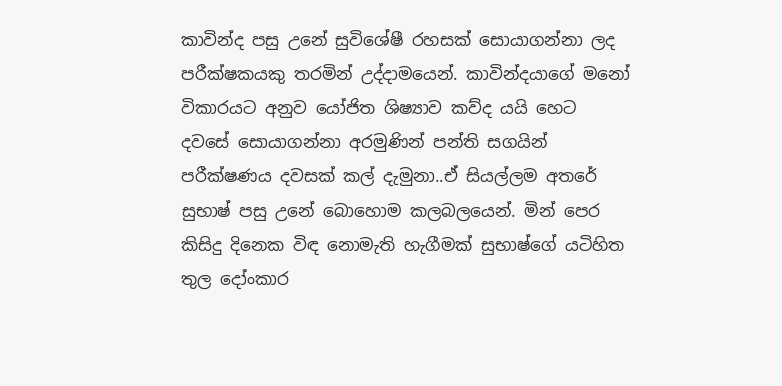කාවින්ද පසු උනේ සුවිශේෂී රහසක් සොයාගන්නා ලද පරීක්ෂකයකු තරමින් උද්දාමයෙන්. කාවින්දයාගේ මනෝ විකාරයට අනුව යෝජිත ශිෂ්‍යාව කව්ද යයි හෙට දවසේ සොයාගන්නා අරමුණින් පන්ති සගයින් පරීක්ෂණය දවසක් කල් දැමුනා..ඒ සියල්ලම අතරේ සුභාෂ් පසු උනේ බොහොම කලබලයෙන්. මින් පෙර කිසිදු දිනෙක විඳ නොමැති හැගීමක් සුභාෂ්ගේ යටිහිත තුල දෝංකාර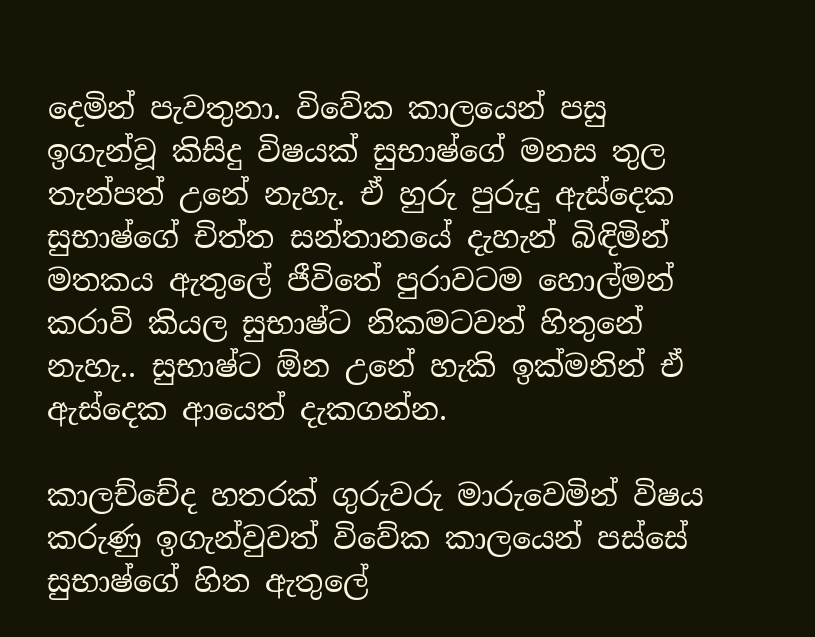දෙමින් පැවතුනා. විවේක කාලයෙන් පසු ඉගැන්වූ කිසිදු විෂයක් සුභාෂ්ගේ මනස තුල තැන්පත් උනේ නැහැ. ඒ හුරු පුරුදු ඇස්දෙක සුභාෂ්ගේ චිත්ත සන්තානයේ දැහැන් බිඳිමින් මතකය ඇතුලේ ජීවිතේ පුරාවටම හොල්මන් කරාවි කියල සුභාෂ්ට නිකමටවත් හිතුනේ නැහැ.. සුභාෂ්ට ඕන උනේ හැකි ඉක්මනින් ඒ ඇස්දෙක ආයෙත් දැකගන්න.

කාලච්චේද හතරක් ගුරුවරු මාරුවෙමින් විෂය කරුණු ඉගැන්වුවත් විවේක කාලයෙන් පස්සේ සුභාෂ්ගේ හිත ඇතුලේ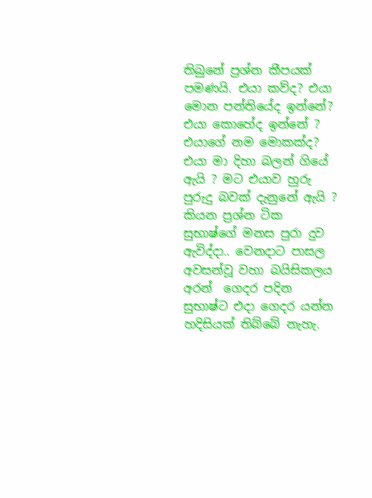තිබුනේ ප්‍රශ්න කීපයක් පමණයි. එයා කව්ද? එයා මොන පන්තියේද ඉන්නේ? එයා කොහේද ඉන්නේ ? එයාගේ නම මොකක්ද? එයා මා දිහා බලන් ගියේ ඇයි ? මට එයාව හුරු පුරුදු බවක් දැනුනේ ඇයි ? කියන ප්‍රශ්න ටික සුභාෂ්ගේ මනස පුරා දුව ඇවිද්දා.. වෙනදාට පාසල අවසන්වූ වහා බයිසිකලය අරන්  ගෙදර පදින සුභාෂ්ට එදා ගෙදර යන්න හදිසියක් තිබ්බේ නැහැ.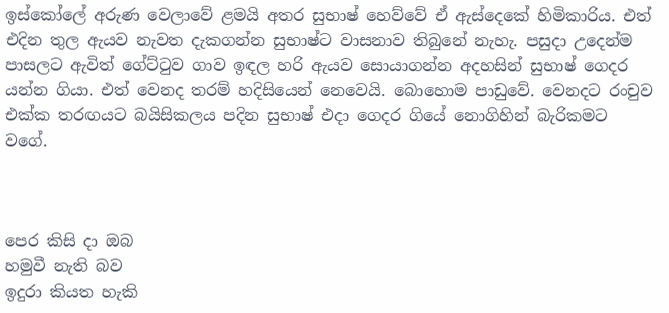ඉස්කෝලේ අරුණ වෙලාවේ ළමයි අතර සුභාෂ් හෙව්වේ ඒ ඇස්දෙකේ හිමිකාරිය. එත් එදින තුල ඇයව නැවත දැකගන්න සුභාෂ්ට වාසනාව තිබුනේ නැහැ. පසුදා උදෙන්ම පාසලට ඇවිත් ගේට්ටුව ගාව ඉඳල හරි ඇයව සොයාගන්න අදහසින් සුභාෂ් ගෙදර යන්න ගියා. එත් වෙනද තරම් හදිසියෙන් නෙවෙයි. බොහොම පාඩුවේ. වෙනදට රංචුව එක්ක තරඟයට බයිසිකලය පදින සුභාෂ් එදා ගෙදර ගියේ නොගිහින් බැරිකමට වගේ.



පෙර කිසි දා ඔබ
හමුවී නැති බව
ඉදුරා කියත හැකි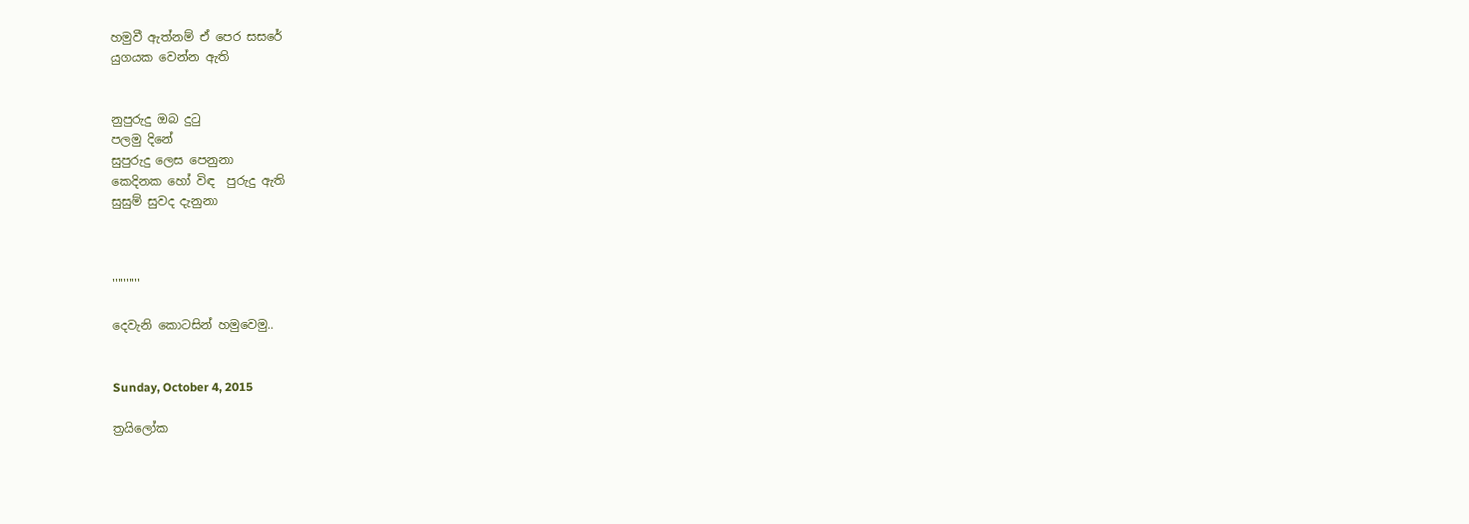හමුවී ඇත්නම් ඒ පෙර සසරේ
යුගයක වෙන්න ඇති


නුපුරුදු ඔබ දුටු
පලමු දිනේ
සුපුරුදු ලෙස පෙනුනා
කෙදිනක හෝ විඳ  පුරුදු ඇති
සුසුම් සුවද දැනුනා



''''''''''

දෙවැනි කොටසින් හමුවෙමු..


Sunday, October 4, 2015

ත්‍රයිලෝක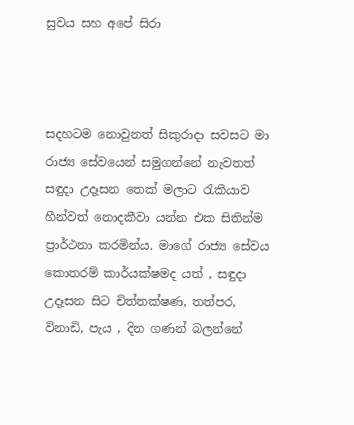සුවය සහ අපේ සිරා



සදහටම නොවුනත් සිකුරාදා සවසට මා රාජ්‍ය සේවයෙන් සමුගන්නේ නැවතත් සඳුදා උදෑසන තෙක් මලාට රැකියාව හීන්වත් නොදකීවා යන්න එක සිතින්ම ප්‍රාර්ථනා කරමින්ය. මාගේ රාජ්‍ය සේවය කොතරම් කාර්යක්ෂමද යත් , සඳුදා උදෑසන සිට චිත්තක්ෂණ, තත්පර, විනාඩි, පැය , දින ගණන් බලන්නේ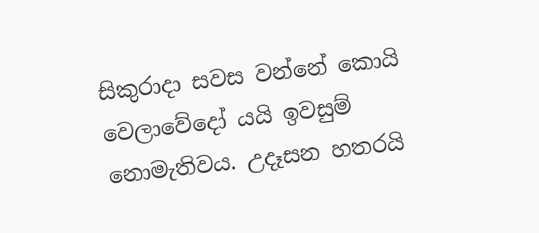සිකුරාදා සවස වන්නේ කොයි වෙලාවේදෝ යයි ඉවසුම් නොමැතිවය. උදෑසන හතරයි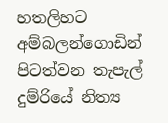හතලිහට අම්බලන්ගොඩින් පිටත්වන තැපැල් දුම්රියේ නිත්‍ය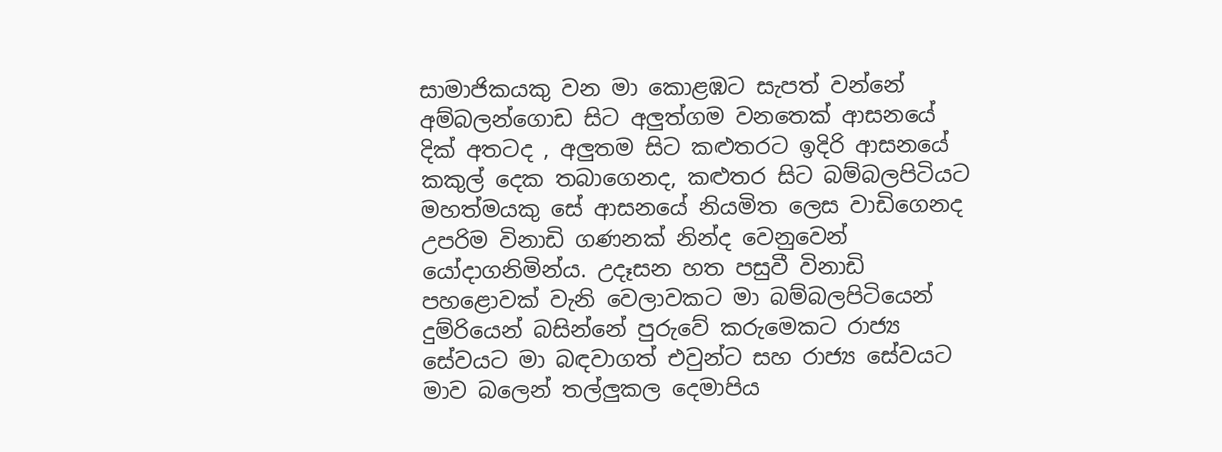සාමාජිකයකු වන මා කොළඹට සැපත් වන්නේ අම්බලන්ගොඩ සිට අලුත්ගම වනතෙක් ආසනයේ දික් අතටද , අලුතම සිට කළුතරට ඉදිරි ආසනයේ කකුල් දෙක තබාගෙනද, කළුතර සිට බම්බලපිටියට මහත්මයකු සේ ආසනයේ නියමිත ලෙස වාඩිගෙනද උපරිම විනාඩි ගණනක් නින්ද වෙනුවෙන් යෝදාගනිමින්ය. උදෑසන හත පසුවී විනාඩි පහළොවක් වැනි වෙලාවකට මා බම්බලපිටියෙන් දුම්රියෙන් බසින්නේ පුරුවේ කරුමෙකට රාජ්‍ය සේවයට මා බඳවාගත් එවුන්ට සහ රාජ්‍ය සේවයට මාව බලෙන් තල්ලුකල දෙමාපිය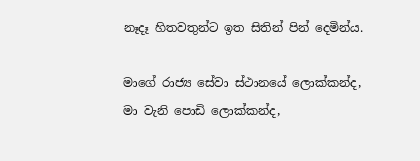නෑදෑ හිතවතුන්ට ඉත සිතින් පින් දෙමින්ය.

මාගේ රාජ්‍ය සේවා ස්ථානයේ ලොක්කන්ද, මා වැනි පොඩි ලොක්කන්ද,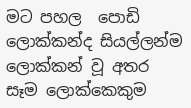මට පහල  පොඩි ලොක්කන්ද සියල්ලන්ම ලොක්කන් වූ අතර සෑම ලොක්කෙකුම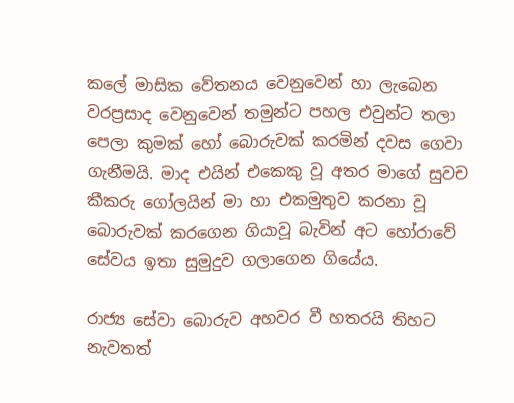කලේ මාසික වේතනය වෙනුවෙන් හා ලැබෙන වරප්‍රසාද වෙනුවෙන් තමුන්ට පහල එවුන්ට තලා පෙලා කුමක් හෝ බොරුවක් කරමින් දවස ගෙවා ගැනීමයි. මාද එයින් එකෙකු වූ අතර මාගේ සුවච කීකරු ගෝලයින් මා හා එකමුතුව කරනා වූ බොරුවක් කරගෙන ගියාවූ බැවින් අට හෝරාවේ සේවය ඉතා සුමුදුව ගලාගෙන ගියේය.

රාජ්‍ය සේවා බොරුව අහවර වී හතරයි තිහට නැවතත්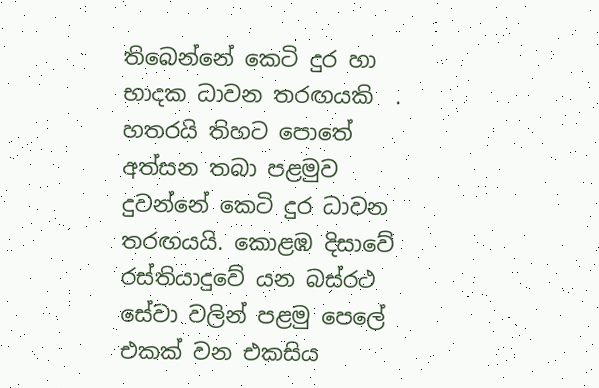තිබෙන්නේ කෙටි දුර හා භාදක ධාවන තරඟයකි  . හතරයි තිහට පොතේ අත්සන තබා පළමුව දුවන්නේ කෙටි දුර ධාවන තරඟයයි. කොළඹ දිසාවේ රස්තියාදුවේ යන බස්රථ සේවා වලින් පළමු පෙලේ එකක් වන එකසිය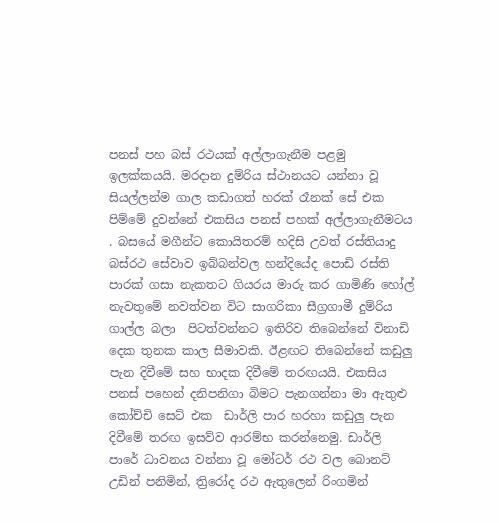පනස් පහ බස් රථයක් අල්ලාගැනීම පළමු  ඉලක්කයයි. මරදාන දුම්රිය ස්ථානයට යන්නා වූ සියල්ලන්ම ගාල කඩාගත් හරක් රෑනක් සේ එක පිම්මේ දුවන්නේ එකසිය පනස් පහක් අල්ලාගැනීමටය . බසයේ මගීන්ට කොයිතරම් හදිසි උවත් රස්තියාදු බස්රථ සේවාව ඉබ්බන්වල හන්දියේද පොඩි රස්ති පාරක් ගසා නැකතට ගියරය මාරු කර ගාමිණි හෝල් නැවතුමේ නවත්වන විට සාගරිකා සීග්‍රගාමී දුම්රිය ගාල්ල බලා  පිටත්වන්නට ඉතිරිව තිබෙන්නේ විනාඩි දෙක තුනක කාල සීමාවකි. ඊළඟට තිබෙන්නේ කඩුලු පැන දිවීමේ සහ භාදක දිවීමේ තරඟයයි. එකසිය පනස් පහෙන් දනිපනිගා බිමට පැනගන්නා මා ඇතුළු කෝච්චි සෙට් එක  ඩාර්ලි පාර හරහා කඩුලු පැන දිවීමේ තරඟ ඉසව්ව ආරම්භ කරන්නෙමු. ඩාර්ලි පාරේ ධාවනය වන්නා වූ මෝටර් රථ වල බොනට් උඩින් පනිමින්, ත්‍රිරෝද රථ ඇතුලෙන් රිංගමින්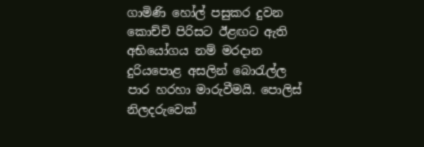ගාමිණි හෝල් පසුකර දුවන කොච්චි පිරිසට ඊළඟට ඇති අභියෝගය නම් මරදාන දුරියපොළ අසලින් බොරැල්ල පාර හරහා මාරුවීමයි. පොලිස් නිලදරුවෙක්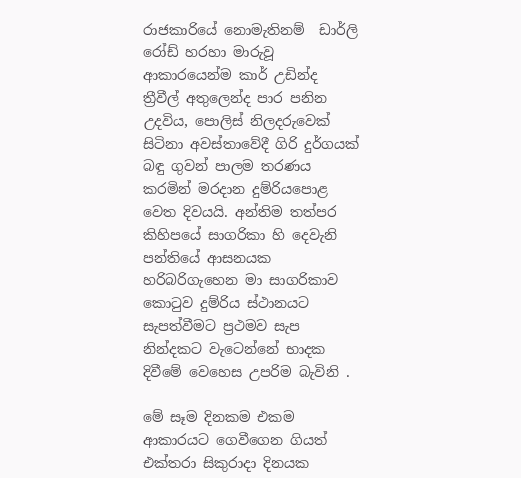රාජකාරියේ නොමැතිනම්  ඩාර්ලි රෝඩ් හරහා මාරුවූ ආකාරයෙන්ම කාර් උඩින්ද  ත්‍රීවීල් අතුලෙන්ද පාර පනින උදවිය, පොලිස් නිලදරුවෙක් සිටිනා අවස්තාවේදී ගිරි දුර්ගයක් බඳු ගුවන් පාලම තරණය කරමින් මරදාන දුම්රියපොළ වෙත දිවයයි. අන්තිම තත්පර කිහිපයේ සාගරිකා හි දෙවැනි පන්තියේ ආසනයක හරිබරිගැහෙන මා සාගරිකාව කොටුව දුම්රිය ස්ථානයට සැපත්වීමට ප්‍රථමව සැප නින්දකට වැටෙන්නේ භාදක දිවීමේ වෙහෙස උපරිම බැවිනි .

මේ සෑම දිනකම එකම ආකාරයට ගෙවීගෙන ගියත් එක්තරා සිකුරාදා දිනයක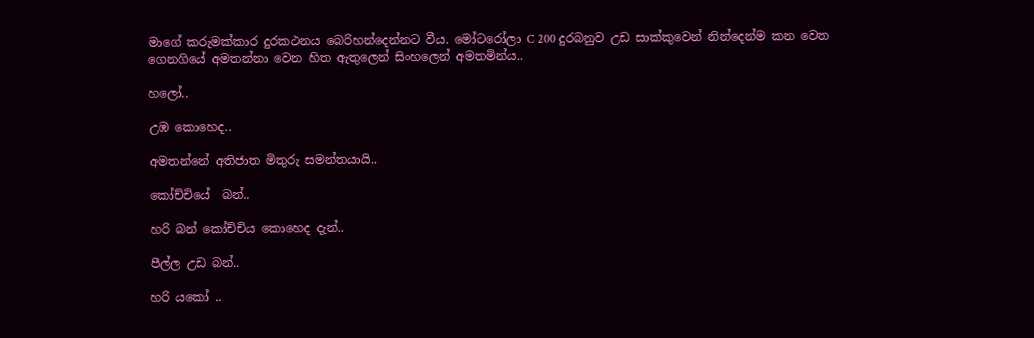මාගේ කරුමක්කාර දුරකථනය බෙරිහන්දෙන්නට වීය. මෝටරෝලා C 200 දුරබනුව උඩ සාක්කුවෙන් නින්දෙන්ම කන වෙත ගෙනගියේ අමතන්නා වෙන හිත ඇතුලෙන් සිංහලෙන් අමතමින්ය..

හලෝ..

උඹ කොහෙද..

අමතන්නේ අතිජාත මිතුරු සමන්තයායි..

කෝච්චියේ  බන්..

හරි බන් කෝච්චිය කොහෙද දැන්..

පීල්ල උඩ බන්..

හරි යකෝ ..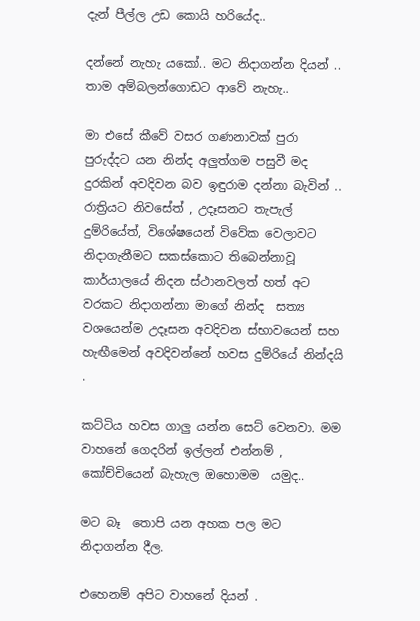දැන් පීල්ල උඩ කොයි හරියේද..

දන්නේ නැහැ යකෝ.. මට නිදාගන්න දියන් .. තාම අම්බලන්ගොඩට ආවේ නැහැ..

මා එසේ කීවේ වසර ගණනාවක් පුරා පුරුද්දට යන නින්ද අලුත්ගම පසුවී මද දුරකින් අවදිවන බව ඉඳුරාම දන්නා බැවින් .. රාත්‍රියට නිවසේත් , උදෑසනට තැපැල් දුම්රියේත්, විශේෂයෙන් විවේක වෙලාවට නිදාගැනීමට සකස්කොට තිබෙන්නාවූ කාර්යාලයේ නිදන ස්ථානවලත් හත් අට වරකට නිදාගන්නා මාගේ නින්ද  සත්‍ය වශයෙන්ම උදෑසන අවදිවන ස්භාවයෙන් සහ  හැඟීමෙන් අවදිවන්නේ හවස දුම්රියේ නින්දයි .

කට්ටිය හවස ගාලු යන්න සෙට් වෙනවා. මම වාහනේ ගෙදරින් ඉල්ලන් එන්නම් , කෝච්චියෙන් බැහැල ඔහොමම  යමුද..

මට බෑ  තොපි යන අහක පල මට නිදාගන්න දීල.

එහෙනම් අපිට වාහනේ දියන් .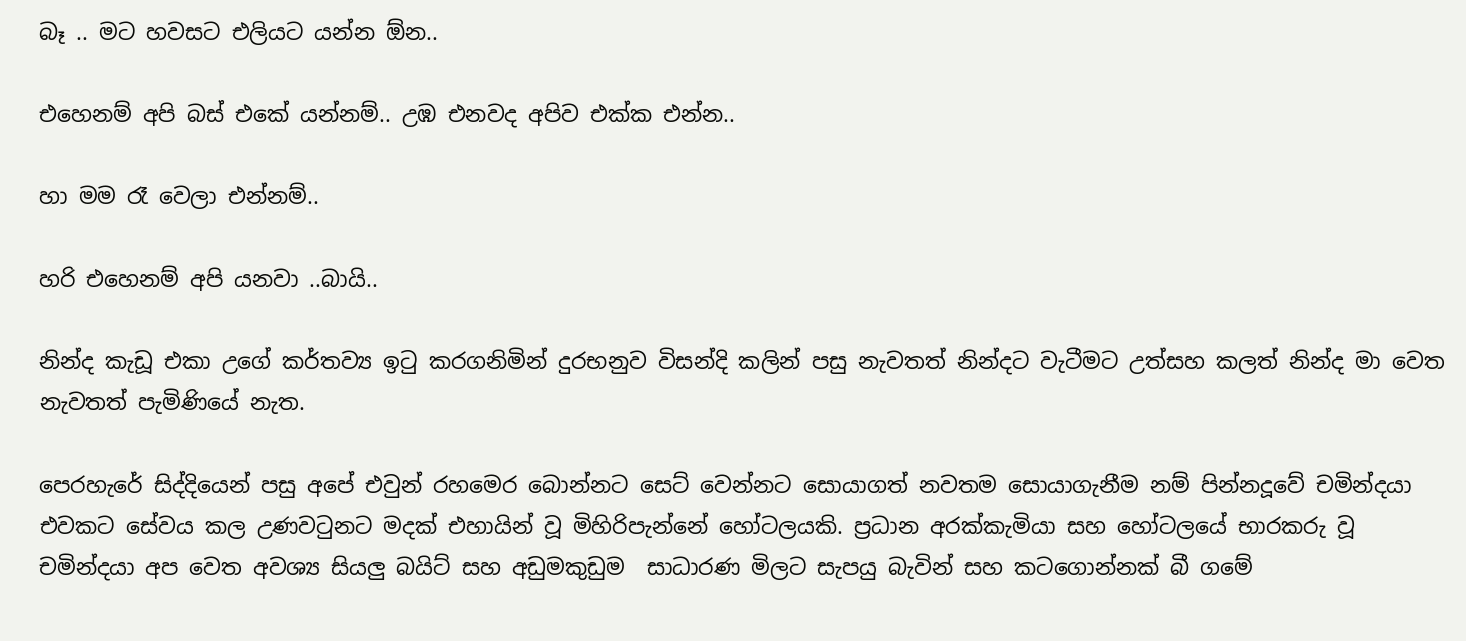බෑ .. මට හවසට එලියට යන්න ඕන..

එහෙනම් අපි බස් එකේ යන්නම්.. උඹ එනවද අපිව එක්ක එන්න..

හා මම රෑ වෙලා එන්නම්..

හරි එහෙනම් අපි යනවා ..බායි..

නින්ද කැඩූ එකා උගේ කර්තව්‍ය ඉටු කරගනිමින් දුරභනුව විසන්දි කලින් පසු නැවතත් නින්දට වැටීමට උත්සහ කලත් නින්ද මා වෙත නැවතත් පැමිණියේ නැත.

පෙරහැරේ සිද්දියෙන් පසු අපේ එවුන් රහමෙර බොන්නට සෙට් වෙන්නට සොයාගත් නවතම සොයාගැනීම නම් පින්නදූවේ චමින්දයා එවකට සේවය කල උණවටුනට මදක් එහායින් වූ මිහිරිපැන්නේ හෝටලයකි. ප්‍රධාන අරක්කැමියා සහ හෝටලයේ භාරකරු වූ චමින්දයා අප වෙත අවශ්‍ය සියලු බයිට් සහ අඩුමකුඩුම  සාධාරණ මිලට සැපයු බැවින් සහ කටගොන්නක් බී ගමේ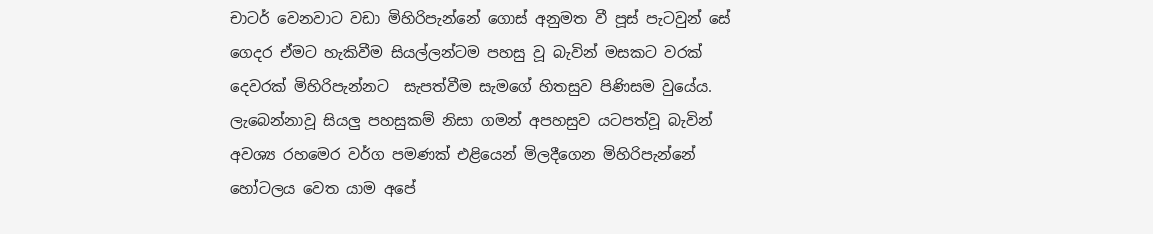චාටර් වෙනවාට වඩා මිහිරිපැන්නේ ගොස් අනුමත වී පූස් පැටවුන් සේ ගෙදර ඒමට හැකිවීම සියල්ලන්ටම පහසු වූ බැවින් මසකට වරක් දෙවරක් මිහිරිපැන්නට  සැපත්වීම සැමගේ හිතසුව පිණිසම වුයේය. ලැබෙන්නාවූ සියලු පහසුකම් නිසා ගමන් අපහසුව යටපත්වූ බැවින් අවශ්‍ය රහමෙර වර්ග පමණක් එළියෙන් මිලදීගෙන මිහිරිපැන්නේ හෝටලය වෙත යාම අපේ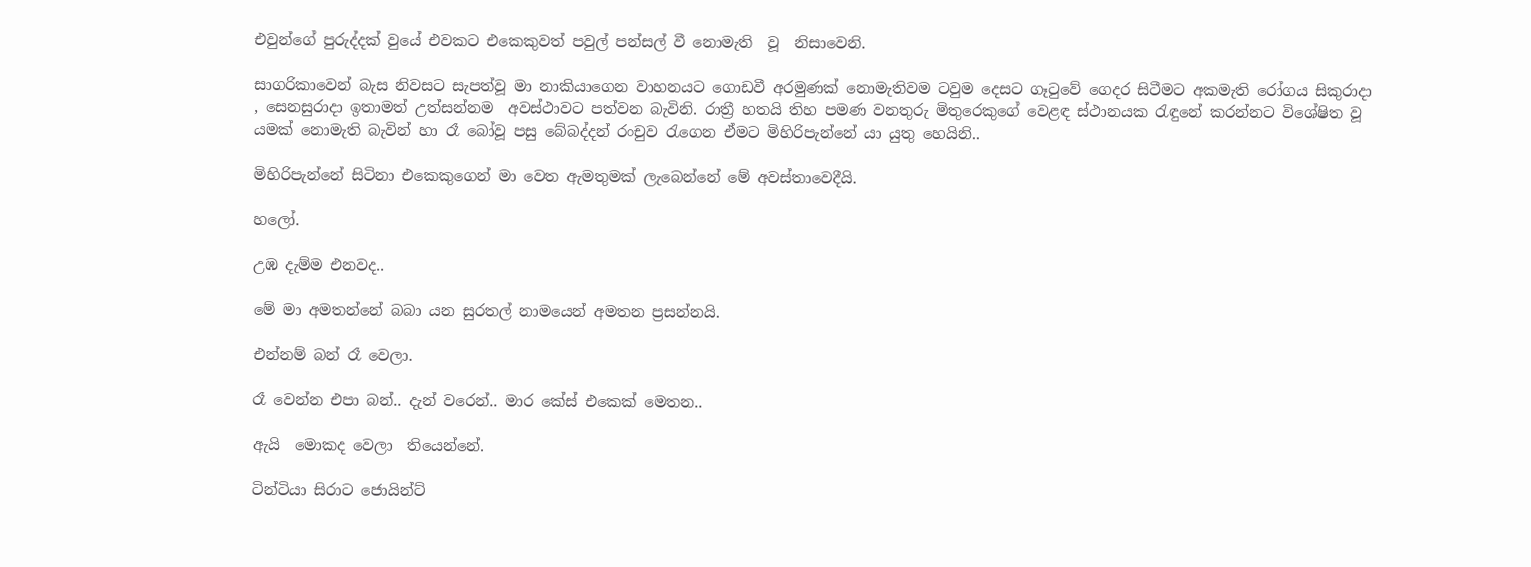එවුන්ගේ පුරුද්දක් වුයේ එවකට එකෙකුවත් පවුල් පන්සල් වී නොමැති  වූ  නිසාවෙනි.

සාගරිකාවෙන් බැස නිවසට සැපත්වූ මා නාකියාගෙන වාහනයට ගොඩවී අරමුණක් නොමැතිවම ටවුම දෙසට ගෑටුවේ ගෙදර සිටීමට අකමැති රෝගය සිකුරාදා , සෙනසුරාදා ඉතාමත් උත්සන්නම  අවස්ථාවට පත්වන බැවිනි. රාත්‍රී හතයි තිහ පමණ වනතුරු මිතුරෙකුගේ වෙළඳ ස්ථානයක රැඳුනේ කරන්නට විශේෂිත වූ යමක් නොමැති බැවින් හා රෑ බෝවූ පසු බේබද්දන් රංචුව රැගෙන ඒමට මිහිරිපැන්නේ යා යුතු හෙයිනි..

මිහිරිපැන්නේ සිටිනා එකෙකුගෙන් මා වෙත ඇමතුමක් ලැබෙන්නේ මේ අවස්තාවෙදීයි.

හලෝ.

උඹ දැම්ම එනවද..

මේ මා අමතන්නේ බබා යන සුරතල් නාමයෙන් අමතන ප්‍රසන්නයි.

එන්නම් බන් රෑ වෙලා.

රෑ වෙන්න එපා බන්.. දැන් වරෙන්.. මාර කේස් එකෙක් මෙතන..

ඇයි  මොකද වෙලා  තියෙන්නේ.

ටින්ටියා සිරාට ජොයින්ට්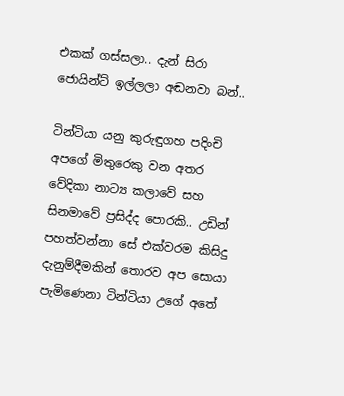එකක් ගස්සලා.. දැන් සිරා ජොයින්ට් ඉල්ලලා අඬනවා බන්..

ටින්ටියා යනු කුරුඳුගහ පදිංචි අපගේ මිතුරෙකු වන අතර වේදිකා නාට්‍ය කලාවේ සහ සිනමාවේ ප්‍රසිද්ද පොරකි.. උඩින් පහත්වන්නා සේ එක්වරම කිසිදු දැනුම්දීමකින් තොරව අප සොයා පැමිණෙනා ටින්ටියා උගේ අතේ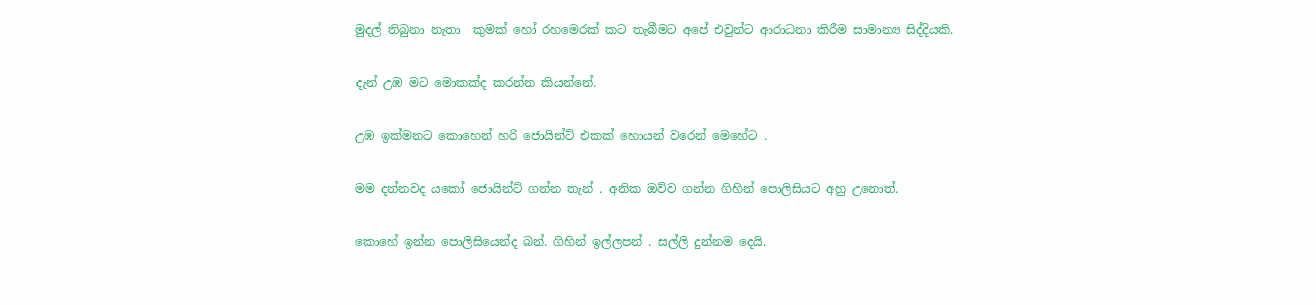මුදල් තිබුනා නැතා  කුමක් හෝ රහමෙරක් කට තැබීමට අපේ එවුන්ට ආරාධනා කිරීම සාමාන්‍ය සිද්දියකි.

දැන් උඹ මට මොකක්ද කරන්න කියන්නේ.

උඹ ඉක්මනට කොහෙන් හරි ජොයින්ට් එකක් හොයන් වරෙන් මෙහේට .

මම දන්නවද යකෝ ජොයින්ට් ගන්න තැන් . අනික ඔව්ව ගන්න ගිහින් පොලිසියට අහු උනොත්.

කොහේ ඉන්න පොලිසියෙන්ද බන්. ගිහින් ඉල්ලපන් . සල්ලි දුන්නම දෙයි.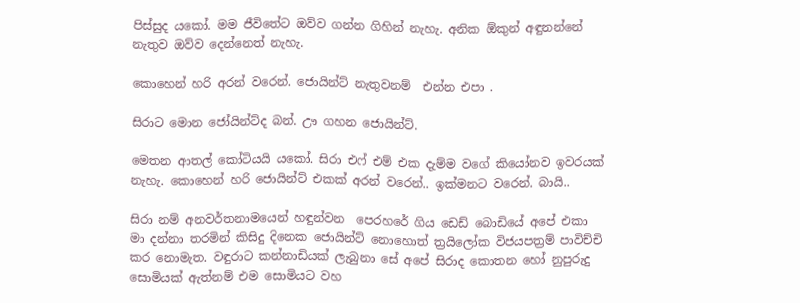පිස්සුද යකෝ. මම ජීවිතේට ඔව්ව ගන්න ගිහින් නැහැ. අනික ඕකුන් අඳුනන්නේ නැතුව ඔව්ව දෙන්නෙත් නැහැ.

කොහෙන් හරි අරන් වරෙන්. ජොයින්ට් නැතුවනම්  එන්න එපා .

සිරාට මොන ජෝයින්ට්ද බන්. ඌ ගහන ජොයින්ට්.

මෙතන ආතල් කෝටියයි යකෝ. සිරා එෆ් එම් එක දැම්ම වගේ කියෝනව ඉවරයක් නැහැ. කොහෙන් හරි ජොයින්ට් එකක් අරන් වරෙන්.. ඉක්මනට වරෙන්. බායි..

සිරා නම් අනවර්තනාමයෙන් හඳුන්වන  පෙරහරේ ගිය ඩෙඩ් බොඩියේ අපේ එකා  මා දන්නා තරමින් කිසිදු දිනෙක ජොයින්ට් නොහොත් ත්‍රයිලෝක විජයපත්‍රම් පාවිච්චි කර නොමැත. වඳුරාට කන්නාඩියක් ලැබුනා සේ අපේ සිරාද කොතන හෝ නුපුරුදු සොමියක් ඇත්නම් එම සොමියට වහ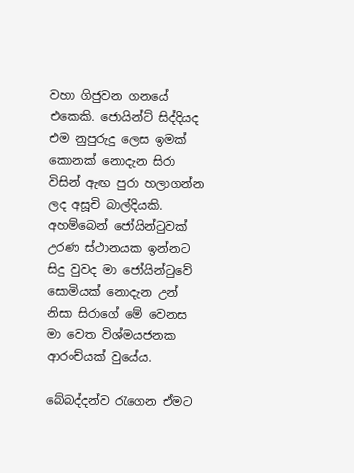වහා ගිජුවන ගනයේ එකෙකි. ජොයින්ට් සිද්දියද එම නුපුරුදු ලෙස ඉමක් කොනක් නොදැන සිරා විසින් ඇඟ පුරා හලාගන්න ලද අසූචි බාල්දියකි. අහම්බෙන් ජෝයින්ටුවක් උරණ ස්ථානයක ඉන්නට සිදු වුවද මා ජෝයින්ටුවේ සොමියක් නොදැන උන් නිසා සිරාගේ මේ වෙනස මා වෙත විශ්මයජනක ආරංච්යක් වුයේය.

බේබද්දන්ව රැගෙන ඒමට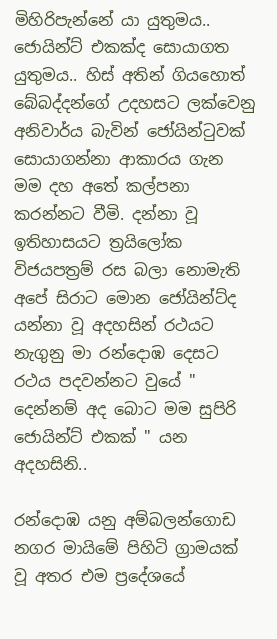මිහිරිපැන්නේ යා යුතුමය.. ජොයින්ට් එකක්ද සොයාගත යුතුමය.. හිස් අතින් ගියහොත් බේබද්දන්ගේ උදහසට ලක්වෙනු අනිවාර්ය බැවින් ජෝයින්ටුවක් සොයාගන්නා ආකාරය ගැන මම දහ අතේ කල්පනා කරන්නට වීමි. දන්නා වූ ඉතිහාසයට ත්‍රයිලෝක විජයපත්‍රම් රස බලා නොමැති අපේ සිරාට මොන ජෝයින්ට්ද  යන්නා වූ අදහසින් රථයට නැගුනු මා රන්දොඹ දෙසට රථය පදවන්නට වුයේ " දෙන්නම් අද බොට මම සුපිරි ජොයින්ට් එකක් " යන අදහසිනි..

රන්දොඹ යනු අම්බලන්ගොඩ නගර මායිමේ පිහිටි ග්‍රාමයක් වූ අතර එම ප්‍රදේශයේ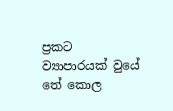ප්‍රකට ව්‍යාපාරයක් වුයේ තේ කොල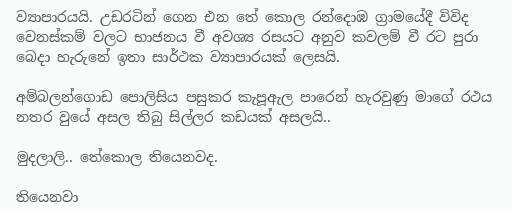ව්‍යාපාරයයි. උඩරටින් ගෙන එන තේ කොල රන්දොඹ ග්‍රාමයේදී විවිද වෙනස්කම් වලට භාජනය වී අවශ්‍ය රසයට අනුව කවලම් වී රට පුරා බෙදා හැරුනේ ඉතා සාර්ථක ව්‍යාපාරයක් ලෙසයි.

අම්බලන්ගොඩ පොලිසිය පසුකර කැපූඇල පාරෙන් හැරවුණු මාගේ රථය නතර වුයේ අසල තිබු සිල්ලර කඩයක් අසලයි..

මුදලාලි.. තේකොල තියෙනවද.

තියෙනවා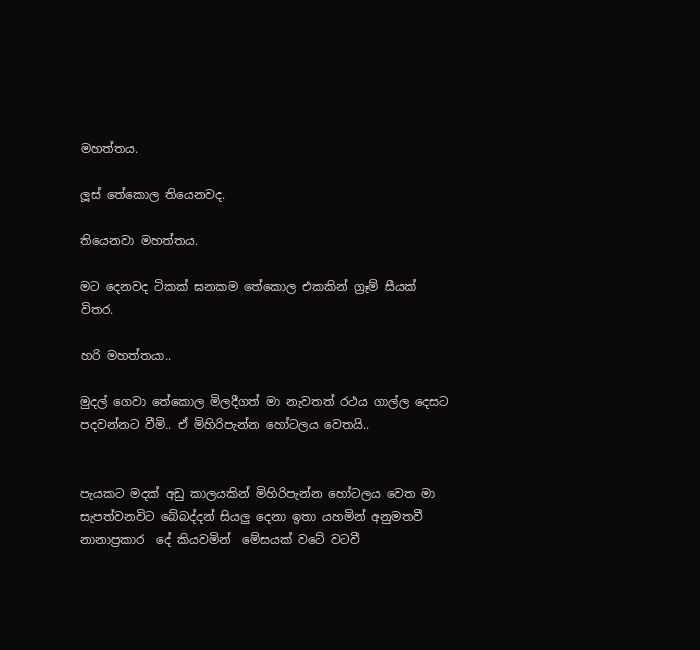මහත්තය.

ලූස් තේකොල තියෙනවද.

තියෙනවා මහත්තය.

මට දෙනවද ටිකක් ඝනකම තේකොල එකකින් ග්‍රෑම් සීයක් විතර.

හරි මහත්තයා..

මුදල් ගෙවා තේකොල මිලදීගත් මා නැවතත් රථය ගාල්ල දෙසට පදවන්නට වීමි.. ඒ මිහිරිපැන්න හෝටලය වෙතයි..


පැයකට මදක් අඩු කාලයකින් මිහිරිපැන්න හෝටලය වෙත මා සැපත්වනවිට බේබද්දන් සියලු දෙනා ඉතා යහමින් අනුමතවී නානාප්‍රකාර  දේ කියවමින්  මේසයක් වටේ වටවී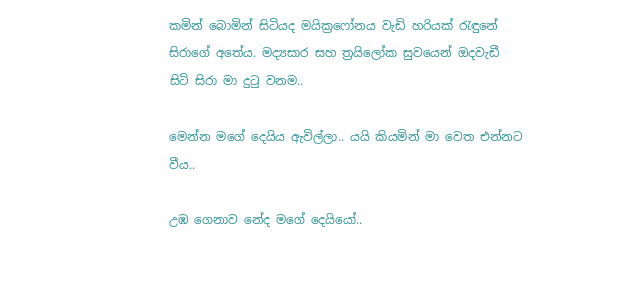කමින් බොමින් සිටියද මයික්‍රෆෝනය වැඩි හරියක් රැඳුනේ සිරාගේ අතේය. මද්‍යසාර සහ ත්‍රයිලෝක සුවයෙන් ඔදවැඩී සිටි සිරා මා දුටු වනම..

මෙන්න මගේ දෙයිය ඇවිල්ලා.. යයි කියමින් මා වෙත එන්නට වීය..

උඹ ගෙනාව නේද මගේ දෙයියෝ..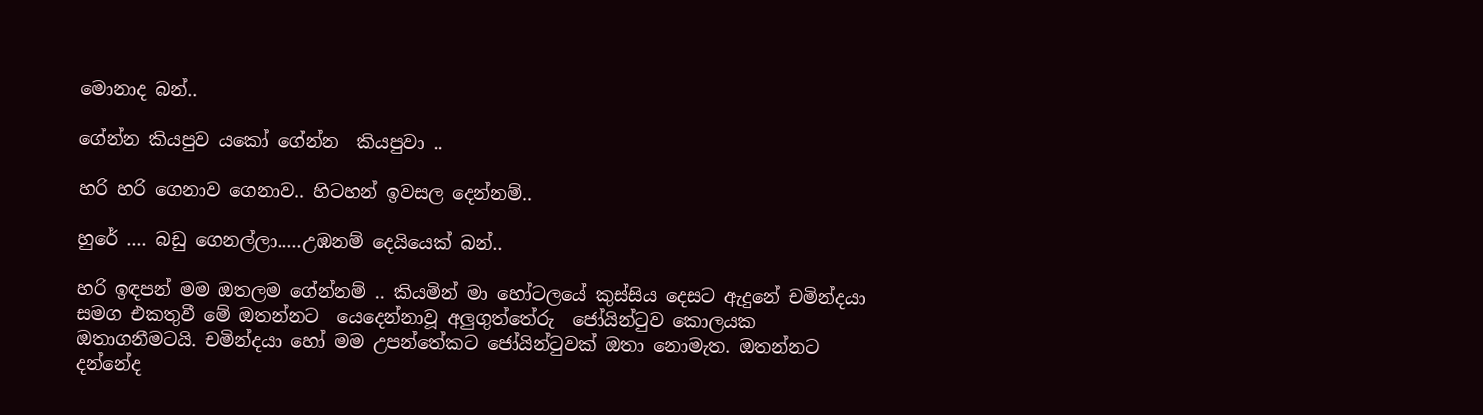මොනාද බන්..

ගේන්න කියපුව යකෝ ගේන්න  කියපුවා ..

හරි හරි ගෙනාව ගෙනාව.. හිටහන් ඉවසල දෙන්නම්..

හුරේ .... බඩු ගෙනල්ලා.....උඹනම් දෙයියෙක් බන්..

හරි ඉඳපන් මම ඔතලම ගේන්නම් .. කියමින් මා හෝටලයේ කුස්සිය දෙසට ඇදුනේ චමින්දයා සමග එකතුවී මේ ඔතන්නට  යෙදෙන්නාවූ අලුගුත්තේරු  ජෝයින්ටුව කොලයක ඔතාගනීමටයි. චමින්දයා හෝ මම උපන්තේකට ජෝයින්ටුවක් ඔතා නොමැත. ඔතන්නට දන්නේද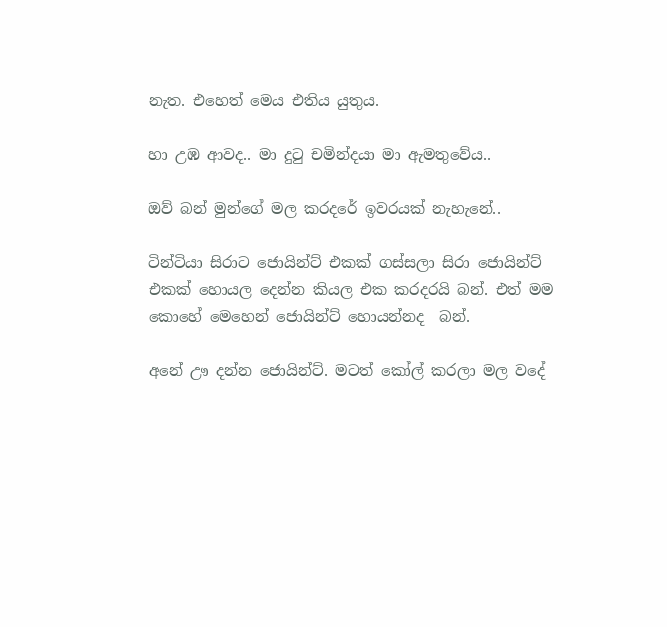නැත. එහෙත් මෙය එතිය යුතුය.

හා උඹ ආවද.. මා දුටු චමින්දයා මා ඇමතුවේය..

ඔව් බන් මුන්ගේ මල කරදරේ ඉවරයක් නැහැනේ..

ටින්ටියා සිරාට ජොයින්ට් එකක් ගස්සලා සිරා ජොයින්ට් එකක් හොයල දෙන්න කියල එක කරදරයි බන්. එත් මම කොහේ මෙහෙන් ජොයින්ට් හොයන්නද  බන්.

අනේ ඌ දන්න ජොයින්ට්. මටත් කෝල් කරලා මල වදේ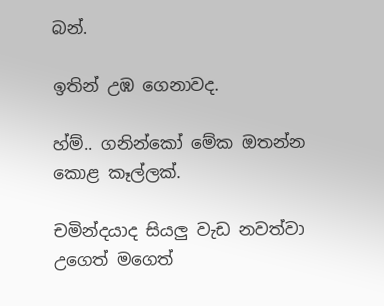බන්.

ඉතින් උඹ ගෙනාවද.

හ්ම්.. ගනින්කෝ මේක ඔතන්න කොළ කෑල්ලක්.

චමින්දයාද සියලු වැඩ නවත්වා උගෙත් මගෙත්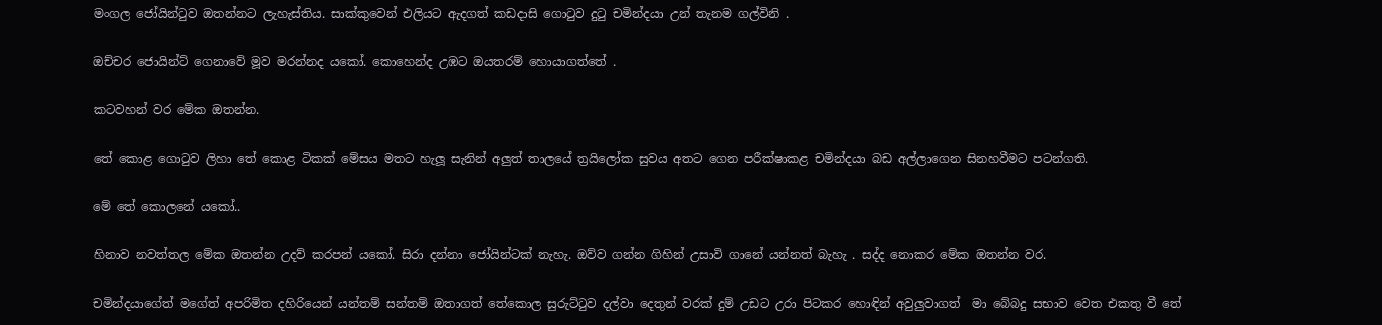මංගල ජෝයින්ටුව ඔතන්නට ලැහැස්තිය. සාක්කුවෙන් එලියට ඇදගත් කඩදාසි ගොටුව දුටු චමින්දයා උන් තැනම ගල්විනි .

ඔච්චර ජොයින්ට් ගෙනාවේ මූව මරන්නද යකෝ. කොහෙන්ද උඹට ඔයතරම් හොයාගත්තේ .

කටවහන් වර මේක ඔතන්න.

තේ කොළ ගොටුව ලිහා තේ කොළ ටිකක් මේසය මතට හැලූ සැනින් අලුත් තාලයේ ත්‍රයිලෝක සුවය අතට ගෙන පරීක්ෂාකළ චමින්දයා බඩ අල්ලාගෙන සිනහවීමට පටන්ගති.

මේ තේ කොලනේ යකෝ..

හිනාව නවත්තල මේක ඔතන්න උදව් කරපන් යකෝ. සිරා දන්නා ජෝයින්ටක් නැහැ. ඔව්ව ගන්න ගිහින් උසාවි ගානේ යන්නත් බැහැ . සද්ද නොකර මේක ඔතන්න වර.

චමින්දයාගේත් මගේත් අපරිමිත දහිරියෙන් යන්තම් සන්තම් ඔතාගත් තේකොල සුරුට්ටුව දල්වා දෙතුන් වරක් දුම් උඩට උරා පිටකර හොඳින් අවුලුවාගත්  මා බේබදු සභාව වෙත එකතු වී තේ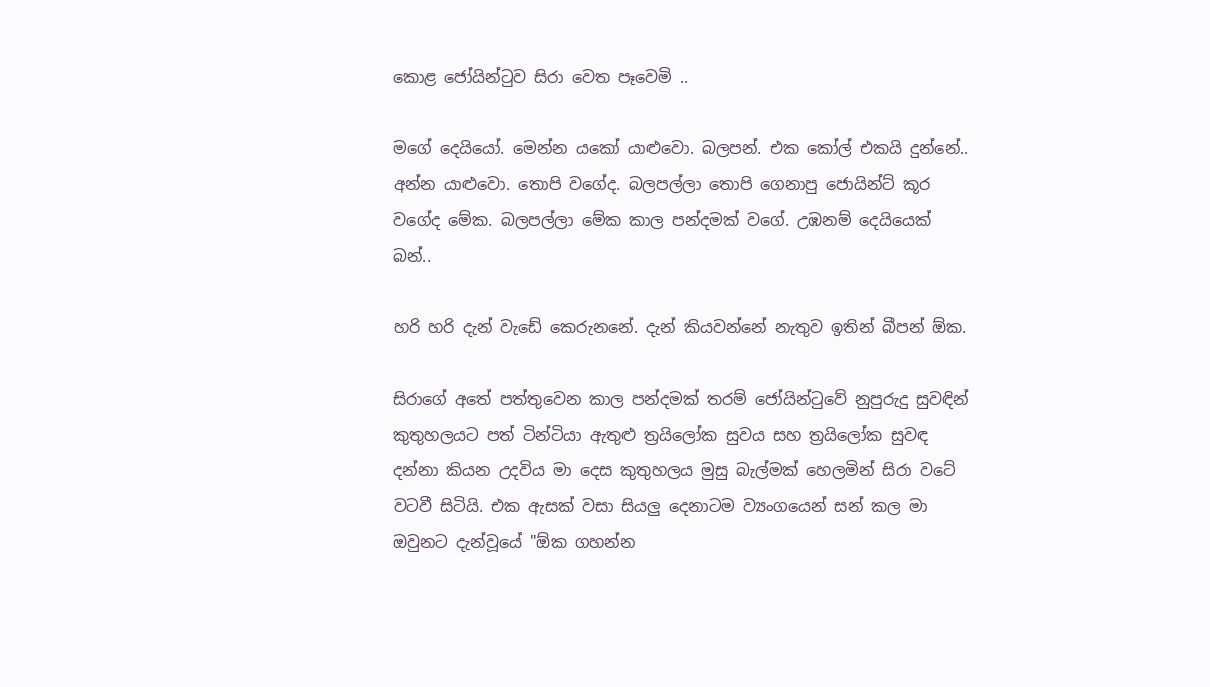කොළ ජෝයින්ටුව සිරා වෙත පෑවෙමි ..

මගේ දෙයියෝ. මෙන්න යකෝ යාළුවො. බලපන්. එක කෝල් එකයි දුන්නේ.. අන්න යාළුවො. තොපි වගේද. බලපල්ලා තොපි ගෙනාපු ජොයින්ට් කූර වගේද මේක. බලපල්ලා මේක කාල පන්දමක් වගේ. උඹනම් දෙයියෙක් බන්..

හරි හරි දැන් වැඩේ කෙරුනනේ. දැන් කියවන්නේ නැතුව ඉතින් බීපන් ඕක.

සිරාගේ අතේ පත්තුවෙන කාල පන්දමක් තරම් ජෝයින්ටුවේ නුපුරුදු සුවඳින් කුතුහලයට පත් ටින්ටියා ඇතුළු ත්‍රයිලෝක සුවය සහ ත්‍රයිලෝක සුවඳ දන්නා කියන උදවිය මා දෙස කුතුහලය මුසු බැල්මක් හෙලමින් සිරා වටේ වටවී සිටියි. එක ඇසක් වසා සියලු දෙනාටම ව්‍යංගයෙන් සන් කල මා ඔවුනට දැන්වූයේ "ඕක ගහන්න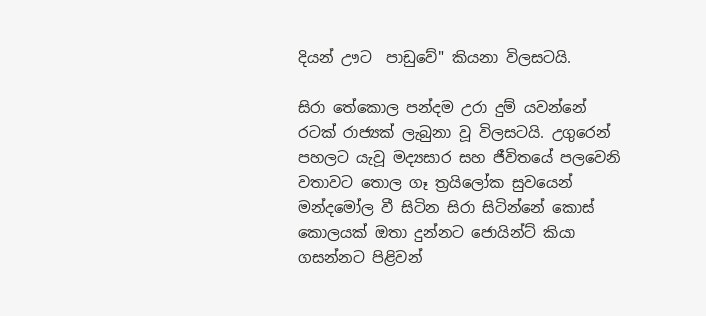දියන් ඌට  පාඩුවේ" කියනා විලසටයි.

සිරා තේකොල පන්දම උරා දුම් යවන්නේ රටක් රාජ්‍යක් ලැබුනා වූ විලසටයි. උගුරෙන් පහලට යැවූ මද්‍යසාර සහ ජීවිතයේ පලවෙනි වතාවට තොල ගෑ ත්‍රයිලෝක සුවයෙන් මන්දමෝල වී සිටින සිරා සිටින්නේ කොස් කොලයක් ඔතා දුන්නට ජොයින්ට් කියා ගසන්නට පිළිවන්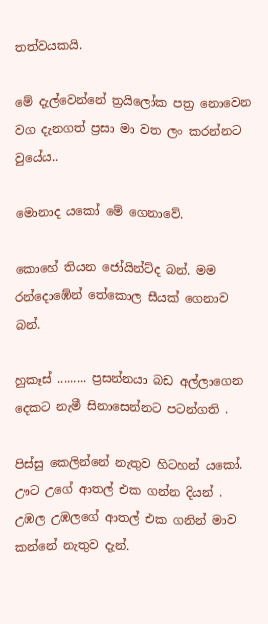තත්වයකයි.

මේ දැල්වෙන්නේ ත්‍රයිලෝක පත්‍ර නොවෙන වග දැනගත් ප්‍රසා මා වත ලං කරන්නට වුයේය..

මොනාද යකෝ මේ ගෙනාවේ.

කොහේ තියන ජෝයින්ට්ද බන්. මම රන්දොඹේන් තේකොල සීයක් ගෙනාව බන්.

හුකෑස් ......... ප්‍රසන්නයා බඩ අල්ලාගෙන දෙකට නැමී සිනාසෙන්නට පටන්ගති .

පිස්සු කෙලින්නේ නැතුව හිටහන් යකෝ. ඌට උගේ ආතල් එක ගන්න දියන් . උඹල උඹලගේ ආතල් එක ගනින් මාව කන්නේ නැතුව දැන්.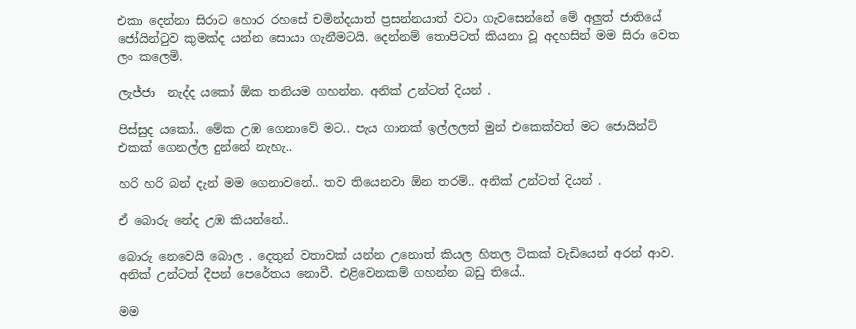එකා දෙන්නා සිරාට හොර රහසේ චමින්දයාත් ප්‍රසන්නයාත් වටා ගැවසෙන්නේ මේ අලුත් ජාතියේ ජෝයින්ටුව කුමක්ද යන්න සොයා ගැනීමටයි. දෙන්නම් තොපිටත් කියනා වූ අදහසින් මම සිරා වෙත ලං කලෙමි.

ලැජ්ජා  නැද්ද යකෝ ඕක තනියම ගහන්න. අනික් උන්ටත් දියන් .

පිස්සුද යකෝ.. මේක උඹ ගෙනාවේ මට.. පැය ගානක් ඉල්ලලත් මුන් එකෙක්වත් මට ජොයින්ට් එකක් ගෙනල්ල දුන්නේ නැහැ..

හරි හරි බන් දැන් මම ගෙනාවනේ.. තව තියෙනවා ඕන තරම්.. අනික් උන්ටත් දියන් .

ඒ බොරු නේද උඹ කියන්නේ..

බොරු නෙවෙයි බොල . දෙතුන් වතාවක් යන්න උනොත් කියල හිතල ටිකක් වැඩියෙන් අරන් ආව. අනික් උන්ටත් දීපන් පෙරේතය නොවී. එළිවෙනකම් ගහන්න බඩු තියේ..

මම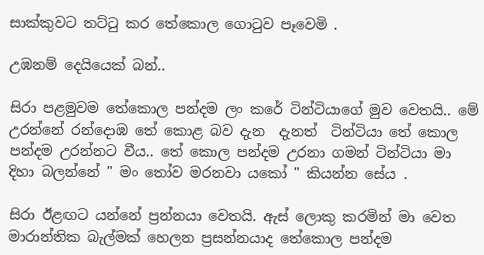සාක්කුවට තට්ටු කර තේකොල ගොටුව පෑවෙමි .

උඹනම් දෙයියෙක් බන්..

සිරා පළමුවම තේකොල පන්දම ලං කරේ ටින්ටියාගේ මුව වෙතයි.. මේ උරන්නේ රන්දොඹ තේ කොළ බව දැන  දැනත්  ටින්ටියා තේ කොල පන්දම උරන්නට වීය.. තේ කොල පන්දම උරනා ගමන් ටින්ටියා මා දිහා බලන්නේ " මං තෝව මරනවා යකෝ " කියන්න සේය .

සිරා ඊළඟට යන්නේ ප්‍රන්නයා වෙතයි. ඇස් ලොකු කරමින් මා වෙත මාරාන්තික බැල්මක් හෙලන ප්‍රසන්නයාද තේකොල පන්දම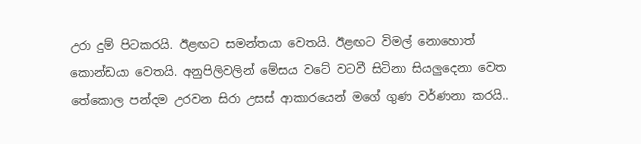උරා දුම් පිටකරයි. ඊළඟට සමන්තයා වෙතයි. ඊළඟට විමල් නොහොත් කොන්ඩයා වෙතයි. අනුපිලිවලින් මේසය වටේ වටවී සිටිනා සියලුදෙනා වෙත තේකොල පන්දම උරවන සිරා උසස් ආකාරයෙන් මගේ ගුණ වර්ණනා කරයි..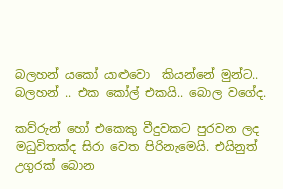බලහන් යකෝ යාළුවො  කියන්නේ මුන්ට.. බලහන් .. එක කෝල් එකයි.. බොල වගේද.

කව්රුන් හෝ එකෙකු වීදුවකට පුරවන ලද මධුවිතක්ද සිරා වෙත පිරිනැමෙයි. එයිනුත් උගුරක් බොන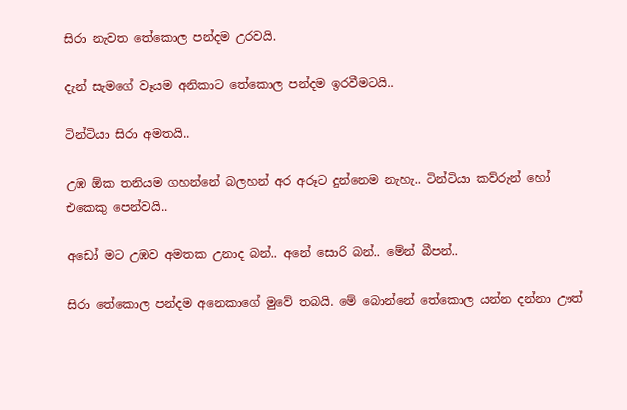සිරා නැවත තේකොල පන්දම උරවයි.

දැන් සැමගේ වෑයම අනිකාට තේකොල පන්දම ඉරවීමටයි..

ටින්ටියා සිරා අමතයි..

උඹ ඕක තනියම ගහන්නේ බලහන් අර අරූට දුන්නෙම නැහැ.. ටින්ටියා කව්රුන් හෝ එකෙකු පෙන්වයි..

අඩෝ මට උඹව අමතක උනාද බන්.. අනේ සොරි බන්.. මේන් බීපන්..

සිරා තේකොල පන්දම අනෙකාගේ මුවේ තබයි. මේ බොන්නේ තේකොල යන්න දන්නා ඌත්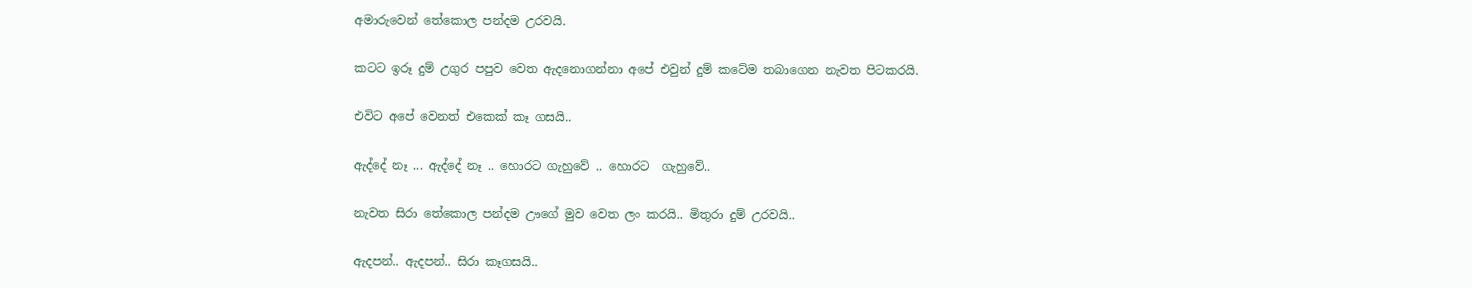අමාරුවෙන් තේකොල පන්දම උරවයි.

කටට ඉරූ දුම් උගුර පපුව වෙත ඇදනොගන්නා අපේ එවුන් දුම් කටේම තබාගෙන නැවත පිටකරයි.

එවිට අපේ වෙනත් එකෙක් කෑ ගසයි..

ඇද්දේ නෑ ... ඇද්දේ නෑ .. හොරට ගැහුවේ .. හොරට  ගැහුවේ..

නැවත සිරා තේකොල පන්දම ඌගේ මුව වෙත ලං කරයි.. මිතුරා දුම් උරවයි..

ඇදපන්.. ඇදපන්.. සිරා කෑගසයි..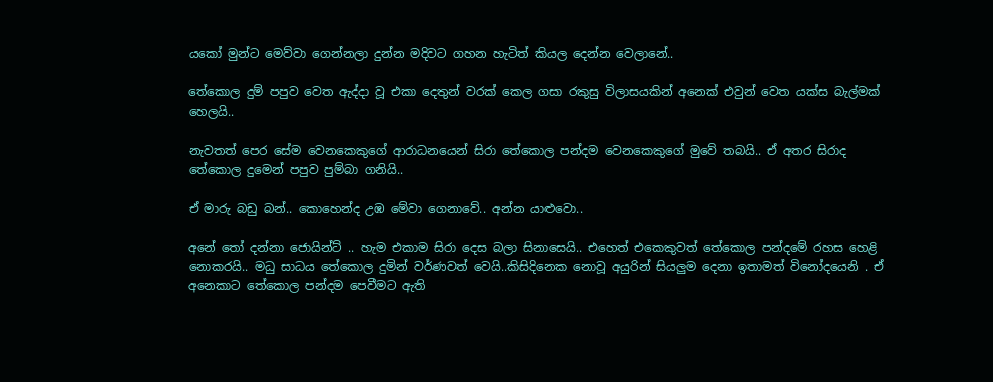යකෝ මුන්ට මෙව්වා ගෙන්නලා දුන්න මදිවට ගහන හැටිත් කියල දෙන්න වෙලානේ..

තේකොල දුම් පපුව වෙත ඇද්දා වූ එකා දෙතුන් වරක් කෙල ගසා රකුසු විලාසයකින් අනෙක් එවුන් වෙත යක්ස බැල්මක් හෙලයි..

නැවතත් පෙර සේම වෙනකෙකුගේ ආරාධනයෙන් සිරා තේකොල පන්දම වෙනකෙකුගේ මුවේ තබයි.. ඒ අතර සිරාද තේකොල දුමෙන් පපුව පුම්බා ගනියි..

ඒ මාරු බඩු බන්.. කොහෙන්ද උඹ මේවා ගෙනාවේ.. අන්න යාළුවො..

අනේ තෝ දන්නා ජොයින්ට් .. හැම එකාම සිරා දෙස බලා සිනාසෙයි.. එහෙත් එකෙකුවත් තේකොල පන්දමේ රහස හෙළි නොකරයි.. මධු සාධය තේකොල දුමින් වර්ණවත් වෙයි..කිසිදිනෙක නොවූ අයුරින් සියලුම දෙනා ඉතාමත් විනෝදයෙනි . ඒ අනෙකාට තේකොල පන්දම පෙවීමට ඇති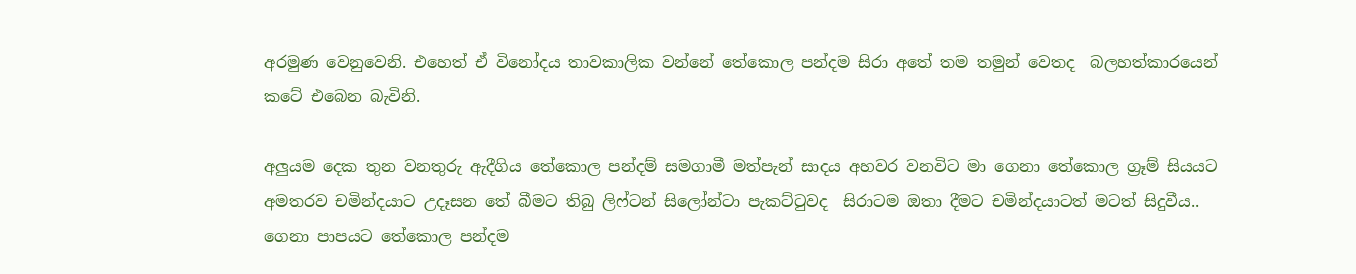අරමුණ වෙනුවෙනි. එහෙත් ඒ විනෝදය තාවකාලික වන්නේ තේකොල පන්දම සිරා අතේ තම තමුන් වෙතද  බලහත්කාරයෙන් කටේ එබෙන බැවිනි.

අලුයම දෙක තුන වනතුරු ඇදීගිය තේකොල පන්දම් සමගාමී මත්පැන් සාදය අහවර වනවිට මා ගෙනා තේකොල ග්‍රෑම් සියයට අමතරව චමින්දයාට උදෑසන තේ බීමට තිබු ලිෆ්ටන් සිලෝන්ටා පැකට්ටුවද  සිරාටම ඔතා දීමට චමින්දයාටත් මටත් සිදුවීය.. ගෙනා පාපයට තේකොල පන්දම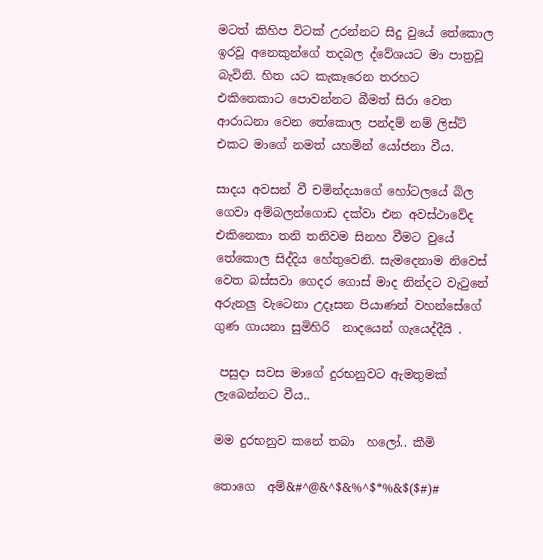මටත් කිහිප විටක් උරන්නට සිදු වුයේ තේකොල ඉරවූ අනෙකුන්ගේ තදබල ද්වේශයට මා පාත්‍රවූ බැවිනි. හිත යට කැකෑරෙන තරහට  එකිනෙකාට පොවන්නට බීමත් සිරා වෙත ආරාධනා වෙන තේකොල පන්දම් නම් ලිස්ට් එකට මාගේ නමත් යහමින් යෝජනා වීය.

සාදය අවසන් වී චමින්දයාගේ හෝටලයේ බිල ගෙවා අම්බලන්ගොඩ දක්වා එන අවස්ථාවේද  එකිනෙකා තනි තනිවම සිනහ වීමට වුයේ තේකොල සිද්දිය හේතුවෙනි. සැමදෙනාම නිවෙස් වෙත බස්සවා ගෙදර ගොස් මාද නින්දට වැටුනේ  අරුනලු වැටෙනා උදෑසන පියාණන් වහන්සේගේ ගුණ ගායනා සුමිහිරි  නාදයෙන් ගැයෙද්දීයි .

 පසුදා සවස මාගේ දුරභනුවට ඇමතුමක් ලැබෙන්නට වීය..

මම දුරභනුව කනේ තබා  හලෝ.. කීමි

තොගෙ  අම්&#^@&^$&%^$*%&$($#)#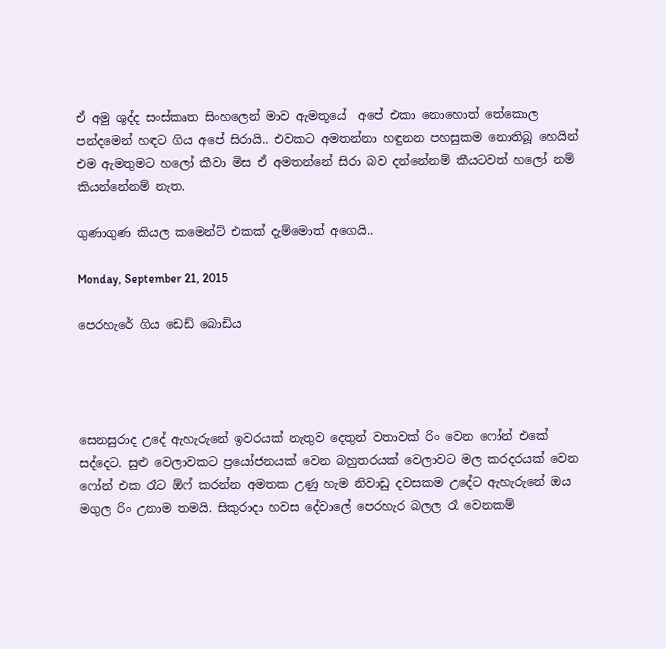ඒ අමු ශුද්ද සංස්කෘත සිංහලෙන් මාව ඇමතූයේ  අපේ එකා නොහොත් තේකොල පන්දමෙන් හඳට ගිය අපේ සිරායි.. එවකට අමතන්නා හඳුනන පහසුකම නොතිබූ හෙයින් එම ඇමතුමට හලෝ කීවා මිස ඒ අමතන්නේ සිරා බව දන්නේනම් කීයටවත් හලෝ නම් කියන්නේනම් නැත.

ගුණාගුණ කියල කමෙන්ට් එකක් දැම්මොත් අගෙයි..

Monday, September 21, 2015

පෙරහැරේ ගිය ඩෙඩ් බොඩිය




සෙනසුරාද උදේ ඇහැරුනේ ඉවරයක් නැතුව දෙතුන් වතාවක් රිං වෙන ෆෝන් එකේ සද්දෙට. සුළු වෙලාවකට ප්‍රයෝජනයක් වෙන බහුතරයක් වෙලාවට මල කරදරයක් වෙන ෆෝන් එක රෑට ඕෆ් කරන්න අමතක උණු හැම නිවාඩු දවසකම උදේට ඇහැරුනේ ඔය මගුල රිං උනාම තමයි. සිකුරාදා හවස දේවාලේ පෙරහැර බලල රෑ වෙනකම්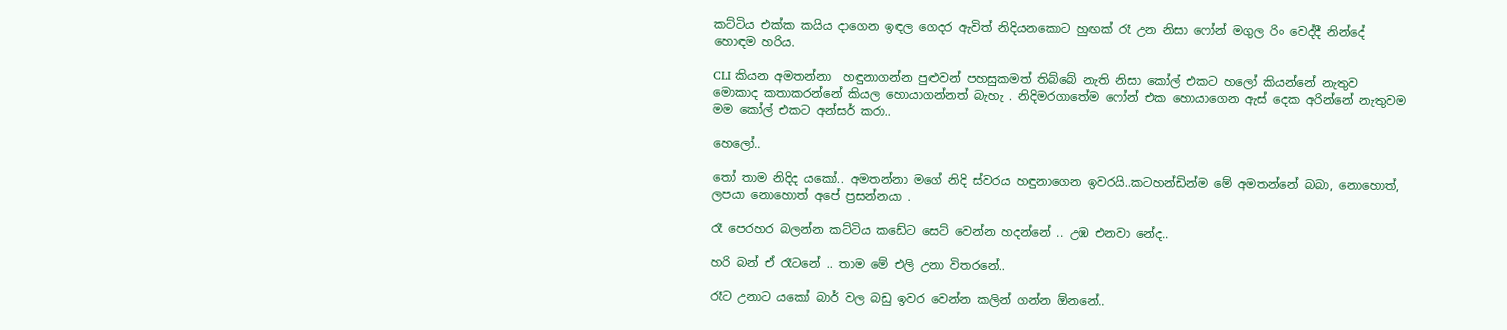කට්ටිය එක්ක කයිය දාගෙන ඉඳල ගෙදර ඇවිත් නිදියනකොට හුඟක් රෑ උන නිසා ෆෝන් මගුල රිං වෙද්දී නින්දේ හොඳම හරිය.

CLI කියන අමතන්නා  හඳුනාගන්න පුළුවන් පහසුකමත් තිබ්බේ නැති නිසා කෝල් එකට හලෝ කියන්නේ නැතුව මොකාද කතාකරන්නේ කියල හොයාගන්නත් බැහැ . නිදිමරගාතේම ෆෝන් එක හොයාගෙන ඇස් දෙක අරින්නේ නැතුවම මම කෝල් එකට අන්සර් කරා..

හෙලෝ..

තෝ තාම නිදිද යකෝ.. අමතන්නා මගේ නිදි ස්වරය හඳුනාගෙන ඉවරයි..කටහන්ඩින්ම මේ අමතන්නේ බබා, නොහොත්, ලපයා නොහොත් අපේ ප්‍රසන්නයා .

රෑ පෙරහර බලන්න කට්ටිය කඩේට සෙට් වෙන්න හදන්නේ .. උඹ එනවා නේද..

හරි බන් ඒ රෑටනේ .. තාම මේ එලි උනා විතරනේ..

රෑට උනාට යකෝ බාර් වල බඩු ඉවර වෙන්න කලින් ගන්න ඕනනේ..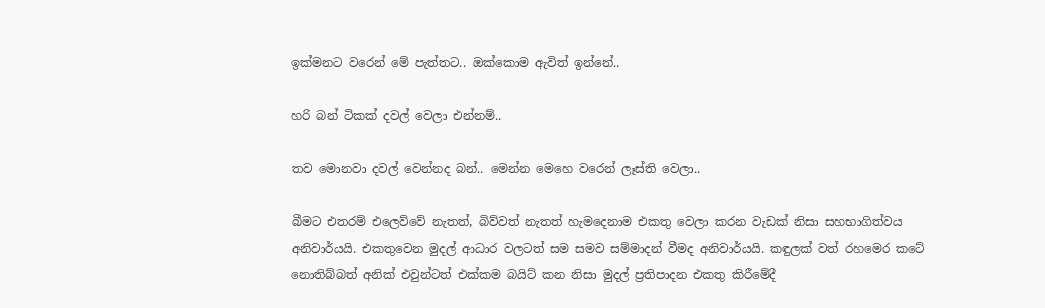ඉක්මනට වරෙන් මේ පැත්තට.. ඔක්කොම ඇවිත් ඉන්නේ..

හරි බන් ටිකක් දවල් වෙලා එන්නම්..

තව මොනවා දවල් වෙන්නද බන්.. මෙන්න මෙහෙ වරෙන් ලෑස්ති වෙලා..

බීමට එතරම් එලෙව්වේ නැතත්, බිව්වත් නැතත් හැමදෙනාම එකතු වෙලා කරන වැඩක් නිසා සහභාගිත්වය අනිවාර්යයි. එකතුවෙන මුදල් ආධාර වලටත් සම සමව සම්මාදන් වීමද අනිවාර්යයි. කඳුලක් වත් රහමෙර කටේ නොතිබ්බත් අනික් එවුන්ටත් එක්කම බයිට් කන නිසා මුදල් ප්‍රතිපාදන එකතු කිරීමේදී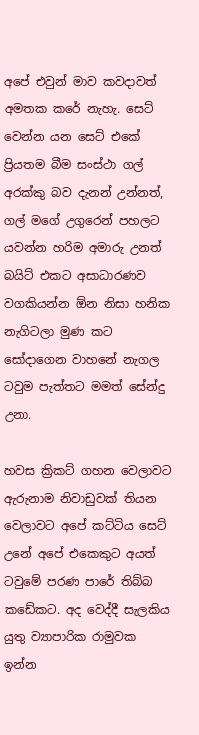අපේ එවුන් මාව කවදාවත් අමතක කරේ නැහැ. සෙට් වෙන්න යන සෙට් එකේ ප්‍රියතම බීම සංස්ථා ගල් අරක්කු බව දැනන් උන්නත්, ගල් මගේ උගුරෙන් පහලට යවන්න හරිම අමාරු උනත් බයිට් එකට අසාධාරණව වගකියන්න ඕන නිසා හනික නැගිටලා මුණ කට සෝදාගෙන වාහනේ නැගල ටවුම පැත්තට මමත් සේන්දු උනා.

හවස ක්‍රිකට් ගහන වෙලාවට ඇරුනාම නිවාඩුවක් තියන වෙලාවට අපේ කට්ටිය සෙට් උනේ අපේ එකෙකුට අයත් ටවුමේ පරණ පාරේ තිබ්බ කඩේකට. අද වෙද්දී සැලකිය යුතු ව්‍යාපාරික රාමුවක ඉන්න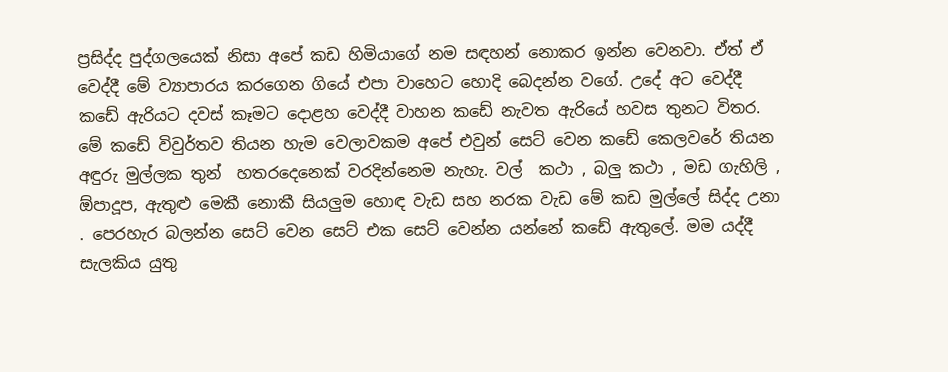ප්‍රසිද්ද පුද්ගලයෙක් නිසා අපේ කඩ හිමියාගේ නම සඳහන් නොකර ඉන්න වෙනවා. ඒත් ඒ වෙද්දී මේ ව්‍යාපාරය කරගෙන ගියේ එපා වාහෙට හොදි බෙදන්න වගේ. උදේ අට වෙද්දී කඩේ ඇරියට දවස් කෑමට දොළහ වෙද්දී වාහන කඩේ නැවත ඇරියේ හවස තුනට විතර. මේ කඩේ විවුර්තව තියන හැම වෙලාවකම අපේ එවුන් සෙට් වෙන කඩේ කෙලවරේ තියන අඳුරු මුල්ලක තුන්  හතරදෙනෙක් වරදින්නෙම නැහැ. වල්  කථා , බලු කථා , මඩ ගැහිලි , ඕපාදූප, ඇතුළු මෙකී නොකී සියලුම හොඳ වැඩ සහ නරක වැඩ මේ කඩ මුල්ලේ සිද්ද උනා . පෙරහැර බලන්න සෙට් වෙන සෙට් එක සෙට් වෙන්න යන්නේ කඩේ ඇතුලේ. මම යද්දී සැලකිය යුතු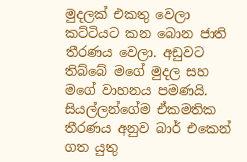මුදලක් එකතු වෙලා කට්ටියට කන බොන ජාති තීරණය වෙලා. අඩුවට තිබ්බේ මගේ මුදල සහ මගේ වාහනය පමණයි. සියල්ලන්ගේම ඒකමතික තීරණය අනුව බාර් එකෙන් ගත යුතු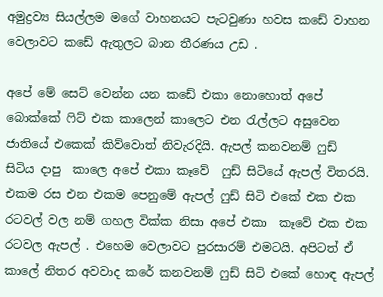අමුද්‍රව්‍ය සියල්ලම මගේ වාහනයට පැටවුණා හවස කඩේ වාහන වෙලාවට කඩේ ඇතුලට බාන තීරණය උඩ .

අපේ මේ සෙට් වෙන්න යන කඩේ එකා නොහොත් අපේ බොක්කේ ෆිට් එක කාලෙන් කාලෙට එන රැල්ලට අසුවෙන ජාතියේ එකෙක් කිව්වොත් නිවැරදියි. ඇපල් කනවනම් ෆුඩ්  සිටිය දාපු  කාලෙ අපේ එකා කෑවේ  ෆුඩ් සිටියේ ඇපල් විතරයි. එකම රස එන එකම පෙනුමේ ඇපල් ෆුඩ් සිටි එකේ එක එක රටවල් වල නම් ගහල වික්ක නිසා අපේ එකා  කෑවේ එක එක රටවල ඇපල් . එහෙම වෙලාවට පුරසාරම් එමටයි. අපිටත් ඒ කාලේ නිතර අවවාද කරේ කනවනම් ෆුඩ් සිටි එකේ හොඳ ඇපල්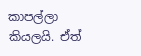කාපල්ලා කියලයි. ඒත්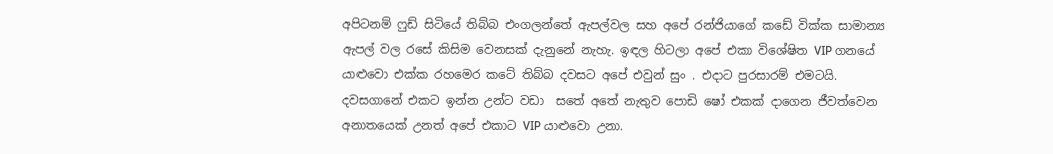අපිටනම් ෆුඩ් සිටියේ තිබ්බ එංගලන්තේ ඇපල්වල සහ අපේ රන්ජියාගේ කඩේ වික්ක සාමාන්‍ය ඇපල් වල රසේ කිසිම වෙනසක් දැනුනේ නැහැ. ඉඳල හිටලා අපේ එකා විශේෂිත VIP ගනයේ යාළුවො එක්ක රහමෙර කටේ තිබ්බ දවසට අපේ එවුන් සුං . එදාට පුරසාරම් එමටයි. දවසගානේ එකට ඉන්න උන්ට වඩා  සතේ අතේ නැතුව පොඩි ෂෝ එකක් දාගෙන ජීවත්වෙන අනාතයෙක් උනත් අපේ එකාට VIP යාළුවො උනා.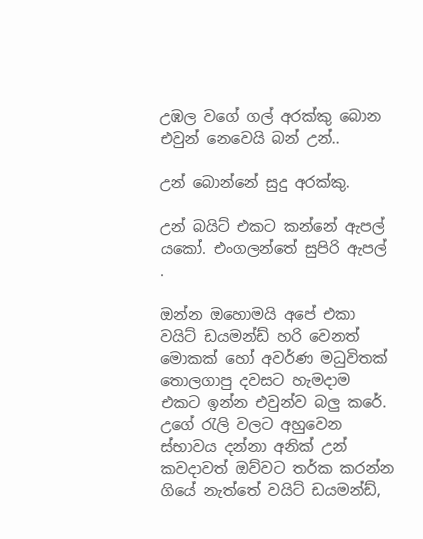උඹල වගේ ගල් අරක්කු බොන එවුන් නෙවෙයි බන් උන්..

උන් බොන්නේ සුදු අරක්කු.

උන් බයිට් එකට කන්නේ ඇපල් යකෝ. එංගලන්තේ සුපිරි ඇපල් .

ඔන්න ඔහොමයි අපේ එකා වයිට් ඩයමන්ඩ් හරි වෙනත් මොකක් හෝ අවර්ණ මධුවිතක්  තොලගාපු දවසට හැමදාම එකට ඉන්න එවුන්ව බලු කරේ. උගේ රැලි වලට අහුවෙන ස්භාවය දන්නා අනික් උන් කවදාවත් ඔව්වට තර්ක කරන්න ගියේ නැත්තේ වයිට් ඩයමන්ඩ්,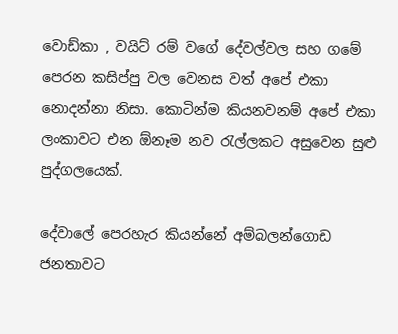වොඩ්කා , වයිට් රම් වගේ දේවල්වල සහ ගමේ පෙරන කසිප්පු වල වෙනස වත් අපේ එකා නොදන්නා නිසා. කොටින්ම කියනවනම් අපේ එකා ලංකාවට එන ඕනෑම නව රැල්ලකට අසුවෙන සුළු පුද්ගලයෙක්.

දේවාලේ පෙරහැර කියන්නේ අම්බලන්ගොඩ ජනතාවට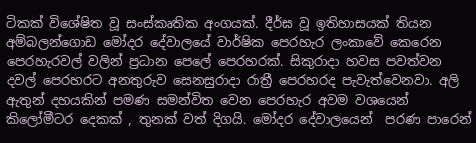ටිකක් විශේෂිත වූ සංස්කෘතික අංගයක්. දීර්ඝ වූ ඉතිහාසයක් තියන අම්බලන්ගොඩ මෝදර දේවාලයේ වාර්ෂික පෙරහැර ලංකාවේ කෙරෙන පෙරහැරවල් වලින් ප්‍රධාන පෙලේ පෙරහරක්. සිකුරාදා හවස පවත්වන දවල් පෙරහරට අනතුරුව සෙනසුරාදා රාත්‍රී පෙරහරද පැවැත්වෙනවා. අලි ඇතුන් දහයකින් පමණ සමන්විත වෙන පෙරහැර අවම වශයෙන් කිලෝමීටර දෙකක් , තුනක් වත් දිගයි. මෝදර දේවාලයෙන්  පරණ පාරෙන්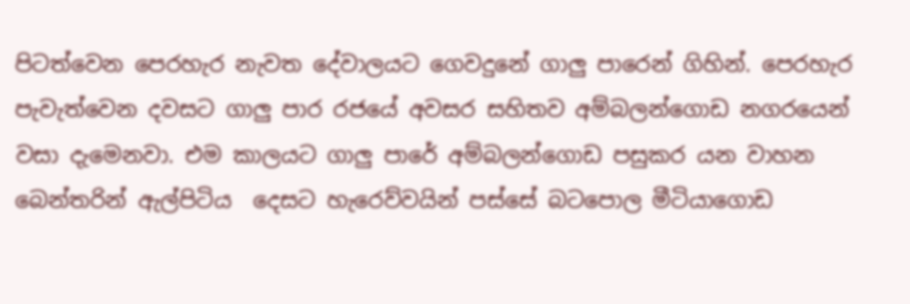පිටත්වෙන පෙරහැර නැවත දේවාලයට ගෙවදුනේ ගාලු පාරෙන් ගිහින්. පෙරහැර පැවැත්වෙන දවසට ගාලු පාර රජයේ අවසර සහිතව අම්බලන්ගොඩ නගරයෙන් වසා දැමෙනවා. එම කාලයට ගාලු පාරේ අම්බලන්ගොඩ පසුකර යන වාහන බෙන්තරින් ඇල්පිටිය  දෙසට හැරෙව්වයින් පස්සේ බටපොල මීටියාගොඩ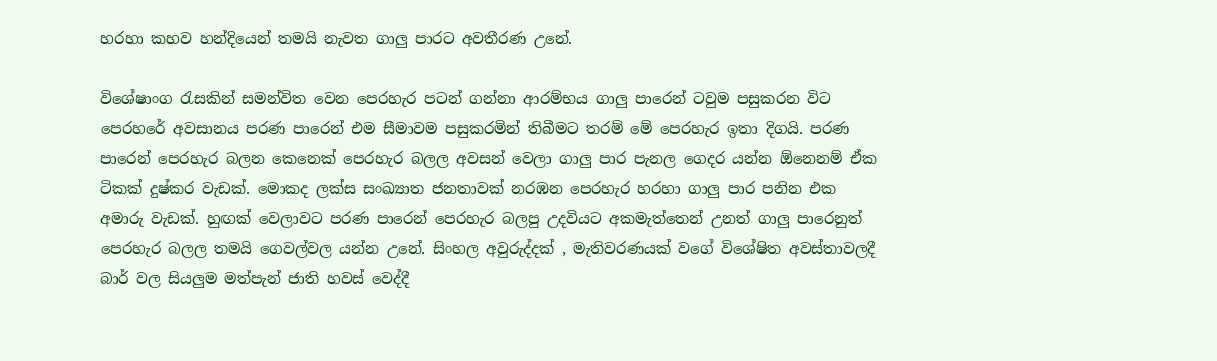හරහා කහව හන්දියෙන් තමයි නැවත ගාලු පාරට අවතීරණ උනේ.

විශේෂාංග රැසකින් සමන්විත වෙන පෙරහැර පටන් ගන්නා ආරම්භය ගාලු පාරෙන් ටවුම පසුකරන විට පෙරහරේ අවසානය පරණ පාරෙන් එම සීමාවම පසුකරමින් තිබීමට තරම් මේ පෙරහැර ඉතා දිගයි. පරණ පාරෙන් පෙරහැර බලන කෙනෙක් පෙරහැර බලල අවසන් වෙලා ගාලු පාර පැනල ගෙදර යන්න ඕනෙනම් ඒක ටිකක් දුෂ්කර වැඩක්. මොකද ලක්ස සංඛ්‍යාත ජනතාවක් නරඹන පෙරහැර හරහා ගාලු පාර පනින එක අමාරු වැඩක්. හුඟක් වෙලාවට පරණ පාරෙන් පෙරහැර බලපු උදවියට අකමැත්තෙන් උනත් ගාලු පාරෙනුත් පෙරහැර බලල තමයි ගෙවල්වල යන්න උනේ. සිංහල අවුරුද්දක් , මැතිවරණයක් වගේ විශේෂිත අවස්තාවලදී බාර් වල සියලුම මත්පැන් ජාති හවස් වෙද්දී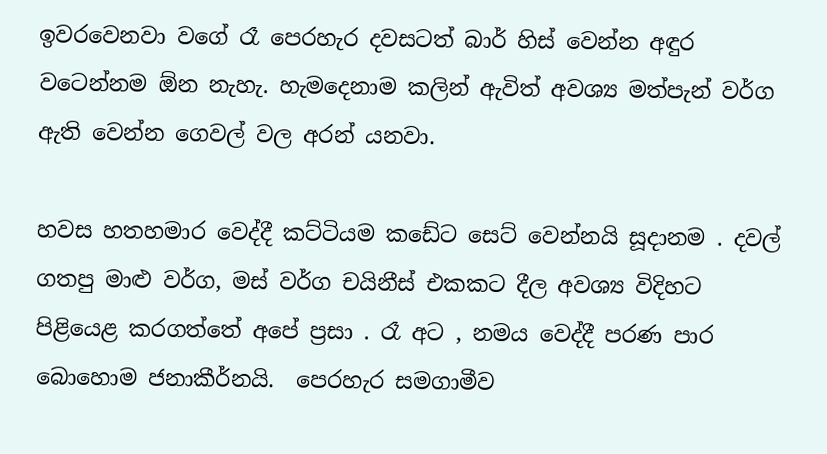ඉවරවෙනවා වගේ රෑ පෙරහැර දවසටත් බාර් හිස් වෙන්න අඳුර වටෙන්නම ඕන නැහැ. හැමදෙනාම කලින් ඇවිත් අවශ්‍ය මත්පැන් වර්ග ඇති වෙන්න ගෙවල් වල අරන් යනවා.

හවස හතහමාර වෙද්දී කට්ටියම කඩේට සෙට් වෙන්නයි සූදානම . දවල් ගතපු මාළු වර්ග, මස් වර්ග චයිනීස් එකකට දීල අවශ්‍ය විදිහට පිළියෙළ කරගත්තේ අපේ ප්‍රසා . රෑ අට , නමය වෙද්දී පරණ පාර බොහොම ජනාකීර්නයි.  පෙරහැර සමගාමීව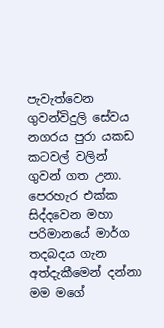පැවැත්වෙන  ගුවන්විදුලි සේවය නගරය පුරා යකඩ කටවල් වලින් ගුවන් ගත උනා. පෙරහැර එක්ක සිද්දවෙන මහා පරිමානයේ මාර්ග තදබදය ගැන අත්දැකීමෙන් දන්නා මම මගේ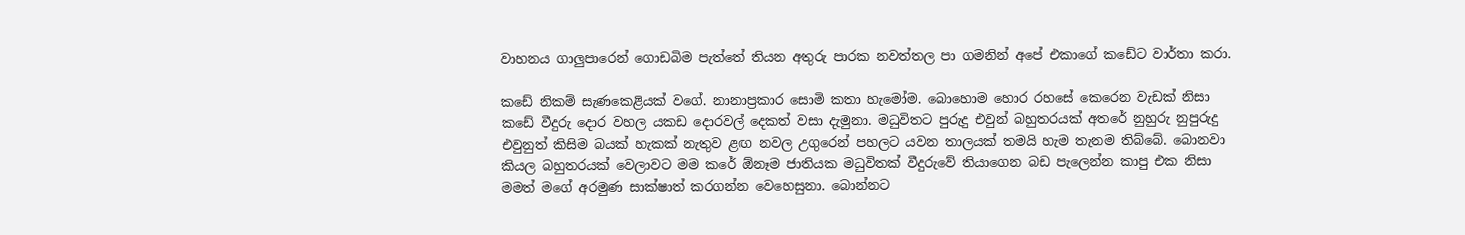වාහනය ගාලුපාරෙන් ගොඩබිම පැත්තේ තියන අතුරු පාරක නවත්තල පා ගමනින් අපේ එකාගේ කඩේට වාර්තා කරා.

කඩේ නිකම් සැණකෙළියක් වගේ. නානාප්‍රකාර සොමි කතා හැමෝම. බොහොම හොර රහසේ කෙරෙන වැඩක් නිසා කඩේ වීදුරු දොර වහල යකඩ දොරවල් දෙකත් වසා දැමුනා. මධුවිතට පුරුදු එවුන් බහුතරයක් අතරේ නුහුරු නුපුරුදු එවුනුත් කිසිම බයක් හැකක් නැතුව ළඟ නවල උගුරෙන් පහලට යවන තාලයක් තමයි හැම තැනම තිබ්බේ. බොනවා කියල බහුතරයක් වෙලාවට මම කරේ ඕනෑම ජාතියක මධුවිතක් වීදුරුවේ තියාගෙන බඩ පැලෙන්න කාපු එක නිසා මමත් මගේ අරමුණ සාක්ෂාත් කරගන්න වෙහෙසුනා. බොන්නට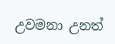උවමනා උනත්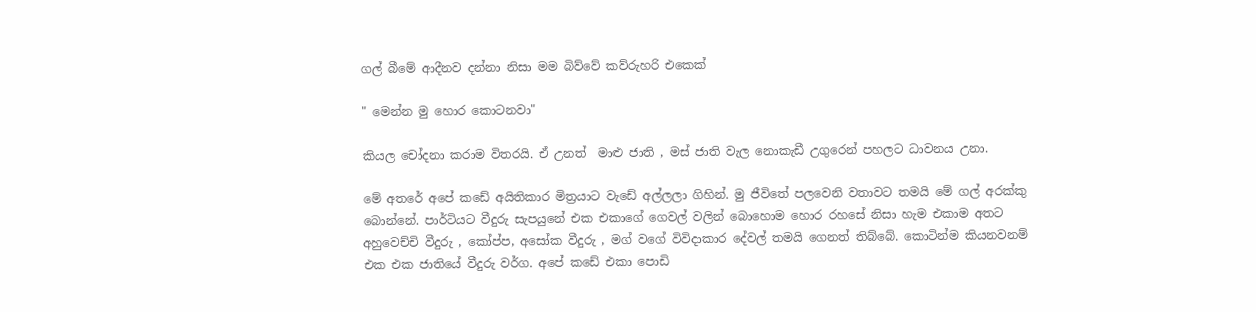ගල් බීමේ ආදීනව දන්නා නිසා මම බිව්වේ කව්රුහරි එකෙක්

" මෙන්න මු හොර කොටනවා"

කියල චෝදනා කරාම විතරයි. ඒ උනත්  මාළු ජාති , මස් ජාති වැල නොකැඩී උගුරෙන් පහලට ධාවනය උනා.

මේ අතරේ අපේ කඩේ අයිතිකාර මිත්‍රයාට වැඩේ අල්ලලා ගිහින්. මු ජීවිතේ පලවෙනි වතාවට තමයි මේ ගල් අරක්කු බොන්නේ. පාර්ටියට වීදුරු සැපයුනේ එක එකාගේ ගෙවල් වලින් බොහොම හොර රහසේ නිසා හැම එකාම අතට අහුවෙච්චි වීදුරු , කෝප්ප, අසෝක වීදුරු , මග් වගේ විවිදාකාර දේවල් තමයි ගෙනත් තිබ්බේ. කොටින්ම කියනවනම් එක එක ජාතියේ වීදුරු වර්ග. අපේ කඩේ එකා පොඩි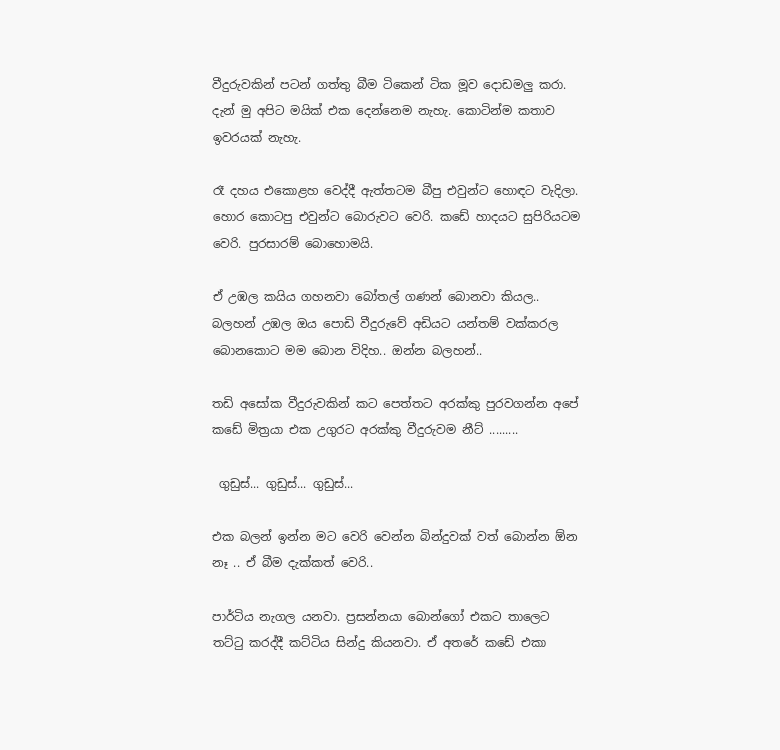වීදුරුවකින් පටන් ගත්තු බීම ටිකෙන් ටික මූව දොඩමලු කරා. දැන් මු අපිට මයික් එක දෙන්නෙම නැහැ. කොටින්ම කතාව ඉවරයක් නැහැ.

රෑ දහය එකොළහ වෙද්දී ඇත්තටම බීපු එවුන්ට හොඳට වැදිලා. හොර කොටපු එවුන්ට බොරුවට වෙරි. කඩේ හාදයට සුපිරියටම වෙරි. පුරසාරම් බොහොමයි.

ඒ උඹල කයිය ගහනවා බෝතල් ගණන් බොනවා කියල.. බලහන් උඹල ඔය පොඩි වීදුරුවේ අඩියට යන්තම් වක්කරල බොනකොට මම බොන විදිහ.. ඔන්න බලහන්..

තඩි අසෝක වීදුරුවකින් කට පෙත්තට අරක්කු පුරවගන්න අපේ කඩේ මිත්‍රයා එක උගුරට අරක්කු වීදුරුවම නීට් .........

 ගුඩුස්... ගුඩුස්... ගුඩුස්...

එක බලන් ඉන්න මට වෙරි වෙන්න බින්දුවක් වත් බොන්න ඕන නෑ .. ඒ බීම දැක්කත් වෙරි..

පාර්ටිය නැගල යනවා. ප්‍රසන්නයා බොන්ගෝ එකට තාලෙට තට්ටු කරද්දී කට්ටිය සින්දු කියනවා. ඒ අතරේ කඩේ එකා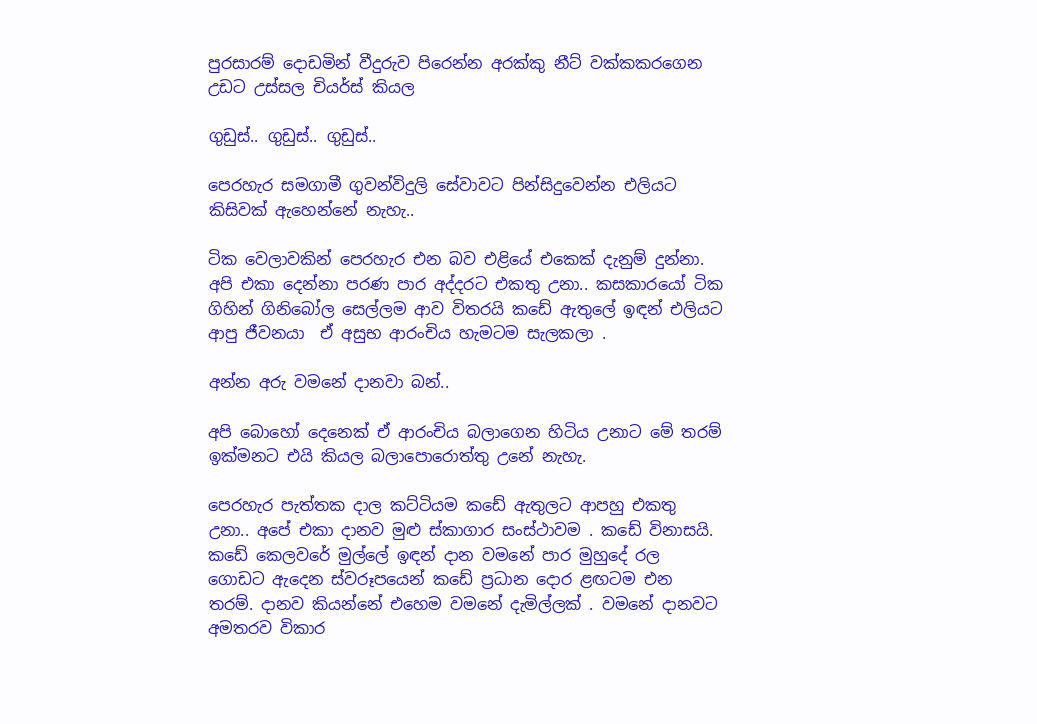පුරසාරම් දොඩමින් වීදුරුව පිරෙන්න අරක්කු නීට් වක්කකරගෙන උඩට උස්සල චියර්ස් කියල

ගුඩුස්.. ගුඩුස්.. ගුඩුස්..

පෙරහැර සමගාමී ගුවන්විදුලි සේවාවට පින්සිදුවෙන්න එලියට කිසිවක් ඇහෙන්නේ නැහැ..

ටික වෙලාවකින් පෙරහැර එන බව එළියේ එකෙක් දැනුම් දුන්නා. අපි එකා දෙන්නා පරණ පාර අද්දරට එකතු උනා.. කසකාරයෝ ටික ගිහින් ගිනිබෝල සෙල්ලම ආව විතරයි කඩේ ඇතුලේ ඉඳන් එලියට ආපු ජීවනයා  ඒ අසුභ ආරංචිය හැමටම සැලකලා .

අන්න අරු වමනේ දානවා බන්..

අපි බොහෝ දෙනෙක් ඒ ආරංචිය බලාගෙන හිටිය උනාට මේ තරම් ඉක්මනට එයි කියල බලාපොරොත්තු උනේ නැහැ.

පෙරහැර පැත්තක දාල කට්ටියම කඩේ ඇතුලට ආපහු එකතු උනා.. අපේ එකා දානව මුළු ස්කාගාර සංස්ථාවම . කඩේ විනාසයි. කඩේ කෙලවරේ මුල්ලේ ඉඳන් දාන වමනේ පාර මුහුදේ රල ගොඩට ඇදෙන ස්වරූපයෙන් කඩේ ප්‍රධාන දොර ළඟටම එන තරම්. දානව කියන්නේ එහෙම වමනේ දැමිල්ලක් . වමනේ දානවට අමතරව විකාර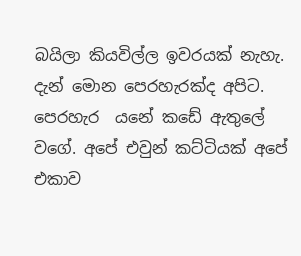බයිලා කියවිල්ල ඉවරයක් නැහැ. දැන් මොන පෙරහැරක්ද අපිට. පෙරහැර  යනේ කඩේ ඇතුලේ වගේ. අපේ එවුන් කට්ටියක් අපේ එකාව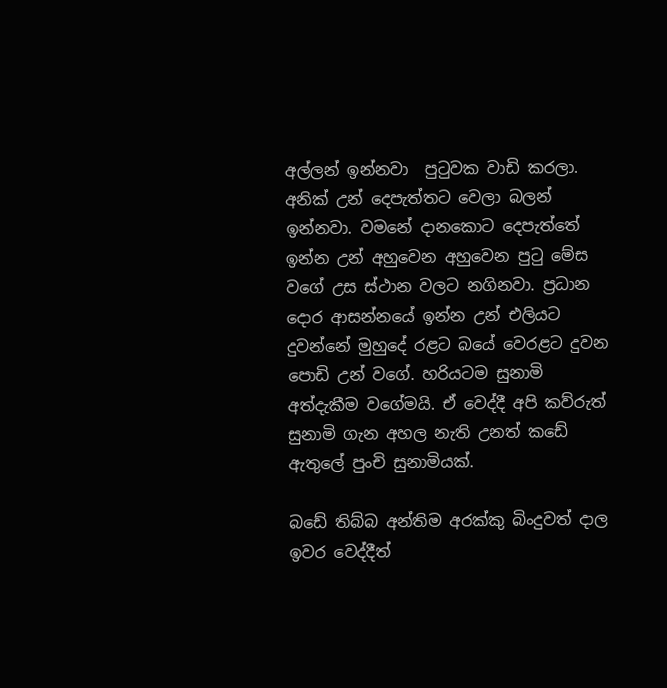අල්ලන් ඉන්නවා  පුටුවක වාඩි කරලා. අනික් උන් දෙපැත්තට වෙලා බලන් ඉන්නවා. වමනේ දානකොට දෙපැත්තේ ඉන්න උන් අහුවෙන අහුවෙන පුටු මේස වගේ උස ස්ථාන වලට නගිනවා. ප්‍රධාන දොර ආසන්නයේ ඉන්න උන් එලියට  දුවන්නේ මුහුදේ රළට බයේ වෙරළට දුවන පොඩි උන් වගේ. හරියටම සුනාමි අත්දැකීම වගේමයි. ඒ වෙද්දී අපි කව්රුත්  සුනාමි ගැන අහල නැති උනත් කඩේ ඇතුලේ පුංචි සුනාමියක්.

බඩේ තිබ්බ අන්තිම අරක්කු බිංදුවත් දාල ඉවර වෙද්දීත්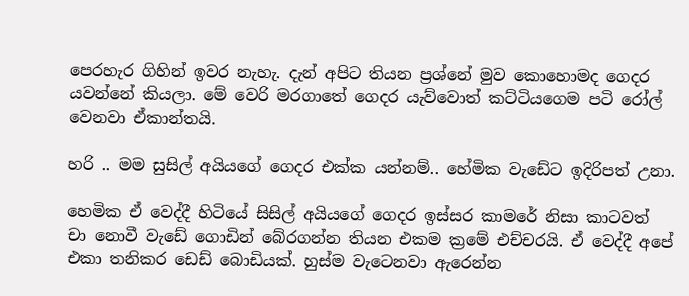පෙරහැර ගිහින් ඉවර නැහැ. දැන් අපිට තියන ප්‍රශ්නේ මුව කොහොමද ගෙදර යවන්නේ කියලා. මේ වෙරි මරගාතේ ගෙදර යැව්වොත් කට්ටියගෙම පටි රෝල් වෙනවා ඒකාන්තයි.

හරි .. මම සුසිල් අයියගේ ගෙදර එක්ක යන්නම්.. හේමික වැඩේට ඉදිරිපත් උනා.

හෙමික ඒ වෙද්දී හිටියේ සිසිල් අයියගේ ගෙදර ඉස්සර කාමරේ නිසා කාටවත් චා නොවී වැඩේ ගොඩින් බේරගන්න තියන එකම ක්‍රමේ එච්චරයි. ඒ වෙද්දී අපේ එකා තනිකර ඩෙඩ් බොඩියක්. හුස්ම වැටෙනවා ඇරෙන්න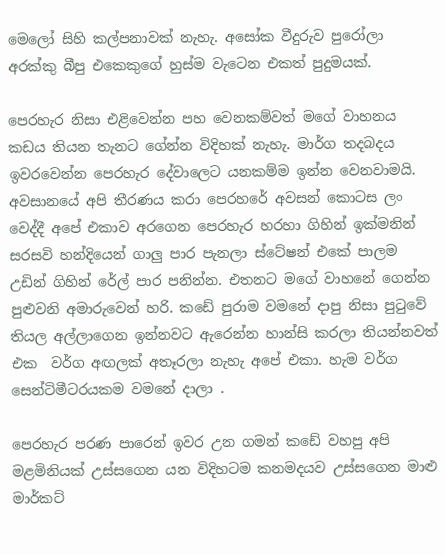මෙලෝ සිහි කල්පනාවක් නැහැ. අසෝක වීදුරුව පුරෝලා අරක්කු බීපු එකෙකුගේ හුස්ම වැටෙන එකත් පුදුමයක්.

පෙරහැර නිසා එළිවෙන්න පහ වෙනකම්වත් මගේ වාහනය කඩය තියන තැනට ගේන්න විදිහක් නැහැ. මාර්ග තදබදය ඉවරවෙන්න පෙරහැර දේවාලෙට යනකම්ම ඉන්න වෙනවාමයි. අවසානයේ අපි තීරණය කරා පෙරහරේ අවසන් කොටස ලං වෙද්දී අපේ එකාව අරගෙන පෙරහැර හරහා ගිහින් ඉක්මනින් සරසවි හන්දියෙන් ගාලු පාර පැනලා ස්ටේෂන් එකේ පාලම උඩින් ගිහින් රේල් පාර පනින්න. එතනට මගේ වාහනේ ගෙන්න පුළුවනි අමාරුවෙන් හරි. කඩේ පුරාම වමනේ දාපු නිසා පුටුවේ තියල අල්ලාගෙන ඉන්නවට ඇරෙන්න හාන්සි කරලා තියන්නවත් එක  වර්ග අඟලක් අතෑරලා නැහැ අපේ එකා. හැම වර්ග සෙන්ටිමීටරයකම වමනේ දාලා .

පෙරහැර පරණ පාරෙන් ඉවර උන ගමන් කඩේ වහපු අපි මළමිනියක් උස්සගෙන යන විදිහටම කනමදයව උස්සගෙන මාළු මාර්කට්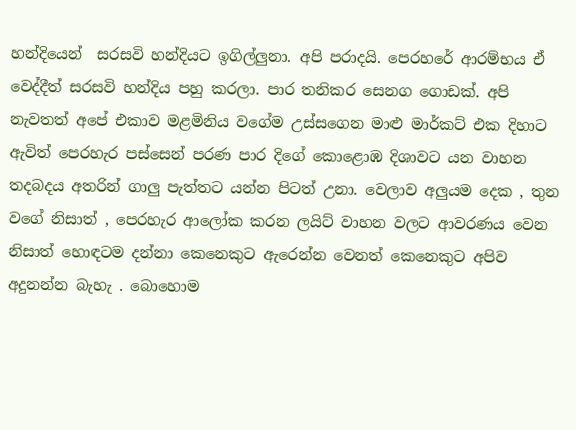හන්දියෙන්  සරසවි හන්දියට ඉගිල්ලුනා. අපි පරාදයි. පෙරහරේ ආරම්භය ඒ වෙද්දීත් සරසවි හන්දිය පහු කරලා. පාර තනිකර සෙනග ගොඩක්. අපි නැවතත් අපේ එකාව මළමිනිය වගේම උස්සගෙන මාළු මාර්කට් එක දිහාට ඇවිත් පෙරහැර පස්සෙන් පරණ පාර දිගේ කොළොඹ දිශාවට යන වාහන තදබදය අතරින් ගාලු පැත්තට යන්න පිටත් උනා. වෙලාව අලුයම දෙක , තුන වගේ නිසාත් , පෙරහැර ආලෝක කරන ලයිට් වාහන වලට ආවරණය වෙන නිසාත් හොඳටම දන්නා කෙනෙකුට ඇරෙන්න වෙනත් කෙනෙකුට අපිව අදුනන්න බැහැ . බොහොම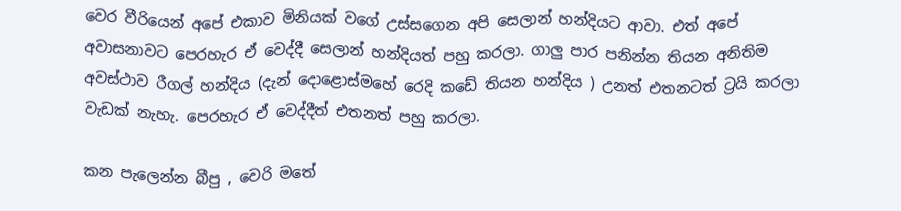වෙර වීරියෙන් අපේ එකාව මිනියක් වගේ උස්සගෙන අපි සෙලාන් හන්දියට ආවා. එත් අපේ අවාසනාවට පෙරහැර ඒ වෙද්දී සෙලාන් හන්දියත් පහු කරලා. ගාලු පාර පනින්න තියන අනිතිම අවස්ථාව රීගල් හන්දිය (දැන් දොළොස්මහේ රෙදි කඩේ තියන හන්දිය ) උනත් එතනටත් ට්‍රයි කරලා වැඩක් නැහැ. පෙරහැර ඒ වෙද්දීත් එතනත් පහු කරලා.

කන පැලෙන්න බීපු , වෙරි මතේ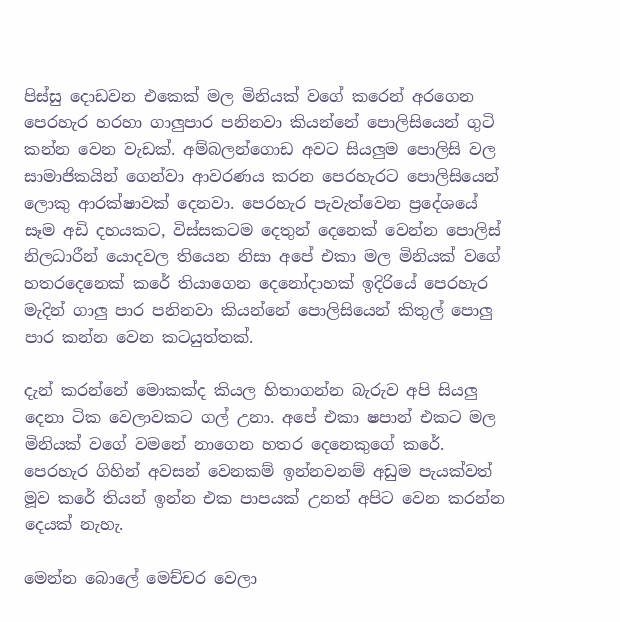පිස්සු දොඩවන එකෙක් මල මිනියක් වගේ කරෙන් අරගෙන පෙරහැර හරහා ගාලුපාර පනිනවා කියන්නේ පොලිසියෙන් ගුටි කන්න වෙන වැඩක්. අම්බලන්ගොඩ අවට සියලුම පොලිසි වල සාමාජිකයින් ගෙන්වා ආවරණය කරන පෙරහැරට පොලිසියෙන් ලොකු ආරක්ෂාවක් දෙනවා. පෙරහැර පැවැත්වෙන ප්‍රදේශයේ සෑම අඩි දහයකට, විස්සකටම දෙතුන් දෙනෙක් වෙන්න පොලිස් නිලධාරීන් යොදවල තියෙන නිසා අපේ එකා මල මිනියක් වගේ හතරදෙනෙක් කරේ තියාගෙන දෙනෝදාහක් ඉදිරියේ පෙරහැර මැදින් ගාලු පාර පනිනවා කියන්නේ පොලිසියෙන් කිතුල් පොලු පාර කන්න වෙන කටයුත්තක්.

දැන් කරන්නේ මොකක්ද කියල හිතාගන්න බැරුව අපි සියලු දෙනා ටික වෙලාවකට ගල් උනා. අපේ එකා ෂපාන් එකට මල මිනියක් වගේ වමනේ නාගෙන හතර දෙනෙකුගේ කරේ. පෙරහැර ගිහින් අවසන් වෙනකම් ඉන්නවනම් අඩුම පැයක්වත් මූව කරේ තියන් ඉන්න එක පාපයක් උනත් අපිට වෙන කරන්න දෙයක් නැහැ.

මෙන්න බොලේ මෙච්චර වෙලා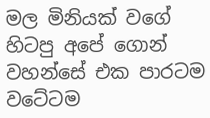මල මිනියක් වගේ හිටපු අපේ ගොන් වහන්සේ එක පාරටම වටේටම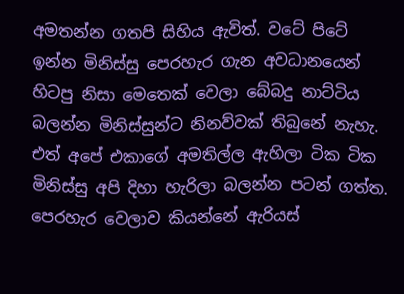අමතන්න ගතපි සිහිය ඇවිත්. වටේ පිටේ ඉන්න මිනිස්සු පෙරහැර ගැන අවධානයෙන් හිටපු නිසා මෙතෙක් වෙලා බේබදු නාට්ටිය බලන්න මිනිස්සුන්ට නිනව්වක් තිබුනේ නැහැ. එත් අපේ එකාගේ අමතිල්ල ඇහිලා ටික ටික මිනිස්සු අපි දිහා හැරිලා බලන්න පටන් ගත්ත. පෙරහැර වෙලාව කියන්නේ ඇරියස්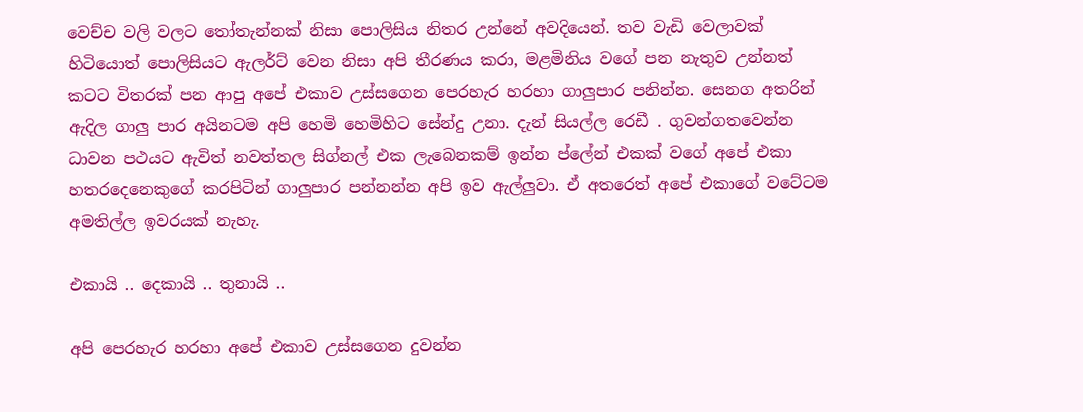වෙච්ච වලි වලට තෝතැන්නක් නිසා පොලිසිය නිතර උන්නේ අවදියෙන්. තව වැඩි වෙලාවක් හිටියොත් පොලිසියට ඇලර්ට් වෙන නිසා අපි තීරණය කරා, මළමිනිය වගේ පන නැතුව උන්නත් කටට විතරක් පන ආපු අපේ එකාව උස්සගෙන පෙරහැර හරහා ගාලුපාර පනින්න. සෙනග අතරින් ඇදිල ගාලු පාර අයිනටම අපි හෙමි හෙමිහිට සේන්දු උනා. දැන් සියල්ල රෙඩී . ගුවන්ගතවෙන්න ධාවන පථයට ඇවිත් නවත්තල සිග්නල් එක ලැබෙනකම් ඉන්න ප්ලේන් එකක් වගේ අපේ එකා හතරදෙනෙකුගේ කරපිටින් ගාලුපාර පන්නන්න අපි ඉව ඇල්ලුවා. ඒ අතරෙත් අපේ එකාගේ වටේටම අමතිල්ල ඉවරයක් නැහැ.

එකායි .. දෙකායි .. තුනායි ..

අපි පෙරහැර හරහා අපේ එකාව උස්සගෙන දුවන්න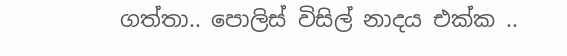ගත්තා.. පොලිස් විසිල් නාදය එක්ක ..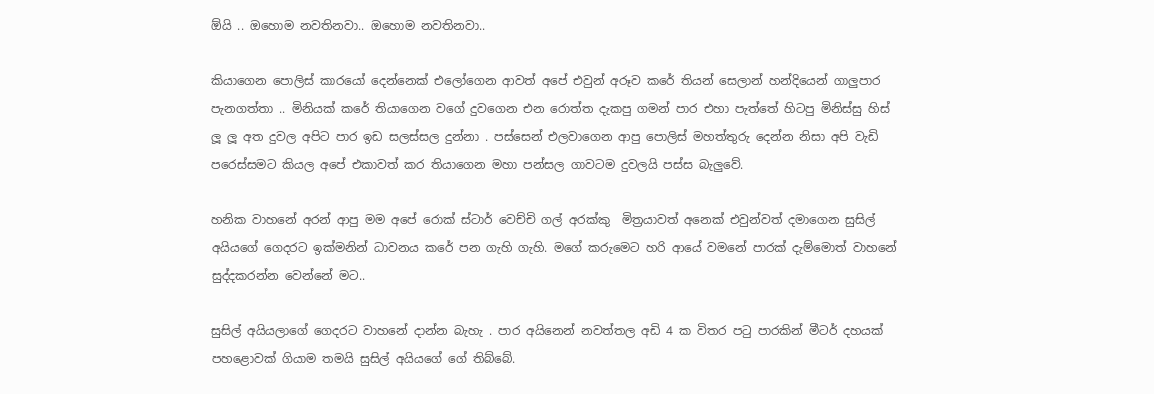ඕයි .. ඔහොම නවතිනවා.. ඔහොම නවතිනවා..

කියාගෙන පොලිස් කාරයෝ දෙන්නෙක් එලෝගෙන ආවත් අපේ එවුන් අරූව කරේ තියන් සෙලාන් හන්දියෙන් ගාලුපාර පැනගත්තා .. මිනියක් කරේ තියාගෙන වගේ දුවගෙන එන රොත්ත දැකපු ගමන් පාර එහා පැත්තේ හිටපු මිනිස්සු හිස් ලූ ලූ අත දුවල අපිට පාර ඉඩ සලස්සල දුන්නා . පස්සෙන් එලවාගෙන ආපු පොලිස් මහත්තුරු දෙන්න නිසා අපි වැඩි පරෙස්සමට කියල අපේ එකාවත් කර තියාගෙන මහා පන්සල ගාවටම දුවලයි පස්ස බැලුවේ.

හනික වාහනේ අරන් ආපු මම අපේ රොක් ස්ටාර් වෙච්චි ගල් අරක්කු  මිත්‍රයාවත් අනෙක් එවුන්වත් දමාගෙන සුසිල් අයියගේ ගෙදරට ඉක්මනින් ධාවනය කරේ පන ගැහි ගැහි. මගේ කරුමෙට හරි ආයේ වමනේ පාරක් දැම්මොත් වාහනේ සුද්දකරන්න වෙන්නේ මට..

සුසිල් අයියලාගේ ගෙදරට වාහනේ දාන්න බැහැ . පාර අයිනෙන් නවත්තල අඩි 4 ක විතර පටු පාරකින් මීටර් දහයක් පහළොවක් ගියාම තමයි සුසිල් අයියගේ ගේ තිබ්බේ.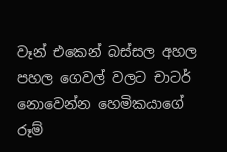වෑන් එකෙන් බස්සල අහල පහල ගෙවල් වලට චාටර් නොවෙන්න හෙමිකයාගේ රූම්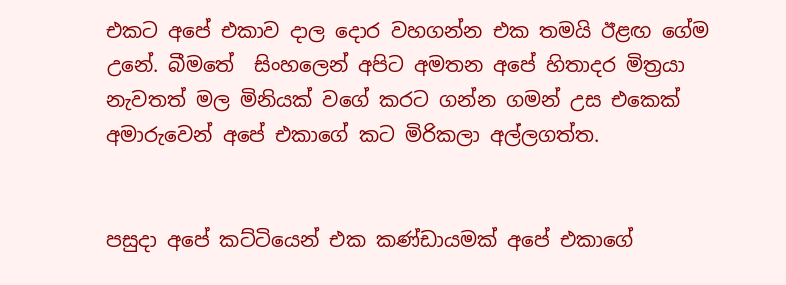එකට අපේ එකාව දාල දොර වහගන්න එක තමයි ඊළඟ ගේම උනේ. බීමතේ  සිංහලෙන් අපිට අමතන අපේ හිතාදර මිත්‍රයා නැවතත් මල මිනියක් වගේ කරට ගන්න ගමන් උස එකෙක් අමාරුවෙන් අපේ එකාගේ කට මිරිකලා අල්ලගත්ත.


පසුදා අපේ කට්ටියෙන් එක කණ්ඩායමක් අපේ එකාගේ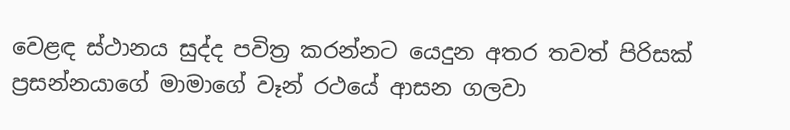වෙළඳ ස්ථානය සුද්ද පවිත්‍ර කරන්නට යෙදුන අතර තවත් පිරිසක් ප්‍රසන්නයාගේ මාමාගේ වෑන් රථයේ ආසන ගලවා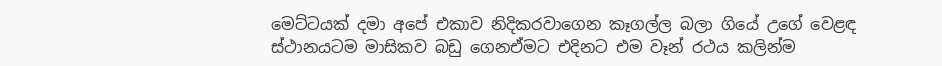මෙට්ටයක් දමා අපේ එකාව නිදිකරවාගෙන කෑගල්ල බලා ගියේ උගේ වෙළඳ ස්ථානයටම මාසිකව බඩු ගෙනඒමට එදිනට එම වෑන් රථය කලින්ම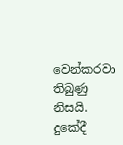වෙන්කරවා තිබුණු නිසයි. දුකේදී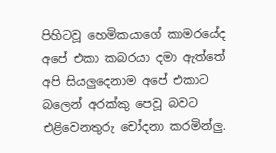පිහිටවූ හෙමිකයාගේ කාමරයේද අපේ එකා කබරයා දමා ඇත්තේ අපි සියලුදෙනාම අපේ එකාට බලෙන් අරක්කු පෙවූ බවට එළිවෙනතුරු චෝදනා කරමින්ලු.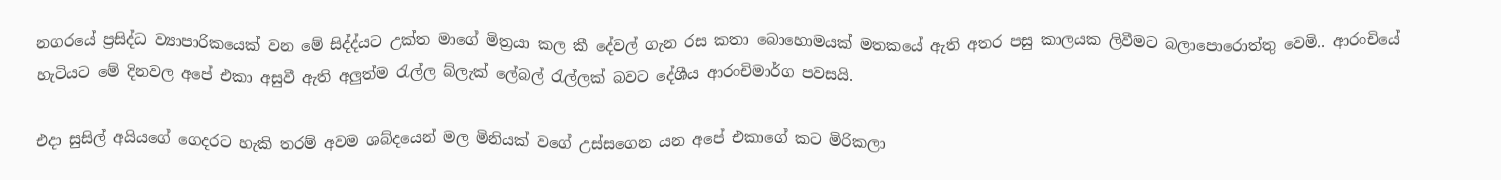නගරයේ ප්‍රසිද්ධ ව්‍යාපාරිකයෙක් වන මේ සිද්ද්යට උක්ත මාගේ මිත්‍රයා කල කී දේවල් ගැන රස කතා බොහොමයක් මතකයේ ඇති අතර පසු කාලයක ලිවීමට බලාපොරොත්තු වෙමි.. ආරංචියේ හැටියට මේ දිනවල අපේ එකා අසුවී ඇති අලුත්ම රැල්ල බ්ලැක් ලේබල් රැල්ලක් බවට දේශීය ආරංචිමාර්ග පවසයි.

එදා සුසිල් අයියගේ ගෙදරට හැකි තරම් අවම ශබ්දයෙන් මල මිනියක් වගේ උස්සගෙන යන අපේ එකාගේ කට මිරිකලා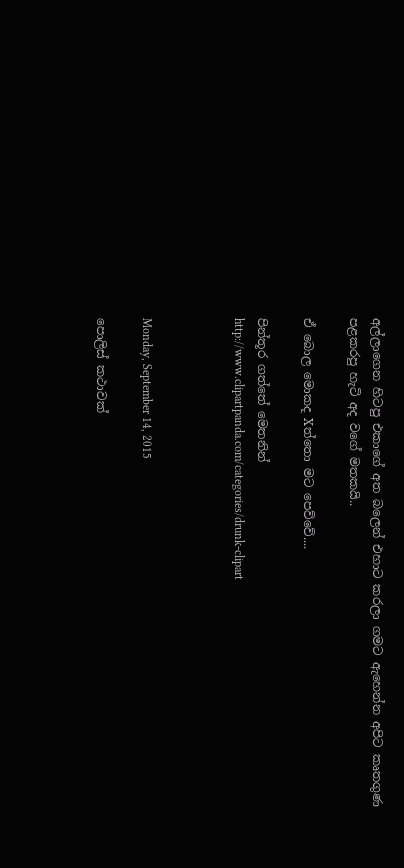අල්ලාගෙන හිටපු එකාගේ අත බලෙන් එහාට කරලා ගමට ඇහෙන්න අපිට කෘතගුණ පළකරපු හැටි අද වගේ මතකයි..

ඒ බොල මොකද Xත්තො මට පෙව්වේ....

පින්තූර ගත්තේ මෙතනින්
http://www.clipartpanda.com/categories/drunk-clipart



Monday, September 14, 2015

පොලිස් කථාවක්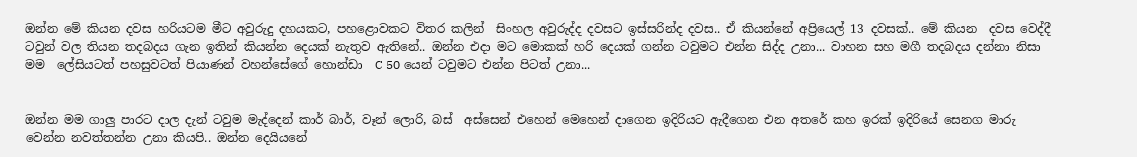ඔන්න මේ කියන දවස හරියටම මීට අවුරුදු දහයකට, පහළොවකට විතර කලින්  සිංහල අවුරුද්ද දවසට ඉස්සරින්ද දවස.. ඒ කියන්නේ අප්‍රියෙල් 13 දවසක්.. මේ කියන  දවස වෙද්දී ටවුන් වල තියන තදබදය ගැන ඉතින් කියන්න දෙයක් නැතුව ඇතිනේ.. ඔන්න එදා මට මොකක් හරි දෙයක් ගන්න ටවුමට එන්න සිද්ද උනා... වාහන සහ මගී තදබදය දන්නා නිසා මම  ලේසියටත් පහසුවටත් පියාණන් වහන්සේගේ හොන්ඩා  C 50 යෙන් ටවුමට එන්න පිටත් උනා...


ඔන්න මම ගාලු පාරට දාල දැන් ටවුම මැද්දෙන් කාර් බාර්, වෑන් ලොරි, බස්  අස්සෙන් එහෙන් මෙහෙන් දාගෙන ඉදිරියට ඇදීගෙන එන අතරේ කහ ඉරක් ඉදිරියේ සෙනග මාරු වෙන්න නවත්තන්න උනා කියපි.. ඔන්න දෙයියනේ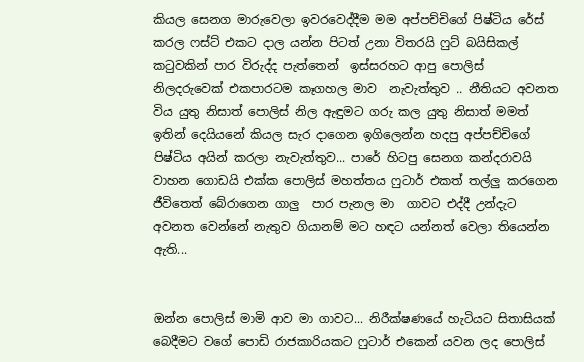කියල සෙනග මාරුවෙලා ඉවරවෙද්දීම මම අප්පච්චිගේ පිෂ්ටිය රේස් කරල ෆස්ට් එකට දාල යන්න පිටත් උනා විතරයි ෆුට් බයිසිකල් කටුවකින් පාර විරුද්ද පැත්තෙන්  ඉස්සරහට ආපු පොලිස් නිලදරුවෙක් එකපාරටම කෑගහල මාව  නැවැත්තුව .. නීතියට අවනත විය යුතු නිසාත් පොලිස් නිල ඇඳුමට ගරු කල යුතු නිසාත් මමත් ඉතින් දෙයියනේ කියල සැර දාගෙන ඉගිලෙන්න හදපු අප්පච්චිගේ පිෂ්ටිය අයින් කරලා නැවැත්තුව... පාරේ හිටපු සෙනග කන්දරාවයි වාහන ගොඩයි එක්ක පොලිස් මහත්තය ෆුටාර් එකත් තල්ලු කරගෙන ජීවිතෙත් බේරාගෙන ගාලු  පාර පැනල මා  ගාවට එද්දී උන්දැට අවනත වෙන්නේ නැතුව ගියානම් මට හඳට යන්නත් වෙලා තියෙන්න ඇති...


ඔන්න පොලිස් මාමි ආව මා ගාවට... නිරීක්ෂණයේ හැටියට සිතාසියක් බෙදීමට වගේ පොඩි රාජකාරියකට ෆුටාර් එකෙන් යවන ලද පොලිස්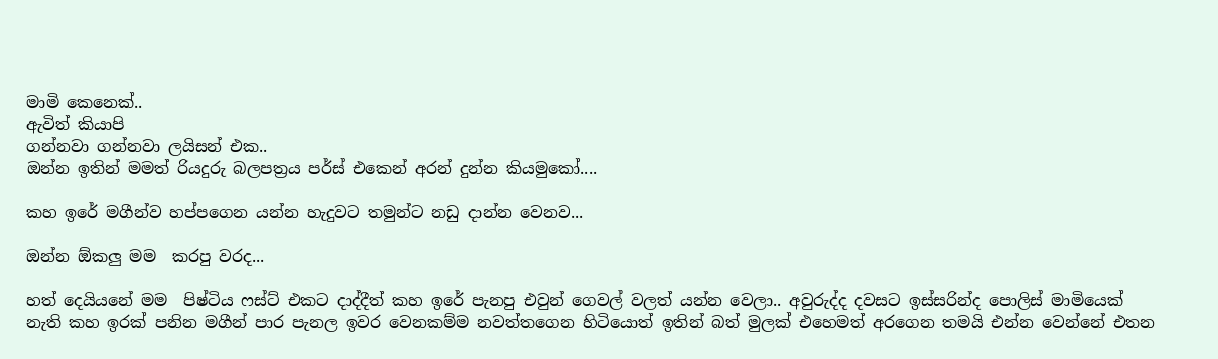මාමි කෙනෙක්..
ඇවිත් කියාපි
ගන්නවා ගන්නවා ලයිසන් එක..
ඔන්න ඉතින් මමත් රියදුරු බලපත්‍රය පර්ස් එකෙන් අරන් දුන්න කියමුකෝ....

කහ ඉරේ මගීන්ව හප්පගෙන යන්න හැදුවට තමුන්ට නඩු දාන්න වෙනව...

ඔන්න ඕකලු මම  කරපු වරද...

හත් දෙයියනේ මම  පිෂ්ටිය ෆස්ට් එකට දාද්දීත් කහ ඉරේ පැනපු එවුන් ගෙවල් වලත් යන්න වෙලා.. අවුරුද්ද දවසට ඉස්සරින්ද පොලිස් මාමියෙක් නැති කහ ඉරක් පනින මගීන් පාර පැනල ඉවර වෙනකම්ම නවත්තගෙන හිටියොත් ඉතින් බත් මුලක් එහෙමත් අරගෙන තමයි එන්න වෙන්නේ එතන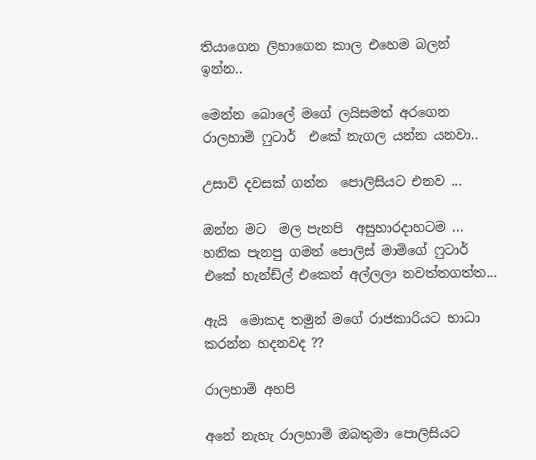තියාගෙන ලිහාගෙන කාල එහෙම බලන් ඉන්න..

මෙන්න බොලේ මගේ ලයිසමත් අරගෙන රාලහාමි ෆුටාර්  එකේ නැගල යන්න යනවා..

උසාවි දවසක් ගන්න  පොලිසියට එනව ...

ඔන්න මට  මල පැනපි  අසුහාරදාහටම ... හනික පැනපු ගමන් පොලිස් මාමිගේ ෆුටාර් එකේ හැන්ඩ්ල් එකෙන් අල්ලලා නවත්තගත්ත...

ඇයි  මොකද තමුන් මගේ රාජකාරියට භාධා කරන්න හදනවද ??

රාලහාමි අහපි

අනේ නැහැ රාලහාමි ඔබතුමා පොලිසියට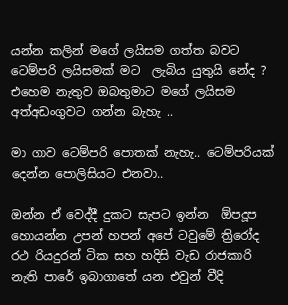යන්න කලින් මගේ ලයිසම ගත්ත බවට ටෙම්පරි ලයිසමක් මට  ලැබිය යුතුයි නේද ?
එහෙම නැතුව ඔබතුමාට මගේ ලයිසම  අත්අඩංගුවට ගන්න බැහැ ..

මා ගාව ටෙම්පරි පොතක් නැහැ.. ටෙම්පරියක් දෙන්න පොලිසියට එනවා..

ඔන්න ඒ වෙද්දී දුකට සැපට ඉන්න  ඕපදූප හොයන්න උපන් හපන් අපේ ටවුමේ ත්‍රිරෝද රථ රියදුරන් ටික සහ හදිසි වැඩ රාජකාරි නැති පාරේ ඉබාගාතේ යන එවුන් වීදි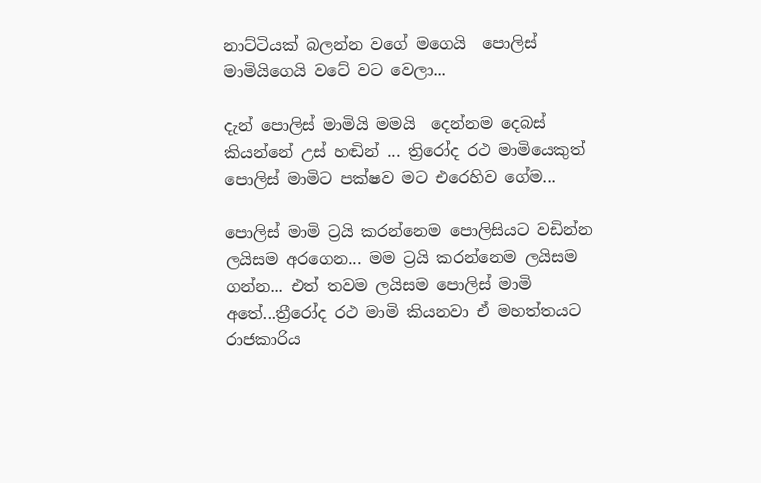නාට්ටියක් බලන්න වගේ මගෙයි  පොලිස් මාමියිගෙයි වටේ වට වෙලා...

දැන් පොලිස් මාමියි මමයි  දෙන්නම දෙබස් කියන්නේ උස් හඬින් ... ත්‍රිරෝද රථ මාමියෙකුත් පොලිස් මාමිට පක්ෂව මට එරෙහිව ගේම...

පොලිස් මාමි ට්‍රයි කරන්නෙම පොලිසියට වඩින්න ලයිසම අරගෙන... මම ට්‍රයි කරන්නෙම ලයිසම ගන්න... එත් තවම ලයිසම පොලිස් මාමි අතේ...ත්‍රීරෝද රථ මාමි කියනවා ඒ මහත්තයට රාජකාරිය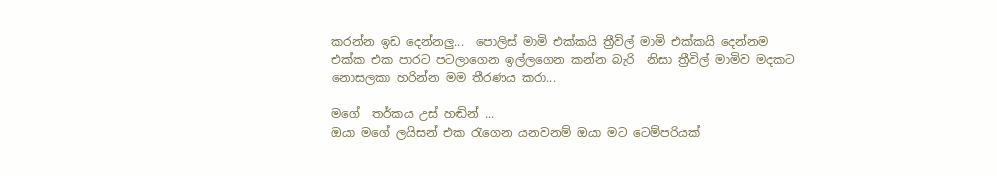කරන්න ඉඩ දෙන්නලු...  පොලිස් මාමි එක්කයි ත්‍රීවිල් මාමි එක්කයි දෙන්නම එක්ක එක පාරට පටලාගෙන ඉල්ලගෙන කන්න බැරි  නිසා ත්‍රීවිල් මාමිව මදකට නොසලකා හරින්න මම තීරණය කරා...

මගේ  තර්කය උස් හඬින් ...
ඔයා මගේ ලයිසන් එක රැගෙන යනවනම් ඔයා මට ටෙම්පරියක්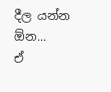දීල යන්න ඕන...
ඒ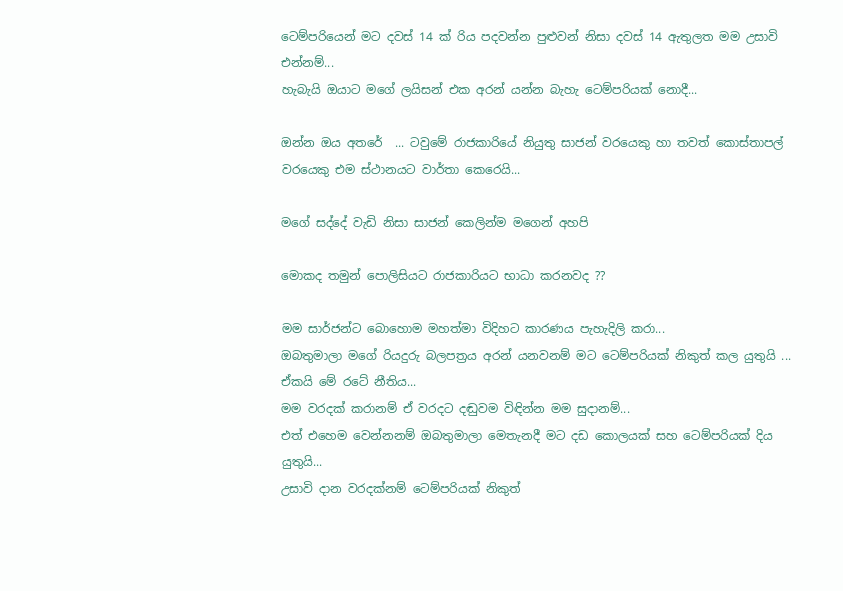ටෙම්පරියෙන් මට දවස් 14 ක් රිය පදවන්න පුළුවන් නිසා දවස් 14 ඇතුලත මම උසාවි එන්නම්...
හැබැයි ඔයාට මගේ ලයිසන් එක අරන් යන්න බැහැ ටෙම්පරියක් නොදී...

ඔන්න ඔය අතරේ  ... ටවුමේ රාජකාරියේ නියුතු සාජන් වරයෙකු හා තවත් කොස්තාපල් වරයෙකු එම ස්ථානයට වාර්තා කෙරෙයි...

මගේ සද්දේ වැඩි නිසා සාජන් කෙලින්ම මගෙන් අහපි

මොකද තමුන් පොලිසියට රාජකාරියට භාධා කරනවද ??

මම සාර්ජන්ට බොහොම මහත්මා විදිහට කාරණය පැහැදිලි කරා...
ඔබතුමාලා මගේ රියදුරු බලපත්‍රය අරන් යනවනම් මට ටෙම්පරියක් නිකුත් කල යුතුයි ...
ඒකයි මේ රටේ නීතිය...
මම වරදක් කරානම් ඒ වරදට දඬුවම විඳින්න මම සුදානම්...
එත් එහෙම වෙන්නනම් ඔබතුමාලා මෙතැනදී මට දඩ කොලයක් සහ ටෙම්පරියක් දිය යුතුයි...
උසාවි දාන වරදක්නම් ටෙම්පරියක් නිකුත්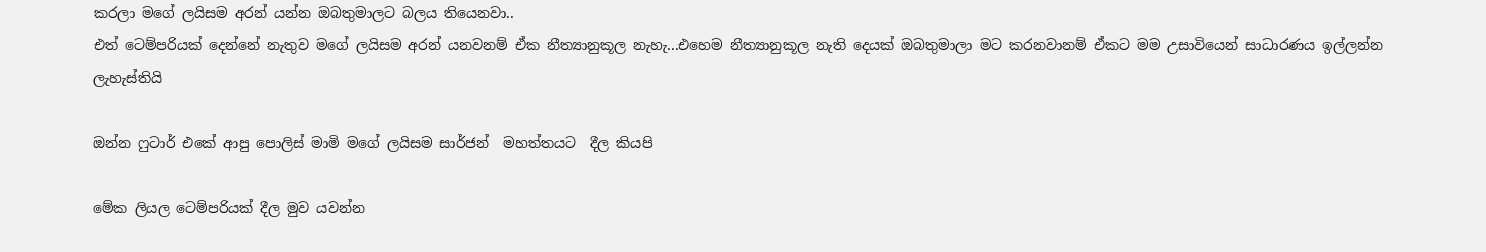කරලා මගේ ලයිසම අරන් යන්න ඔබතුමාලට බලය තියෙනවා..
එත් ටෙම්පරියක් දෙන්නේ නැතුව මගේ ලයිසම අරන් යනවනම් ඒක නීත්‍යානුකූල නැහැ...එහෙම නීත්‍යානුකූල නැති දෙයක් ඔබතුමාලා මට කරනවානම් ඒකට මම උසාවියෙන් සාධාරණය ඉල්ලන්න ලැහැස්තියි

ඔන්න ෆුටාර් එකේ ආපු පොලිස් මාමි මගේ ලයිසම සාර්ජන්  මහත්තයට  දීල කියපි

මේක ලියල ටෙම්පරියක් දීල මුව යවන්න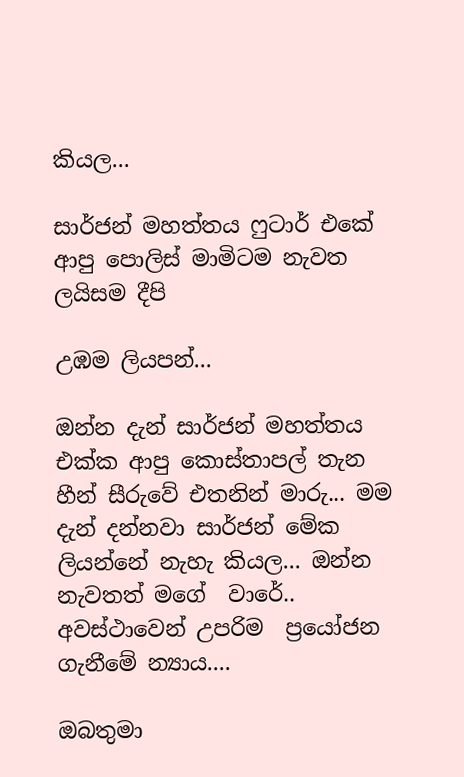කියල...

සාර්ජන් මහත්තය ෆුටාර් එකේ ආපු පොලිස් මාමිටම නැවත ලයිසම දීපි

උඹම ලියපන්...

ඔන්න දැන් සාර්ජන් මහත්තය එක්ක ආපු කොස්තාපල් තැන හීන් සීරුවේ එතනින් මාරු... මම දැන් දන්නවා සාර්ජන් මේක ලියන්නේ නැහැ කියල... ඔන්න නැවතත් මගේ  වාරේ.. අවස්ථාවෙන් උපරිම  ප්‍රයෝජන ගැනීමේ න්‍යාය....

ඔබතුමා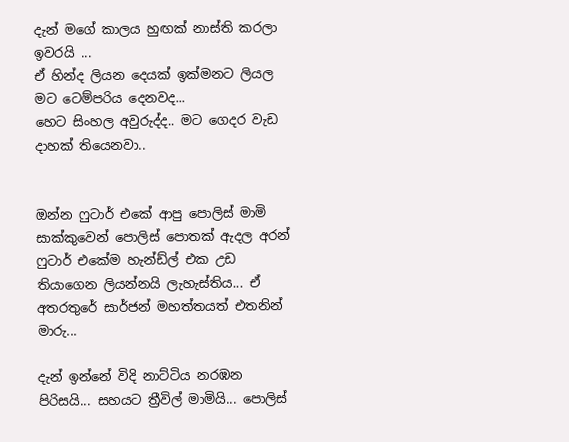දැන් මගේ කාලය හුඟක් නාස්ති කරලා ඉවරයි ...
ඒ හින්ද ලියන දෙයක් ඉක්මනට ලියල මට ටෙම්පරිය දෙනවද...
හෙට සිංහල අවුරුද්ද.. මට ගෙදර වැඩ දාහක් තියෙනවා..


ඔන්න ෆුටාර් එකේ ආපු පොලිස් මාමි සාක්කුවෙන් පොලිස් පොතක් ඇදල අරන් ෆුටාර් එකේම හැන්ඩ්ල් එක උඩ  තියාගෙන ලියන්නයි ලැහැස්තිය... ඒ අතරතුරේ සාර්ජන් මහත්තයත් එතනින්  මාරු...

දැන් ඉන්නේ විදි නාට්ටිය නරඹන පිරිසයි... සහයට ත්‍රීවිල් මාමියි... පොලිස්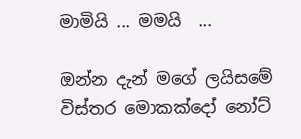මාමියි ... මමයි  ...

ඔන්න දැන් මගේ ලයිසමේ විස්තර මොකක්දෝ නෝට්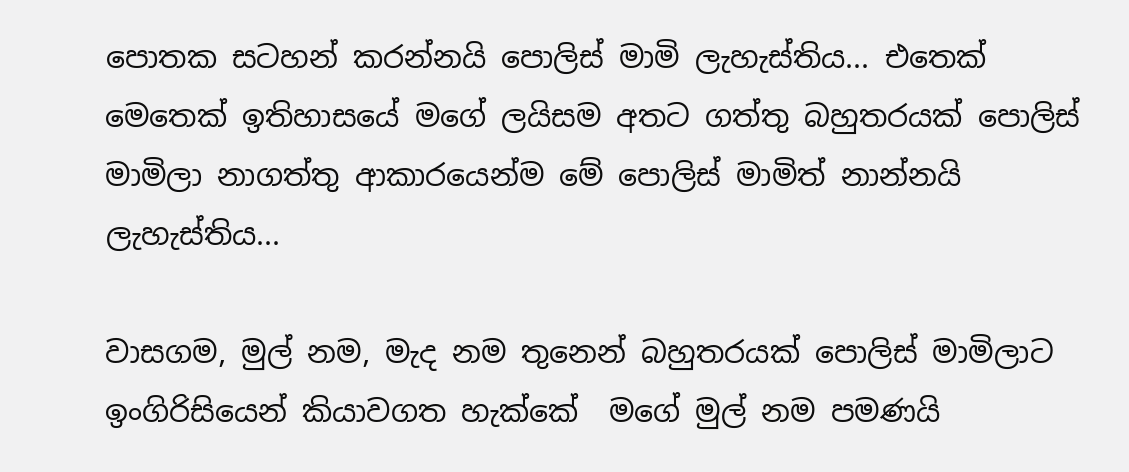පොතක සටහන් කරන්නයි පොලිස් මාමි ලැහැස්තිය... එතෙක් මෙතෙක් ඉතිහාසයේ මගේ ලයිසම අතට ගත්තු බහුතරයක් පොලිස් මාමිලා නාගත්තු ආකාරයෙන්ම මේ පොලිස් මාමිත් නාන්නයි ලැහැස්තිය...

වාසගම, මුල් නම, මැද නම තුනෙන් බහුතරයක් පොලිස් මාමිලාට ඉංගිරිසියෙන් කියාවගත හැක්කේ  මගේ මුල් නම පමණයි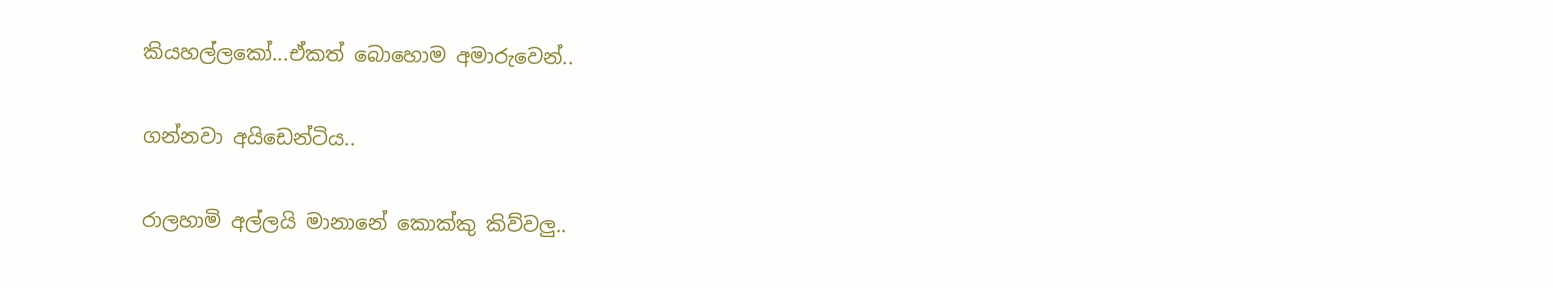කියහල්ලකෝ...ඒකත් බොහොම අමාරුවෙන්..

ගන්නවා අයිඩෙන්ටිය..

රාලහාමි අල්ලයි මානානේ කොක්කු කිව්වලු..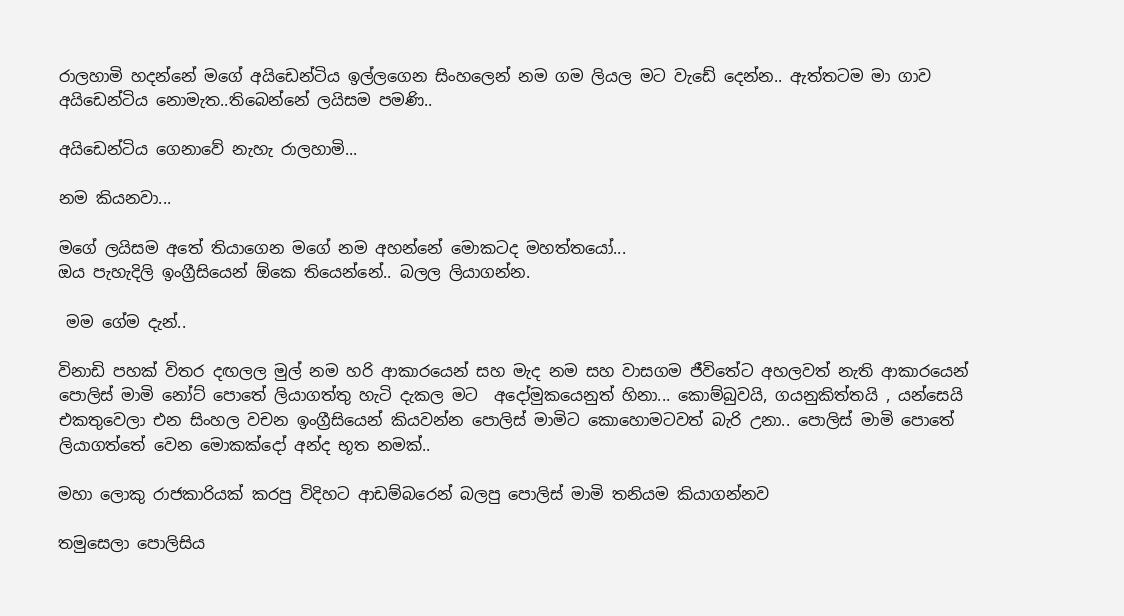රාලහාමි හදන්නේ මගේ අයිඩෙන්ටිය ඉල්ලගෙන සිංහලෙන් නම ගම ලියල මට වැඩේ දෙන්න.. ඇත්තටම මා ගාව අයිඩෙන්ටිය නොමැත..තිබෙන්නේ ලයිසම පමණි..

අයිඩෙන්ටිය ගෙනාවේ නැහැ රාලහාමි...

නම කියනවා...

මගේ ලයිසම අතේ තියාගෙන මගේ නම අහන්නේ මොකටද මහත්තයෝ...
ඔය පැහැදිලි ඉංග්‍රීසියෙන් ඕකෙ තියෙන්නේ.. බලල ලියාගන්න.

 මම ගේම දැන්..

විනාඩි පහක් විතර දඟලල මුල් නම හරි ආකාරයෙන් සහ මැද නම සහ වාසගම ජීවිතේට අහලවත් නැති ආකාරයෙන් පොලිස් මාමි නෝට් පොතේ ලියාගත්තු හැටි දැකල මට  අදෝමුකයෙනුත් හිනා... කොම්බුවයි, ගයනුකිත්තයි , යන්සෙයි එකතුවෙලා එන සිංහල වචන ඉංග්‍රීසියෙන් කියවන්න පොලිස් මාමිට කොහොමටවත් බැරි උනා.. පොලිස් මාමි පොතේ ලියාගත්තේ වෙන මොකක්දෝ අන්ද භූත නමක්..

මහා ලොකු රාජකාරියක් කරපු විදිහට ආඩම්බරෙන් බලපු පොලිස් මාමි තනියම කියාගන්නව

තමුසෙලා පොලිසිය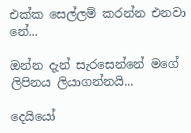එක්ක සෙල්ලම් කරන්න එනවා නේ...

ඔන්න දැන් සැරසෙන්නේ මගේ ලිපිනය ලියාගන්නයි...

දෙයියෝ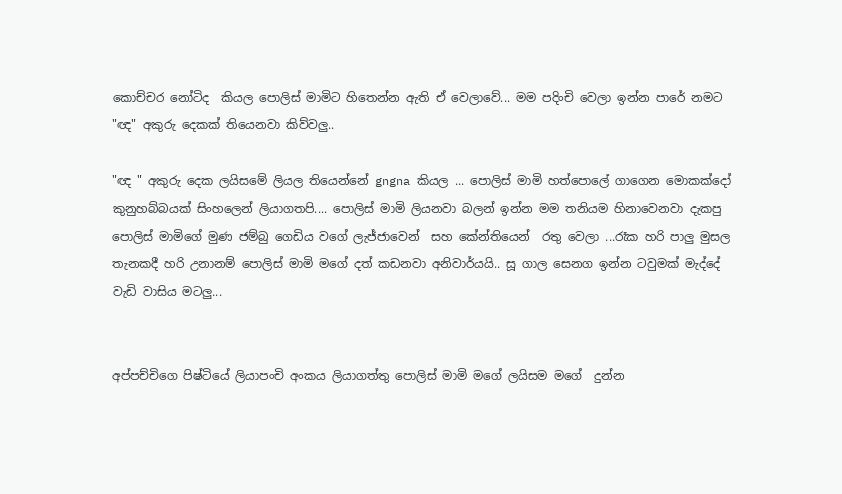කොච්චර නෝටිද  කියල පොලිස් මාමිට හිතෙන්න ඇති ඒ වෙලාවේ... මම පදිංචි වෙලා ඉන්න පාරේ නමට "ඥ" අකුරු දෙකක් තියෙනවා කිව්වලු..

"ඥ " අකුරු දෙක ලයිසමේ ලියල තියෙන්නේ gngna කියල ... පොලිස් මාමි හත්පොලේ ගාගෙන මොකක්දෝ කුනුහබ්බයක් සිංහලෙන් ලියාගතපි.... පොලිස් මාමි ලියනවා බලන් ඉන්න මම තනියම හිනාවෙනවා දැකපු පොලිස් මාමිගේ මුණ ජම්බු ගෙඩිය වගේ ලැජ්ජාවෙන්  සහ කේන්තියෙන්  රතු වෙලා ...රෑක හරි පාලු මුසල තැනකදී හරි උනානම් පොලිස් මාමි මගේ දත් කඩනවා අනිවාර්යයි.. සූ ගාල සෙනග ඉන්න ටවුමක් මැද්දේ වැඩි වාසිය මටලු...


අප්පච්චිගෙ පිෂ්ටියේ ලියාපංචි අංකය ලියාගත්තු පොලිස් මාමි මගේ ලයිසම මගේ  දුන්න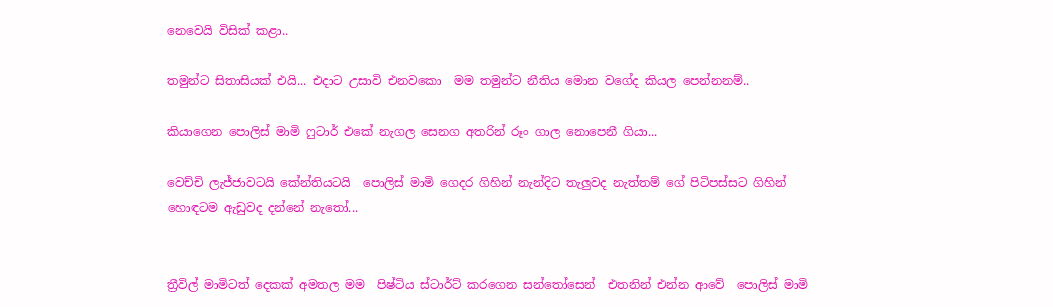නෙවෙයි විසික් කළා..

තමුන්ට සිතාසියක් එයි... එදාට උසාවි එනවකො  මම තමුන්ට නීතිය මොන වගේද කියල පෙන්නනම්..

කියාගෙන පොලිස් මාමි ෆුටාර් එකේ නැගල සෙනග අතරින් රූං ගාල නොපෙනී ගියා...

වෙච්චි ලැජ්ජාවටයි කේන්තියටයි  පොලිස් මාමි ගෙදර ගිහින් නැන්දිට තැලුවද නැත්තම් ගේ පිටිපස්සට ගිහින් හොඳටම ඇඩුවද දන්නේ නැතෝ...


ත්‍රීවිල් මාමිටත් දෙකක් අමතල මම  පිෂ්ටිය ස්ටාර්ට් කරගෙන සන්තෝසෙන්  එතනින් එන්න ආවේ  පොලිස් මාමි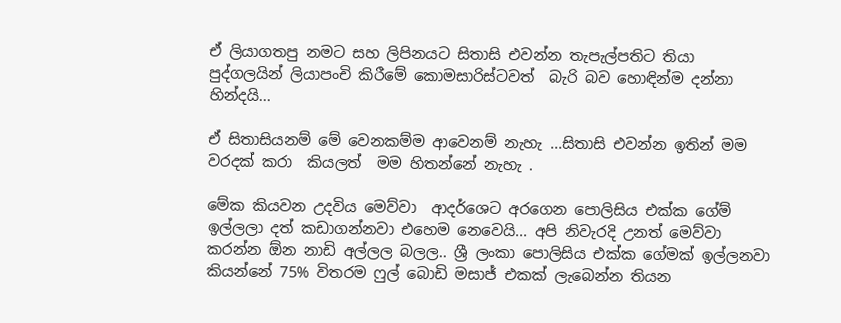ඒ ලියාගතපු නමට සහ ලිපිනයට සිතාසි එවන්න තැපැල්පතිට තියා පුද්ගලයින් ලියාපංචි කිරීමේ කොමසාරිස්ටවත්  බැරි බව හොඳින්ම දන්නා හින්දයි...

ඒ සිතාසියනම් මේ වෙනකම්ම ආවෙනම් නැහැ ...සිතාසි එවන්න ඉතින් මම වරදක් කරා  කියලත්  මම හිතන්නේ නැහැ .

මේක කියවන උදවිය මෙව්වා  ආදර්ශෙට අරගෙන පොලිසිය එක්ක ගේම් ඉල්ලලා දත් කඩාගන්නවා එහෙම නෙවෙයි... අපි නිවැරදි උනත් මෙව්වා කරන්න ඕන නාඩි අල්ලල බලල.. ශ්‍රී ලංකා පොලිසිය එක්ක ගේමක් ඉල්ලනවා කියන්නේ 75% විතරම ෆුල් බොඩි මසාජ් එකක් ලැබෙන්න තියන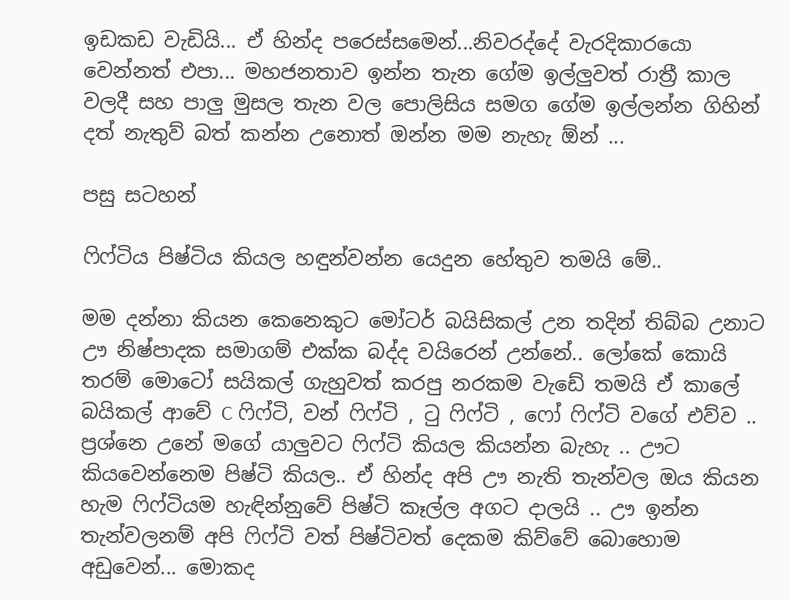ඉඩකඩ වැඩියි... ඒ හින්ද පරෙස්සමෙන්...නිවරද්දේ වැරදිකාරයො වෙන්නත් එපා... මහජනතාව ඉන්න තැන ගේම ඉල්ලුවත් රාත්‍රී කාල වලදී සහ පාලු මුසල තැන වල පොලිසිය සමග ගේම ඉල්ලන්න ගිහින් දත් නැතුව් බත් කන්න උනොත් ඔන්න මම නැහැ ඕන් ...

පසු සටහන්

ෆිෆ්ටිය පිෂ්ටිය කියල හඳුන්වන්න යෙදුන හේතුව තමයි මේ..

මම දන්නා කියන කෙනෙකුට මෝටර් බයිසිකල් උන තදින් තිබ්බ උනාට ඌ නිෂ්පාදක සමාගම් එක්ක බද්ද වයිරෙන් උන්නේ.. ලෝකේ කොයි තරම් මොටෝ සයිකල් ගැහුවත් කරපු නරකම වැඩේ තමයි ඒ කාලේ බයිකල් ආවේ C ෆිෆ්ටි, වන් ෆිෆ්ටි , ටු ෆිෆ්ටි , ෆෝ ෆිෆ්ටි වගේ එව්ව .. ප්‍රශ්නෙ උනේ මගේ යාලුවට ෆිෆ්ටි කියල කියන්න බැහැ .. ඌට කියවෙන්නෙම පිෂ්ටි කියල.. ඒ හින්ද අපි ඌ නැති තැන්වල ඔය කියන හැම ෆිෆ්ටියම හැඳින්නුවේ පිෂ්ටි කෑල්ල අගට දාලයි .. ඌ ඉන්න තැන්වලනම් අපි ෆිෆ්ටි වත් පිෂ්ටිවත් දෙකම කිව්වේ බොහොම අඩුවෙන්... මොකද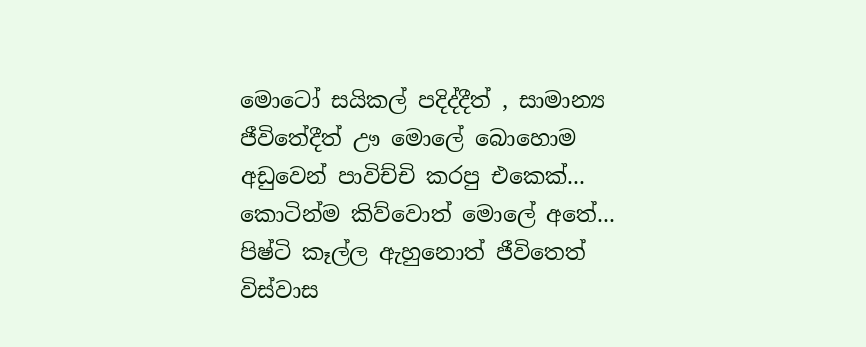මොටෝ සයිකල් පදිද්දීත් , සාමාන්‍ය ජීවිතේදීත් ඌ මොලේ බොහොම අඩුවෙන් පාවිච්චි කරපු එකෙක්... කොටින්ම කිව්වොත් මොලේ අතේ... පිෂ්ටි කෑල්ල ඇහුනොත් ජීවිතෙත් විස්වාස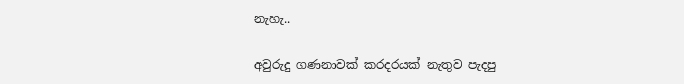නැහැ..

අවුරුදු ගණනාවක් කරදරයක් නැතුව පැදපු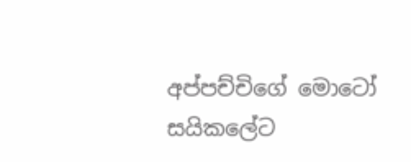අප්පච්චිගේ මොටෝ සයිකලේට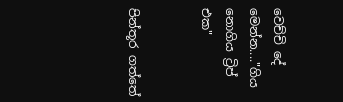වෙච්චි දේ මෙන්න...."ගිය නොගිය ට්‍රිප් එක"


පින්තූර ගත්තේ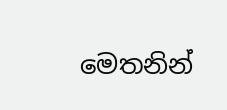මෙතනින්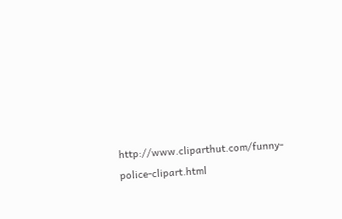http://www.cliparthut.com/funny-police-clipart.html